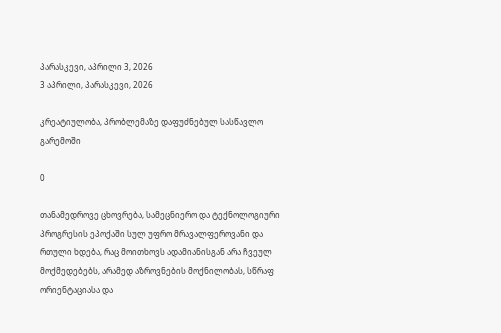პარასკევი, აპრილი 3, 2026
3 აპრილი, პარასკევი, 2026

კრეატიულობა, პრობლემაზე დაფუძნებულ სასწავლო გარემოში

0

თანამედროვე ცხოვრება, სამეცნიერო და ტექნოლოგიური პროგრესის ეპოქაში სულ უფრო მრავალფეროვანი და რთული ხდება, რაც მოითხოვს ადამიანისგან არა ჩვეულ მოქმედებებს, არამედ აზროვნების მოქნილობას, სწრაფ ორიენტაციასა და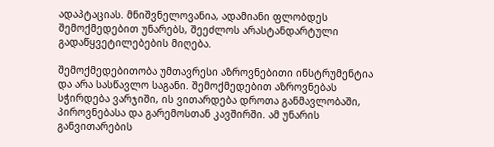ადაპტაციას. მნიშვნელოვანია, ადამიანი ფლობდეს შემოქმედებით უნარებს, შეეძლოს არასტანდარტული გადაწყვეტილებების მიღება.

შემოქმედებითობა უმთავრესი აზროვნებითი ინსტრუმენტია და არა სასწავლო საგანი. შემოქმედებით აზროვნებას სჭირდება ვარჯიში, ის ვითარდება დროთა განმავლობაში, პიროვნებასა და გარემოსთან კავშირში. ამ უნარის განვითარების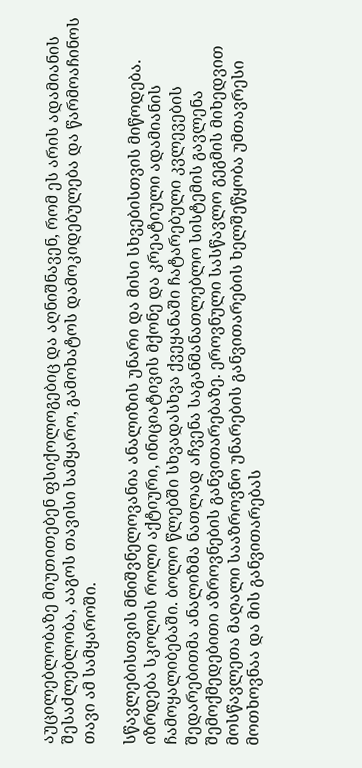აუცილებლობაზე მიუთითებენ ფსიქოლოგებიც და აღნიშნავენ, რომ ეს არის ადამიანის შესაძლებლობა, ააგოს თავისი სამყარო, გამოხატოს დამოკიდებულება და წარმოაჩინოს თავი ამ სამყაროში.

სწავლებისთვის მნიშვნელოვანია ანალიზის უნარი და მისი სხვებისთვის მიწოდება. იზრდება სკოლის როლი აქტიური, ინიციატივის მქონე და კრეატიული ადამიანის ჩამოყალიბებაში. ბოლო წლებში სხვადასხვა ქვეყანაში ჩატარებული კვლევების შედარებითმა ანალიზმა ნათლად აჩვენა საგანმანათლებლო სისტემის გავლენა შემოქმედებითი აზროვნების განვითარებაზე. ეროვნული სასწავლო გეგმის მიხედვით მოსწავლეთა მაღალი სააზროვნო უნარების განვითარების ხელშეწყობა უმთავრესი მოთხოვნაა და მის განვითარებას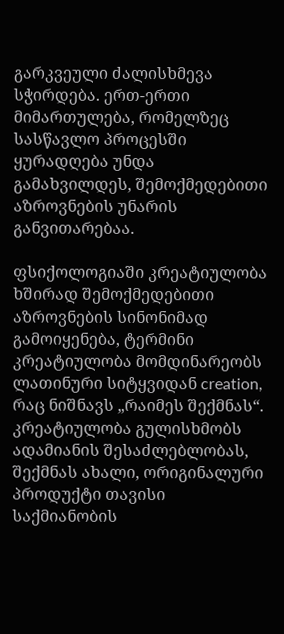გარკვეული ძალისხმევა სჭირდება. ერთ-ერთი მიმართულება, რომელზეც სასწავლო პროცესში ყურადღება უნდა გამახვილდეს, შემოქმედებითი აზროვნების უნარის განვითარებაა.

ფსიქოლოგიაში კრეატიულობა ხშირად შემოქმედებითი აზროვნების სინონიმად გამოიყენება, ტერმინი კრეატიულობა მომდინარეობს ლათინური სიტყვიდან creation, რაც ნიშნავს „რაიმეს შექმნას“. კრეატიულობა გულისხმობს ადამიანის შესაძლებლობას, შექმნას ახალი, ორიგინალური პროდუქტი თავისი საქმიანობის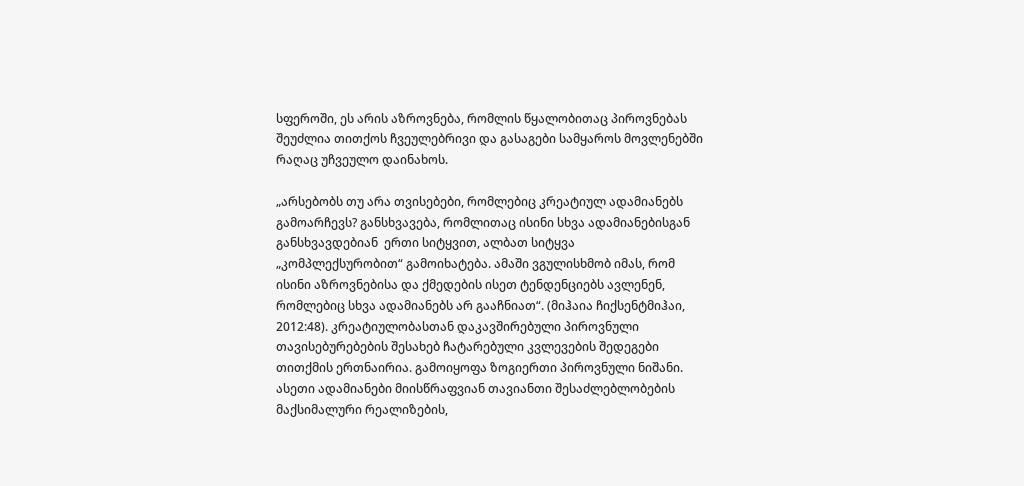სფეროში, ეს არის აზროვნება, რომლის წყალობითაც პიროვნებას შეუძლია თითქოს ჩვეულებრივი და გასაგები სამყაროს მოვლენებში რაღაც უჩვეულო დაინახოს.

„არსებობს თუ არა თვისებები, რომლებიც კრეატიულ ადამიანებს გამოარჩევს? განსხვავება, რომლითაც ისინი სხვა ადამიანებისგან განსხვავდებიან  ერთი სიტყვით, ალბათ სიტყვა „კომპლექსურობით“ გამოიხატება. ამაში ვგულისხმობ იმას, რომ ისინი აზროვნებისა და ქმედების ისეთ ტენდენციებს ავლენენ, რომლებიც სხვა ადამიანებს არ გააჩნიათ“. (მიჰაია ჩიქსენტმიჰაი, 2012:48). კრეატიულობასთან დაკავშირებული პიროვნული თავისებურებების შესახებ ჩატარებული კვლევების შედეგები თითქმის ერთნაირია. გამოიყოფა ზოგიერთი პიროვნული ნიშანი. ასეთი ადამიანები მიისწრაფვიან თავიანთი შესაძლებლობების მაქსიმალური რეალიზების,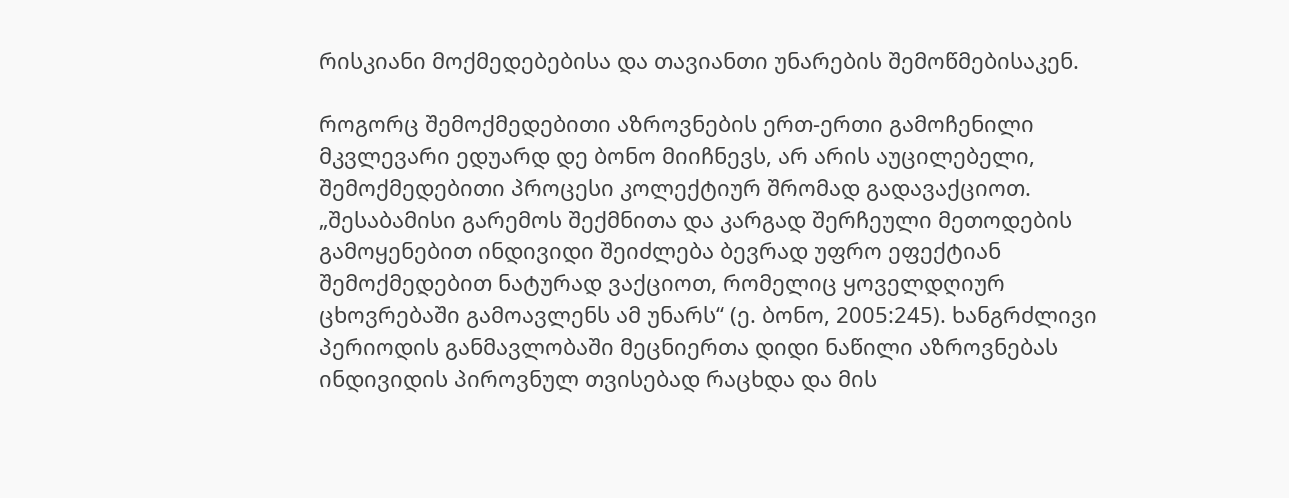რისკიანი მოქმედებებისა და თავიანთი უნარების შემოწმებისაკენ.

როგორც შემოქმედებითი აზროვნების ერთ-ერთი გამოჩენილი მკვლევარი ედუარდ დე ბონო მიიჩნევს, არ არის აუცილებელი, შემოქმედებითი პროცესი კოლექტიურ შრომად გადავაქციოთ. „შესაბამისი გარემოს შექმნითა და კარგად შერჩეული მეთოდების გამოყენებით ინდივიდი შეიძლება ბევრად უფრო ეფექტიან შემოქმედებით ნატურად ვაქციოთ, რომელიც ყოველდღიურ ცხოვრებაში გამოავლენს ამ უნარს“ (ე. ბონო, 2005:245). ხანგრძლივი პერიოდის განმავლობაში მეცნიერთა დიდი ნაწილი აზროვნებას ინდივიდის პიროვნულ თვისებად რაცხდა და მის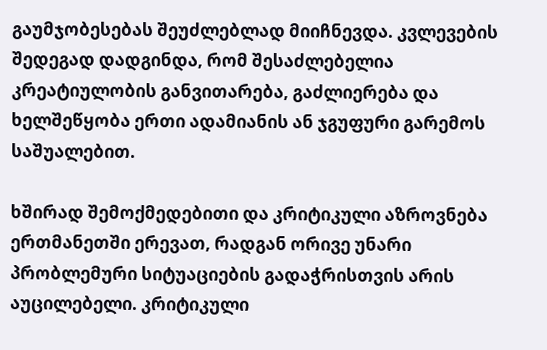გაუმჯობესებას შეუძლებლად მიიჩნევდა. კვლევების შედეგად დადგინდა, რომ შესაძლებელია კრეატიულობის განვითარება, გაძლიერება და ხელშეწყობა ერთი ადამიანის ან ჯგუფური გარემოს საშუალებით.

ხშირად შემოქმედებითი და კრიტიკული აზროვნება ერთმანეთში ერევათ, რადგან ორივე უნარი პრობლემური სიტუაციების გადაჭრისთვის არის აუცილებელი. კრიტიკული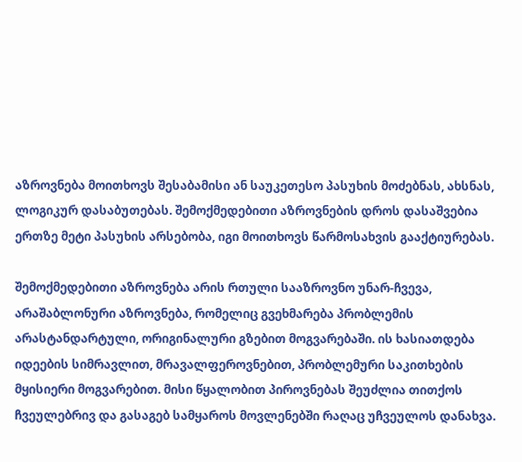აზროვნება მოითხოვს შესაბამისი ან საუკეთესო პასუხის მოძებნას, ახსნას, ლოგიკურ დასაბუთებას. შემოქმედებითი აზროვნების დროს დასაშვებია ერთზე მეტი პასუხის არსებობა, იგი მოითხოვს წარმოსახვის გააქტიურებას.

შემოქმედებითი აზროვნება არის რთული სააზროვნო უნარ-ჩვევა, არაშაბლონური აზროვნება, რომელიც გვეხმარება პრობლემის არასტანდარტული, ორიგინალური გზებით მოგვარებაში. ის ხასიათდება იდეების სიმრავლით, მრავალფეროვნებით, პრობლემური საკითხების მყისიერი მოგვარებით. მისი წყალობით პიროვნებას შეუძლია თითქოს ჩვეულებრივ და გასაგებ სამყაროს მოვლენებში რაღაც უჩვეულოს დანახვა.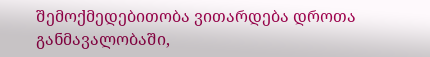შემოქმედებითობა ვითარდება დროთა განმავალობაში,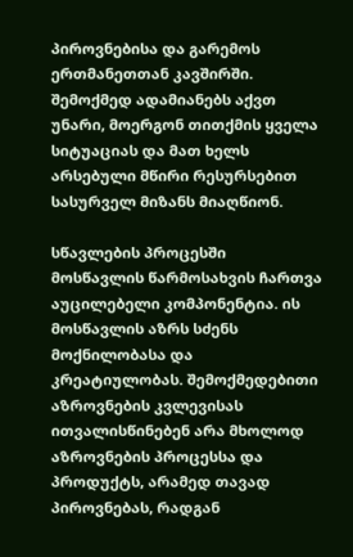პიროვნებისა და გარემოს ერთმანეთთან კავშირში. შემოქმედ ადამიანებს აქვთ უნარი, მოერგონ თითქმის ყველა სიტუაციას და მათ ხელს არსებული მწირი რესურსებით სასურველ მიზანს მიაღწიონ.

სწავლების პროცესში მოსწავლის წარმოსახვის ჩართვა აუცილებელი კომპონენტია. ის მოსწავლის აზრს სძენს მოქნილობასა და კრეატიულობას. შემოქმედებითი აზროვნების კვლევისას ითვალისწინებენ არა მხოლოდ აზროვნების პროცესსა და პროდუქტს, არამედ თავად პიროვნებას, რადგან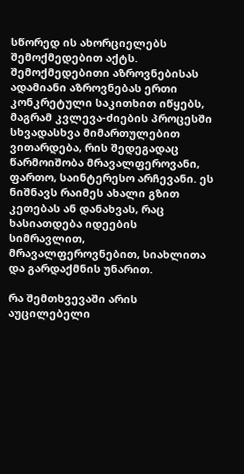სწორედ ის ახორციელებს შემოქმედებით აქტს. შემოქმედებითი აზროვნებისას ადამიანი აზროვნებას ერთი კონკრეტული საკითხით იწყებს, მაგრამ კვლევა-ძიების პროცესში სხვადასხვა მიმართულებით ვითარდება, რის შედეგადაც წარმოიშობა მრავალფეროვანი, ფართო, საინტერესო არჩევანი. ეს ნიშნავს რაიმეს ახალი გზით კეთებას ან დანახვას, რაც ხასიათდება იდეების სიმრავლით, მრავალფეროვნებით, სიახლითა და გარდაქმნის უნარით.

რა შემთხვევაში არის აუცილებელი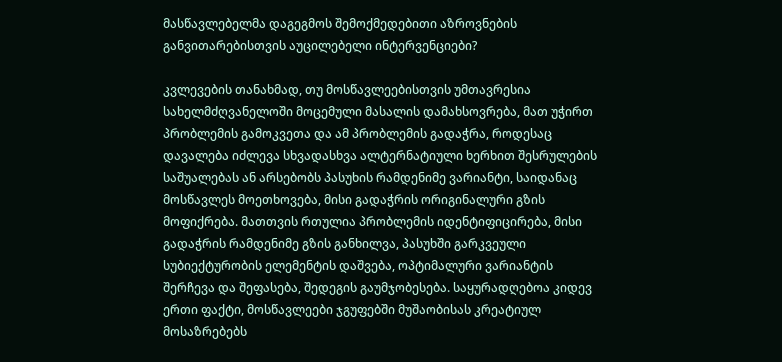მასწავლებელმა დაგეგმოს შემოქმედებითი აზროვნების განვითარებისთვის აუცილებელი ინტერვენციები?

კვლევების თანახმად, თუ მოსწავლეებისთვის უმთავრესია სახელმძღვანელოში მოცემული მასალის დამახსოვრება, მათ უჭირთ პრობლემის გამოკვეთა და ამ პრობლემის გადაჭრა, როდესაც დავალება იძლევა სხვადასხვა ალტერნატიული ხერხით შესრულების საშუალებას ან არსებობს პასუხის რამდენიმე ვარიანტი, საიდანაც მოსწავლეს მოეთხოვება, მისი გადაჭრის ორიგინალური გზის მოფიქრება. მათთვის რთულია პრობლემის იდენტიფიცირება, მისი გადაჭრის რამდენიმე გზის განხილვა, პასუხში გარკვეული სუბიექტურობის ელემენტის დაშვება, ოპტიმალური ვარიანტის შერჩევა და შეფასება, შედეგის გაუმჯობესება. საყურადღებოა კიდევ ერთი ფაქტი, მოსწავლეები ჯგუფებში მუშაობისას კრეატიულ მოსაზრებებს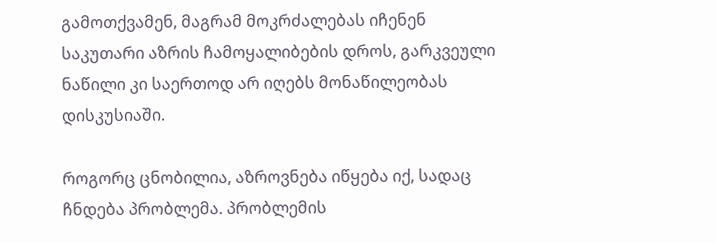გამოთქვამენ, მაგრამ მოკრძალებას იჩენენ საკუთარი აზრის ჩამოყალიბების დროს, გარკვეული ნაწილი კი საერთოდ არ იღებს მონაწილეობას დისკუსიაში.

როგორც ცნობილია, აზროვნება იწყება იქ, სადაც ჩნდება პრობლემა. პრობლემის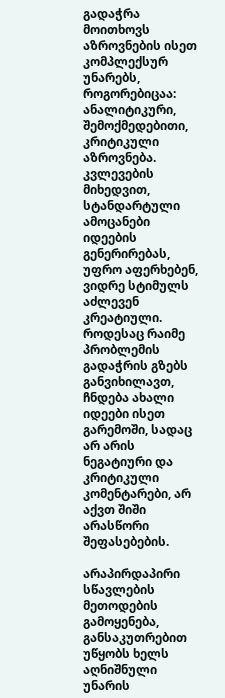გადაჭრა მოითხოვს აზროვნების ისეთ კომპლექსურ უნარებს, როგორებიცაა: ანალიტიკური, შემოქმედებითი, კრიტიკული აზროვნება. კვლევების მიხედვით, სტანდარტული ამოცანები იდეების გენერირებას, უფრო აფერხებენ, ვიდრე სტიმულს აძლევენ კრეატიული. როდესაც რაიმე პრობლემის გადაჭრის გზებს განვიხილავთ, ჩნდება ახალი იდეები ისეთ გარემოში, სადაც არ არის ნეგატიური და კრიტიკული კომენტარები, არ აქვთ შიში არასწორი შეფასებების.

არაპირდაპირი სწავლების მეთოდების გამოყენება, განსაკუთრებით უწყობს ხელს აღნიშნული უნარის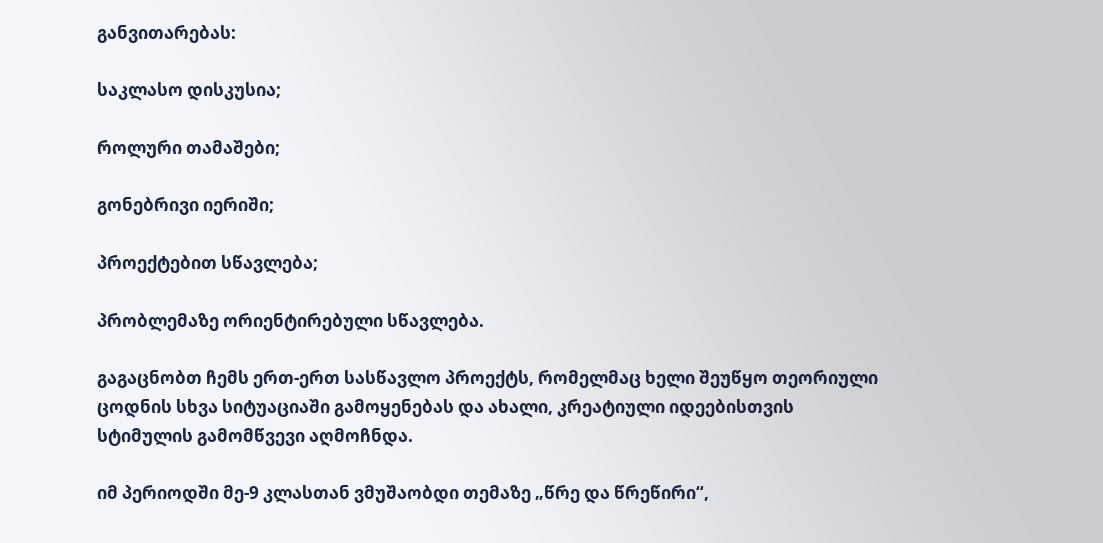განვითარებას:

საკლასო დისკუსია;

როლური თამაშები;

გონებრივი იერიში;

პროექტებით სწავლება;

პრობლემაზე ორიენტირებული სწავლება.

გაგაცნობთ ჩემს ერთ-ერთ სასწავლო პროექტს, რომელმაც ხელი შეუწყო თეორიული ცოდნის სხვა სიტუაციაში გამოყენებას და ახალი, კრეატიული იდეებისთვის სტიმულის გამომწვევი აღმოჩნდა.

იმ პერიოდში მე-9 კლასთან ვმუშაობდი თემაზე „წრე და წრეწირი“,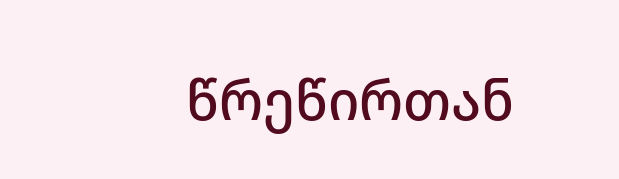წრეწირთან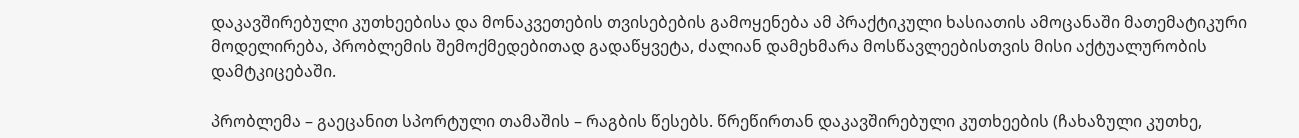დაკავშირებული კუთხეებისა და მონაკვეთების თვისებების გამოყენება ამ პრაქტიკული ხასიათის ამოცანაში მათემატიკური მოდელირება, პრობლემის შემოქმედებითად გადაწყვეტა, ძალიან დამეხმარა მოსწავლეებისთვის მისი აქტუალურობის დამტკიცებაში.

პრობლემა – გაეცანით სპორტული თამაშის – რაგბის წესებს. წრეწირთან დაკავშირებული კუთხეების (ჩახაზული კუთხე,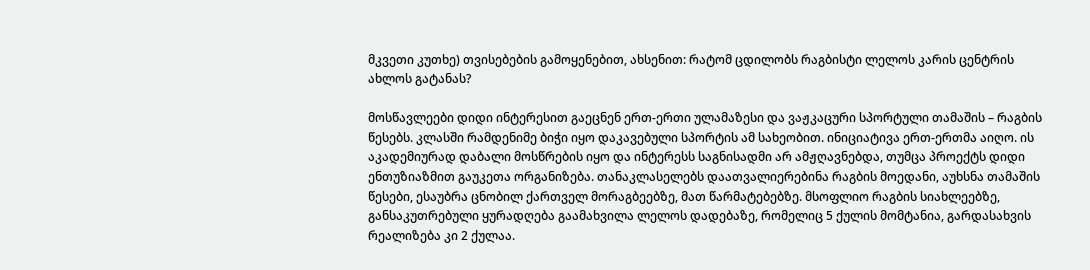მკვეთი კუთხე) თვისებების გამოყენებით, ახსენით: რატომ ცდილობს რაგბისტი ლელოს კარის ცენტრის ახლოს გატანას?

მოსწავლეები დიდი ინტერესით გაეცნენ ერთ-ერთი ულამაზესი და ვაჟკაცური სპორტული თამაშის – რაგბის წესებს. კლასში რამდენიმე ბიჭი იყო დაკავებული სპორტის ამ სახეობით. ინიციატივა ერთ-ერთმა აიღო. ის აკადემიურად დაბალი მოსწრების იყო და ინტერესს საგნისადმი არ ამჟღავნებდა, თუმცა პროექტს დიდი ენთუზიაზმით გაუკეთა ორგანიზება. თანაკლასელებს დაათვალიერებინა რაგბის მოედანი, აუხსნა თამაშის წესები, ესაუბრა ცნობილ ქართველ მორაგბეებზე, მათ წარმატებებზე. მსოფლიო რაგბის სიახლეებზე, განსაკუთრებული ყურადღება გაამახვილა ლელოს დადებაზე, რომელიც 5 ქულის მომტანია, გარდასახვის რეალიზება კი 2 ქულაა.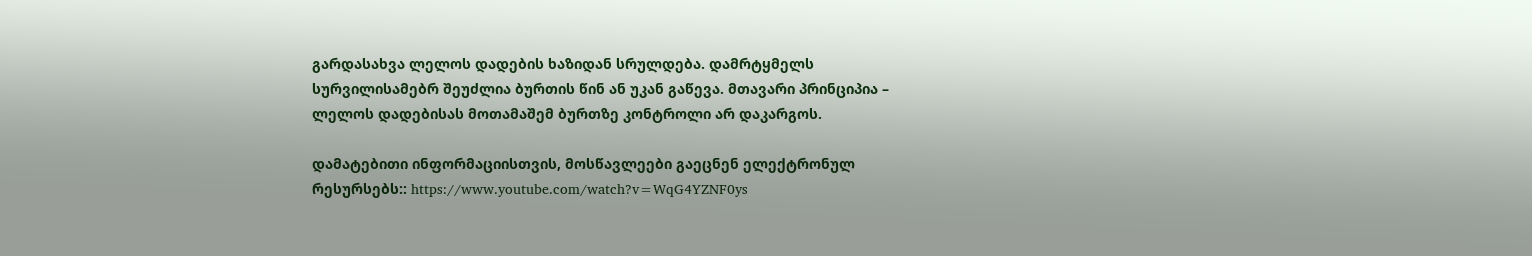გარდასახვა ლელოს დადების ხაზიდან სრულდება. დამრტყმელს სურვილისამებრ შეუძლია ბურთის წინ ან უკან გაწევა. მთავარი პრინციპია – ლელოს დადებისას მოთამაშემ ბურთზე კონტროლი არ დაკარგოს.

დამატებითი ინფორმაციისთვის, მოსწავლეები გაეცნენ ელექტრონულ რესურსებს:: https://www.youtube.com/watch?v=WqG4YZNF0ys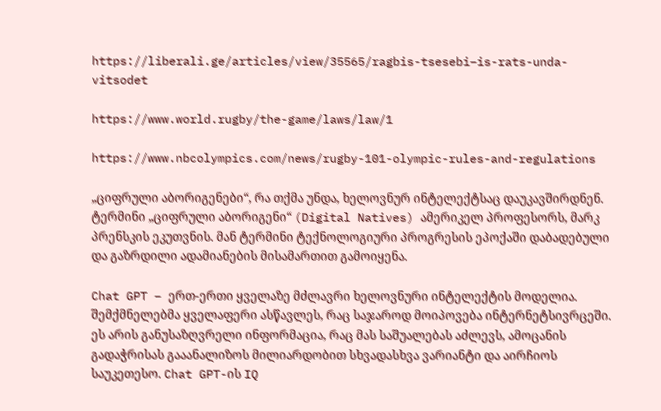https://liberali.ge/articles/view/35565/ragbis-tsesebi–is-rats-unda-vitsodet

https://www.world.rugby/the-game/laws/law/1

https://www.nbcolympics.com/news/rugby-101-olympic-rules-and-regulations

„ციფრული აბორიგენები“, რა თქმა უნდა, ხელოვნურ ინტელექტსაც დაუკავშირდნენ. ტერმინი „ციფრული აბორიგენი“ (Digital Natives) ამერიკელ პროფესორს, მარკ პრენსკის ეკუთვნის. მან ტერმინი ტექნოლოგიური პროგრესის ეპოქაში დაბადებული და გაზრდილი ადამიანების მისამართით გამოიყენა.

Chat GPT – ერთ-ერთი ყველაზე მძლავრი ხელოვნური ინტელექტის მოდელია. შემქმნელებმა ყველაფერი ასწავლეს, რაც საჯაროდ მოიპოვება ინტერნეტსივრცეში. ეს არის განუსაზღვრელი ინფორმაცია, რაც მას საშუალებას აძლევს, ამოცანის გადაჭრისას გააანალიზოს მილიარდობით სხვადასხვა ვარიანტი და აირჩიოს საუკეთესო. Chat GPT-ის IQ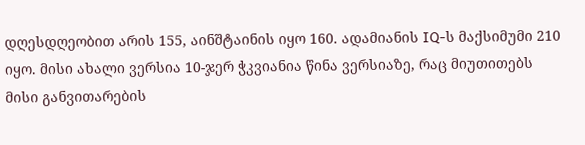დღესდღეობით არის 155, აინშტაინის იყო 160. ადამიანის IQ-ს მაქსიმუმი 210 იყო. მისი ახალი ვერსია 10-ჯერ ჭკვიანია წინა ვერსიაზე, რაც მიუთითებს მისი განვითარების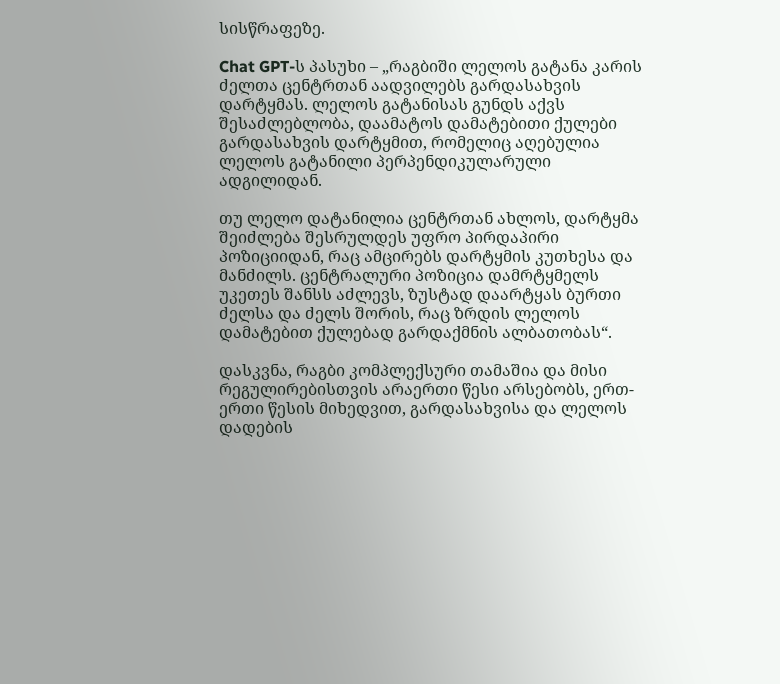სისწრაფეზე.

Chat GPT-ს პასუხი – „რაგბიში ლელოს გატანა კარის ძელთა ცენტრთან აადვილებს გარდასახვის დარტყმას. ლელოს გატანისას გუნდს აქვს შესაძლებლობა, დაამატოს დამატებითი ქულები გარდასახვის დარტყმით, რომელიც აღებულია ლელოს გატანილი პერპენდიკულარული ადგილიდან.

თუ ლელო დატანილია ცენტრთან ახლოს, დარტყმა შეიძლება შესრულდეს უფრო პირდაპირი პოზიციიდან, რაც ამცირებს დარტყმის კუთხესა და მანძილს. ცენტრალური პოზიცია დამრტყმელს უკეთეს შანსს აძლევს, ზუსტად დაარტყას ბურთი ძელსა და ძელს შორის, რაც ზრდის ლელოს დამატებით ქულებად გარდაქმნის ალბათობას“.

დასკვნა, რაგბი კომპლექსური თამაშია და მისი რეგულირებისთვის არაერთი წესი არსებობს, ერთ-ერთი წესის მიხედვით, გარდასახვისა და ლელოს დადების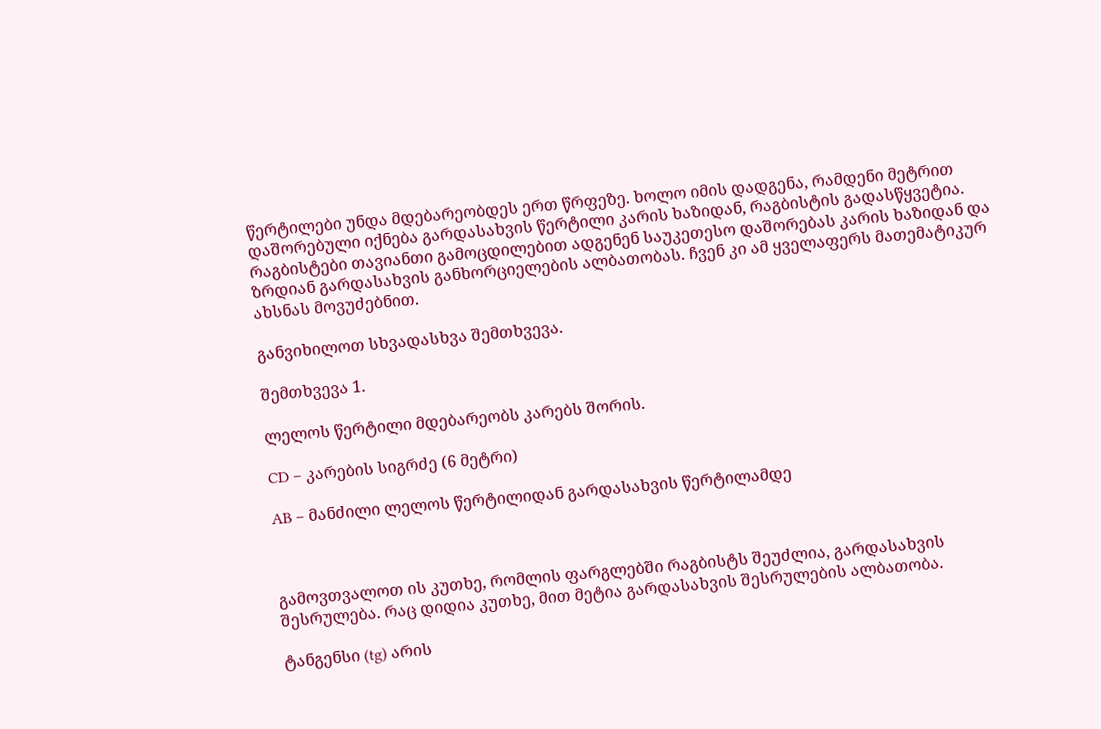წერტილები უნდა მდებარეობდეს ერთ წრფეზე. ხოლო იმის დადგენა, რამდენი მეტრით დაშორებული იქნება გარდასახვის წერტილი კარის ხაზიდან, რაგბისტის გადასწყვეტია. რაგბისტები თავიანთი გამოცდილებით ადგენენ საუკეთესო დაშორებას კარის ხაზიდან და ზრდიან გარდასახვის განხორციელების ალბათობას. ჩვენ კი ამ ყველაფერს მათემატიკურ ახსნას მოვუძებნით.

განვიხილოთ სხვადასხვა შემთხვევა.

შემთხვევა 1.

ლელოს წერტილი მდებარეობს კარებს შორის.

CD – კარების სიგრძე (6 მეტრი)

AB – მანძილი ლელოს წერტილიდან გარდასახვის წერტილამდე



გამოვთვალოთ ის კუთხე, რომლის ფარგლებში რაგბისტს შეუძლია, გარდასახვის შესრულება. რაც დიდია კუთხე, მით მეტია გარდასახვის შესრულების ალბათობა.

ტანგენსი (tg) არის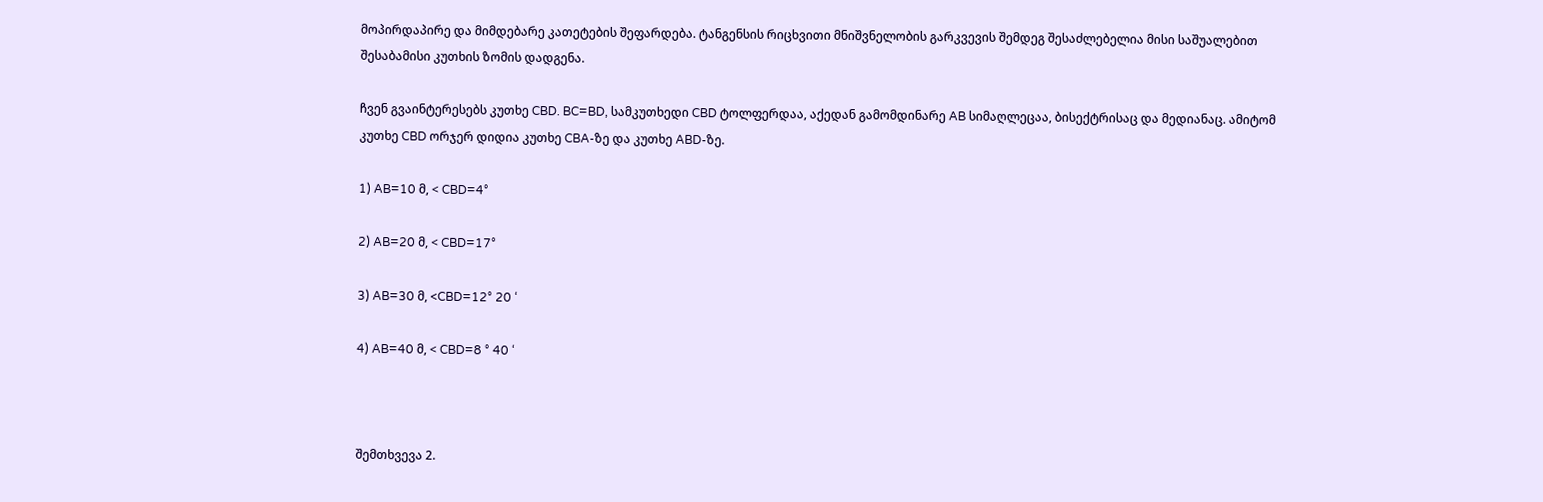მოპირდაპირე და მიმდებარე კათეტების შეფარდება. ტანგენსის რიცხვითი მნიშვნელობის გარკვევის შემდეგ შესაძლებელია მისი საშუალებით შესაბამისი კუთხის ზომის დადგენა.

ჩვენ გვაინტერესებს კუთხე CBD. BC=BD, სამკუთხედი CBD ტოლფერდაა, აქედან გამომდინარე AB სიმაღლეცაა, ბისექტრისაც და მედიანაც. ამიტომ კუთხე CBD ორჯერ დიდია კუთხე CBA-ზე და კუთხე ABD-ზე.

1) AB=10 მ, < CBD=4°

2) AB=20 მ, < CBD=17°

3) AB=30 მ, <CBD=12° 20 ‘

4) AB=40 მ, < CBD=8 ° 40 ‘



შემთხვევა 2.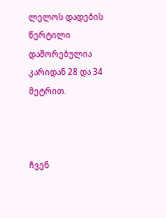ლელოს დადების წერტილი დაშორებულია კარიდან 28 და 34 მეტრით.



ჩვენ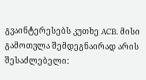გვაინტერესებს კუთხე ACB. მისი გამოთვლა შემდეგნაირად არის შესაძლებელი: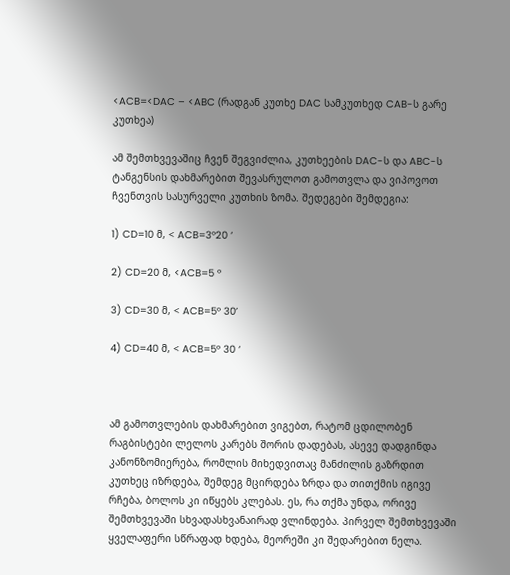<ACB=<DAC – <ABC (რადგან კუთხე DAC სამკუთხედ CAB-ს გარე კუთხეა)

ამ შემთხვევაშიც ჩვენ შეგვიძლია, კუთხეების DAC-ს და ABC-ს ტანგენსის დახმარებით შევასრულოთ გამოთვლა და ვიპოვოთ ჩვენთვის სასურველი კუთხის ზომა. შედეგები შემდეგია:

1) CD=10 მ, < ACB=3°20 ‘

2) CD=20 მ, <ACB=5 °

3) CD=30 მ, < ACB=5° 30’

4) CD=40 მ, < ACB=5° 30 ‘



ამ გამოთვლების დახმარებით ვიგებთ, რატომ ცდილობენ რაგბისტები ლელოს კარებს შორის დადებას, ასევე დადგინდა კანონზომიერება, რომლის მიხედვითაც მანძილის გაზრდით კუთხეც იზრდება, შემდეგ მცირდება ზრდა და თითქმის იგივე რჩება, ბოლოს კი იწყებს კლებას. ეს, რა თქმა უნდა, ორივე შემთხვევაში სხვადასხვანაირად ვლინდება. პირველ შემთხვევაში ყველაფერი სწრაფად ხდება, მეორეში კი შედარებით ნელა.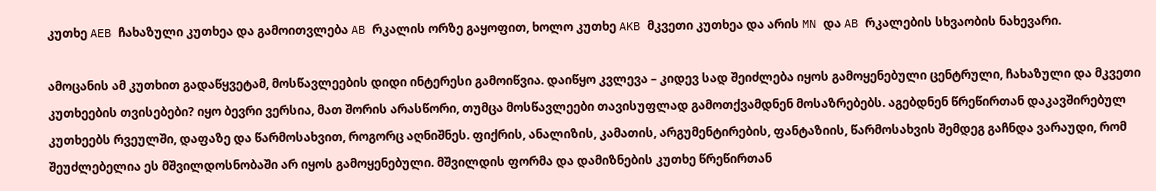კუთხე AEB ჩახაზული კუთხეა და გამოითვლება AB რკალის ორზე გაყოფით, ხოლო კუთხე AKB მკვეთი კუთხეა და არის MN და AB რკალების სხვაობის ნახევარი.

ამოცანის ამ კუთხით გადაწყვეტამ, მოსწავლეების დიდი ინტერესი გამოიწვია. დაიწყო კვლევა – კიდევ სად შეიძლება იყოს გამოყენებული ცენტრული, ჩახაზული და მკვეთი კუთხეების თვისებები? იყო ბევრი ვერსია, მათ შორის არასწორი, თუმცა მოსწავლეები თავისუფლად გამოთქვამდნენ მოსაზრებებს. აგებდნენ წრეწირთან დაკავშირებულ კუთხეებს რვეულში, დაფაზე და წარმოსახვით, როგორც აღნიშნეს. ფიქრის, ანალიზის, კამათის, არგუმენტირების, ფანტაზიის, წარმოსახვის შემდეგ გაჩნდა ვარაუდი, რომ შეუძლებელია ეს მშვილდოსნობაში არ იყოს გამოყენებული. მშვილდის ფორმა და დამიზნების კუთხე წრეწირთან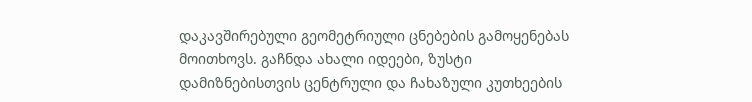დაკავშირებული გეომეტრიული ცნებების გამოყენებას მოითხოვს. გაჩნდა ახალი იდეები, ზუსტი დამიზნებისთვის ცენტრული და ჩახაზული კუთხეების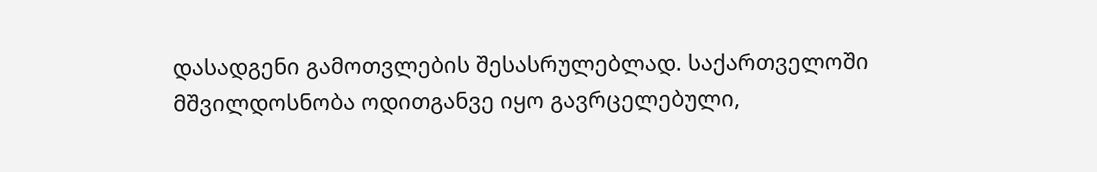დასადგენი გამოთვლების შესასრულებლად. საქართველოში მშვილდოსნობა ოდითგანვე იყო გავრცელებული,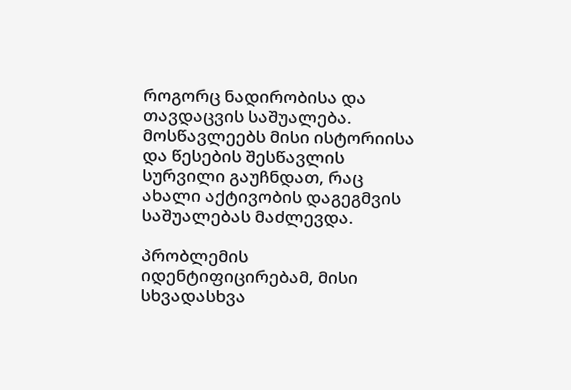როგორც ნადირობისა და თავდაცვის საშუალება. მოსწავლეებს მისი ისტორიისა და წესების შესწავლის სურვილი გაუჩნდათ, რაც ახალი აქტივობის დაგეგმვის საშუალებას მაძლევდა.

პრობლემის იდენტიფიცირებამ, მისი სხვადასხვა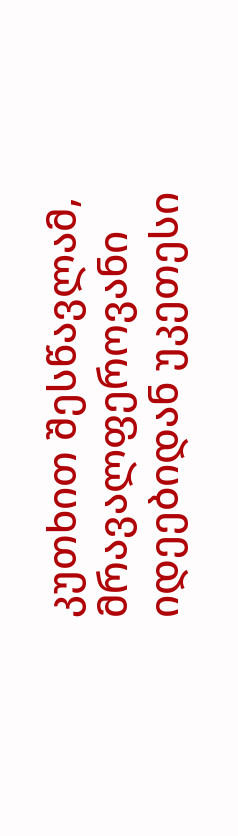კუთხით შესწავლამ, მრავალფეროვანი იდეებიდან უკეთესი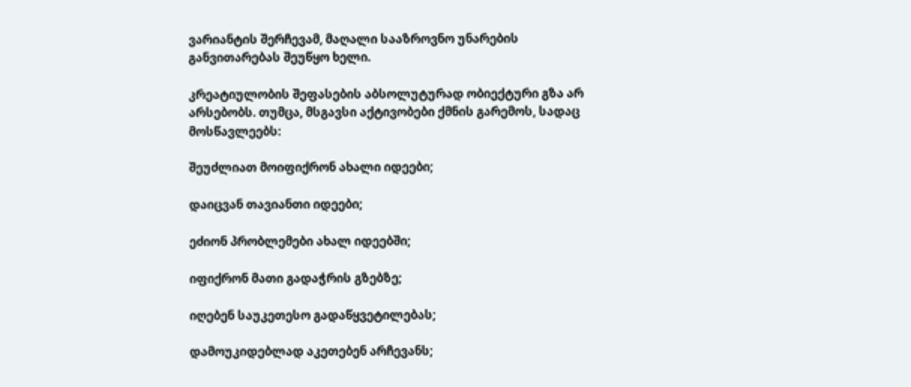ვარიანტის შერჩევამ, მაღალი სააზროვნო უნარების განვითარებას შეუწყო ხელი.

კრეატიულობის შეფასების აბსოლუტურად ობიექტური გზა არ არსებობს. თუმცა, მსგავსი აქტივობები ქმნის გარემოს, სადაც მოსწავლეებს:

შეუძლიათ მოიფიქრონ ახალი იდეები;

დაიცვან თავიანთი იდეები;

ეძიონ პრობლემები ახალ იდეებში;

იფიქრონ მათი გადაჭრის გზებზე;

იღებენ საუკეთესო გადაწყვეტილებას;

დამოუკიდებლად აკეთებენ არჩევანს;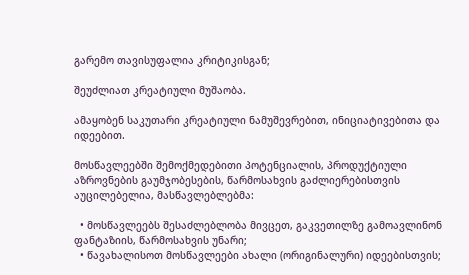გარემო თავისუფალია კრიტიკისგან;

შეუძლიათ კრეატიული მუშაობა.

ამაყობენ საკუთარი კრეატიული ნამუშევრებით, ინიციატივებითა და იდეებით.

მოსწავლეებში შემოქმედებითი პოტენციალის, პროდუქტიული აზროვნების გაუმჯობესების, წარმოსახვის გაძლიერებისთვის აუცილებელია, მასწავლებლებმა:

  • მოსწავლეებს შესაძლებლობა მივცეთ, გაკვეთილზე გამოავლინონ ფანტაზიის, წარმოსახვის უნარი;
  • წავახალისოთ მოსწავლეები ახალი (ორიგინალური) იდეებისთვის;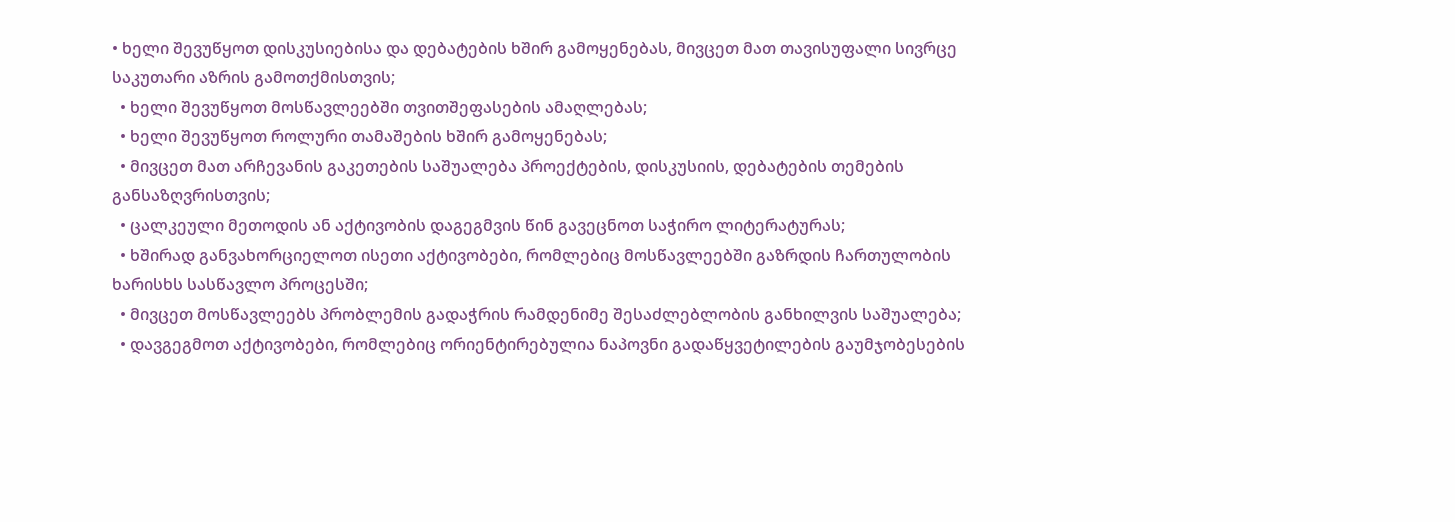• ხელი შევუწყოთ დისკუსიებისა და დებატების ხშირ გამოყენებას, მივცეთ მათ თავისუფალი სივრცე საკუთარი აზრის გამოთქმისთვის;
  • ხელი შევუწყოთ მოსწავლეებში თვითშეფასების ამაღლებას;
  • ხელი შევუწყოთ როლური თამაშების ხშირ გამოყენებას;
  • მივცეთ მათ არჩევანის გაკეთების საშუალება პროექტების, დისკუსიის, დებატების თემების განსაზღვრისთვის;
  • ცალკეული მეთოდის ან აქტივობის დაგეგმვის წინ გავეცნოთ საჭირო ლიტერატურას;
  • ხშირად განვახორციელოთ ისეთი აქტივობები, რომლებიც მოსწავლეებში გაზრდის ჩართულობის ხარისხს სასწავლო პროცესში;
  • მივცეთ მოსწავლეებს პრობლემის გადაჭრის რამდენიმე შესაძლებლობის განხილვის საშუალება;
  • დავგეგმოთ აქტივობები, რომლებიც ორიენტირებულია ნაპოვნი გადაწყვეტილების გაუმჯობესების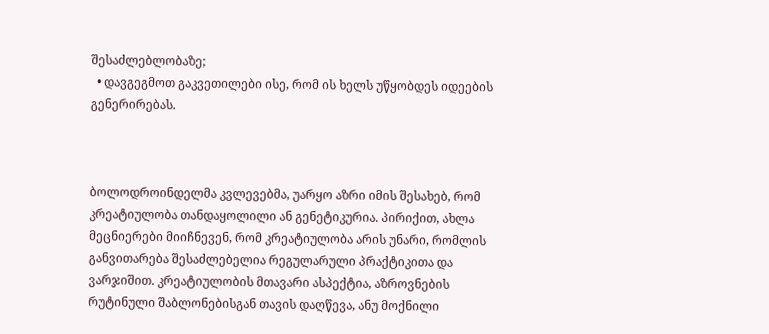შესაძლებლობაზე;
  • დავგეგმოთ გაკვეთილები ისე, რომ ის ხელს უწყობდეს იდეების გენერირებას.



ბოლოდროინდელმა კვლევებმა, უარყო აზრი იმის შესახებ, რომ კრეატიულობა თანდაყოლილი ან გენეტიკურია. პირიქით, ახლა მეცნიერები მიიჩნევენ, რომ კრეატიულობა არის უნარი, რომლის განვითარება შესაძლებელია რეგულარული პრაქტიკითა და ვარჯიშით. კრეატიულობის მთავარი ასპექტია, აზროვნების რუტინული შაბლონებისგან თავის დაღწევა, ანუ მოქნილი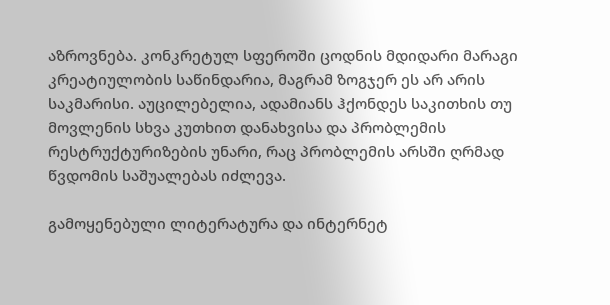აზროვნება. კონკრეტულ სფეროში ცოდნის მდიდარი მარაგი კრეატიულობის საწინდარია, მაგრამ ზოგჯერ ეს არ არის საკმარისი. აუცილებელია, ადამიანს ჰქონდეს საკითხის თუ მოვლენის სხვა კუთხით დანახვისა და პრობლემის რესტრუქტურიზების უნარი, რაც პრობლემის არსში ღრმად წვდომის საშუალებას იძლევა.

გამოყენებული ლიტერატურა და ინტერნეტ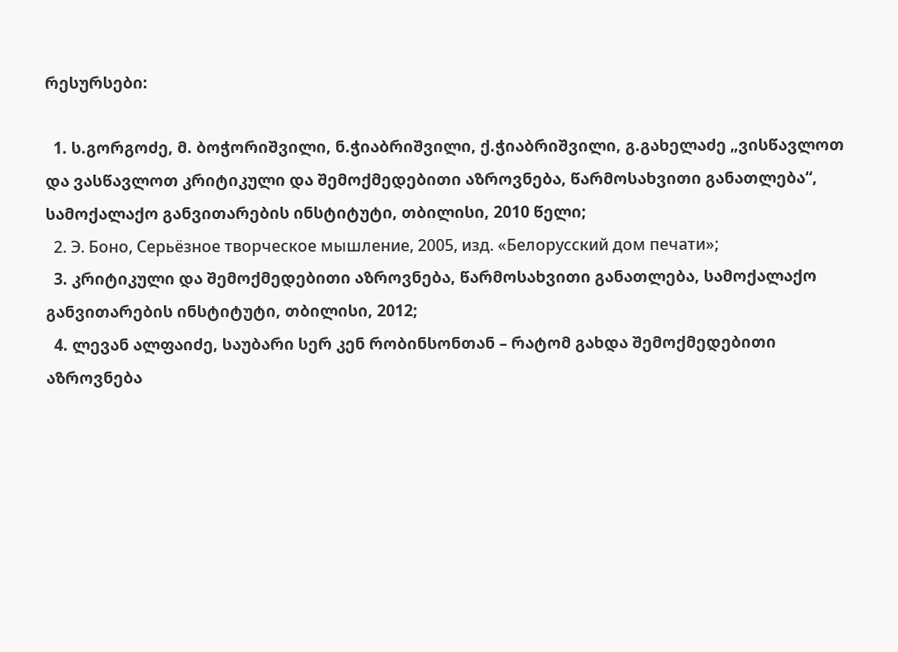რესურსები:

  1. ს.გორგოძე, მ. ბოჭორიშვილი, ნ.ჭიაბრიშვილი, ქ.ჭიაბრიშვილი, გ.გახელაძე „ვისწავლოთ და ვასწავლოთ კრიტიკული და შემოქმედებითი აზროვნება, წარმოსახვითი განათლება“, სამოქალაქო განვითარების ინსტიტუტი, თბილისი, 2010 წელი;
  2. Э. Боно, Серьёзное творческое мышление, 2005, изд. «Белорусский дом печати»;
  3. კრიტიკული და შემოქმედებითი აზროვნება, წარმოსახვითი განათლება, სამოქალაქო განვითარების ინსტიტუტი, თბილისი, 2012;
  4. ლევან ალფაიძე, საუბარი სერ კენ რობინსონთან – რატომ გახდა შემოქმედებითი აზროვნება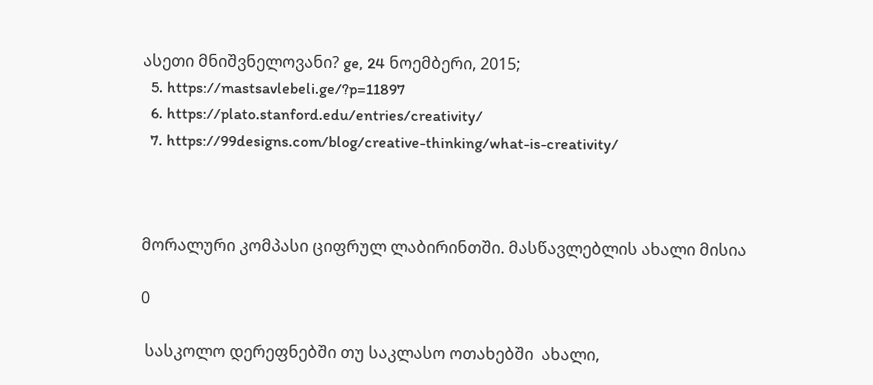ასეთი მნიშვნელოვანი? ge, 24 ნოემბერი, 2015;
  5. https://mastsavlebeli.ge/?p=11897
  6. https://plato.stanford.edu/entries/creativity/
  7. https://99designs.com/blog/creative-thinking/what-is-creativity/



მორალური კომპასი ციფრულ ლაბირინთში. მასწავლებლის ახალი მისია

0

 სასკოლო დერეფნებში თუ საკლასო ოთახებში  ახალი,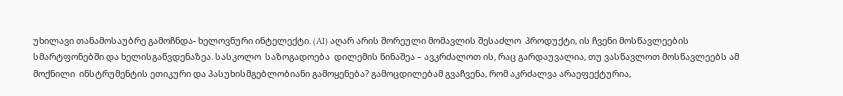უხილავი თანამოსაუბრე გამოჩნდა- ხელოვნური ინტელექტი. (AI) აღარ არის შორეული მომავლის შესაძლო  პროდუქტი, ის ჩვენი მოსწავლეების სმარტფონებში და ხელისგაწვდენაზეა. სასკოლო  საზოგადოება  დილემის წინაშეა – ავკრძალოთ ის, რაც გარდაუვალია, თუ ვასწავლოთ მოსწავლეებს ამ მოქნილი  ინსტრუმენტის ეთიკური და პასუხისმგებლობიანი გამოყენება? გამოცდილებამ გვაჩვენა, რომ აკრძალვა არაეფექტურია,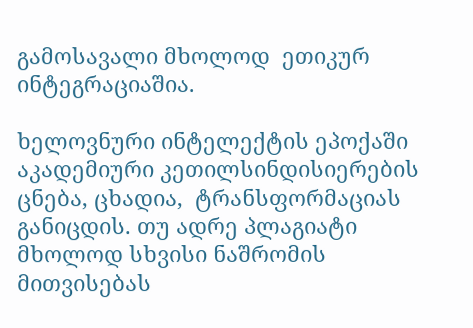გამოსავალი მხოლოდ  ეთიკურ ინტეგრაციაშია.

ხელოვნური ინტელექტის ეპოქაში აკადემიური კეთილსინდისიერების ცნება, ცხადია,  ტრანსფორმაციას განიცდის. თუ ადრე პლაგიატი მხოლოდ სხვისი ნაშრომის მითვისებას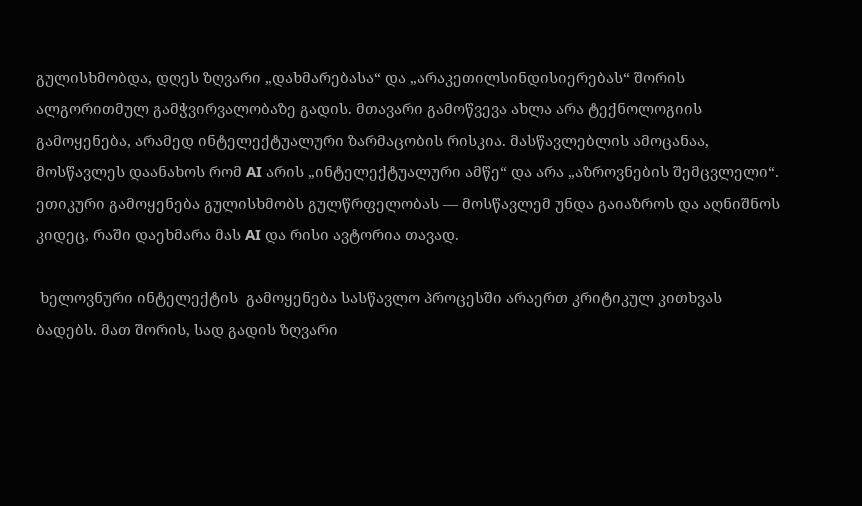გულისხმობდა, დღეს ზღვარი „დახმარებასა“ და „არაკეთილსინდისიერებას“ შორის ალგორითმულ გამჭვირვალობაზე გადის. მთავარი გამოწვევა ახლა არა ტექნოლოგიის გამოყენება, არამედ ინტელექტუალური ზარმაცობის რისკია. მასწავლებლის ამოცანაა, მოსწავლეს დაანახოს რომ AI არის „ინტელექტუალური ამწე“ და არა „აზროვნების შემცვლელი“. ეთიკური გამოყენება გულისხმობს გულწრფელობას — მოსწავლემ უნდა გაიაზროს და აღნიშნოს კიდეც, რაში დაეხმარა მას AI და რისი ავტორია თავად.

 ხელოვნური ინტელექტის  გამოყენება სასწავლო პროცესში არაერთ კრიტიკულ კითხვას ბადებს. მათ შორის, სად გადის ზღვარი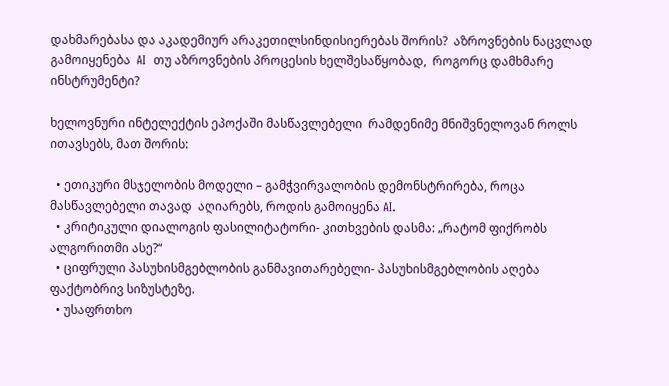დახმარებასა და აკადემიურ არაკეთილსინდისიერებას შორის?  აზროვნების ნაცვლად გამოიყენება  AI  თუ აზროვნების პროცესის ხელშესაწყობად,  როგორც დამხმარე ინსტრუმენტი?

ხელოვნური ინტელექტის ეპოქაში მასწავლებელი  რამდენიმე მნიშვნელოვან როლს ითავსებს, მათ შორის:

  • ეთიკური მსჯელობის მოდელი – გამჭვირვალობის დემონსტრირება, როცა მასწავლებელი თავად  აღიარებს, როდის გამოიყენა AI.
  • კრიტიკული დიალოგის ფასილიტატორი- კითხვების დასმა: „რატომ ფიქრობს ალგორითმი ასე?“
  • ციფრული პასუხისმგებლობის განმავითარებელი- პასუხისმგებლობის აღება ფაქტობრივ სიზუსტეზე.
  • უსაფრთხო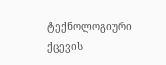ტექნოლოგიური ქცევის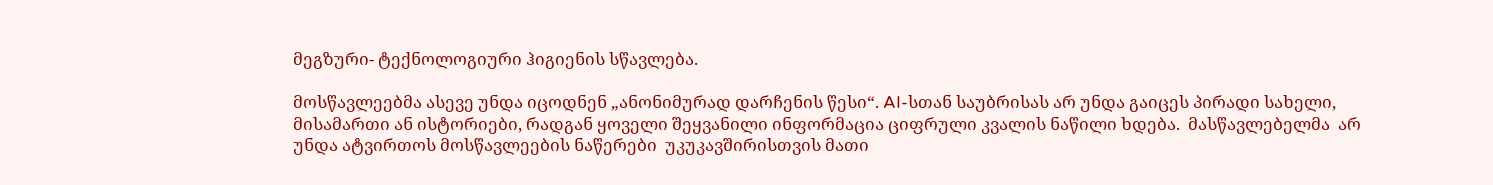მეგზური- ტექნოლოგიური ჰიგიენის სწავლება.

მოსწავლეებმა ასევე უნდა იცოდნენ „ანონიმურად დარჩენის წესი“. AI-სთან საუბრისას არ უნდა გაიცეს პირადი სახელი, მისამართი ან ისტორიები, რადგან ყოველი შეყვანილი ინფორმაცია ციფრული კვალის ნაწილი ხდება.  მასწავლებელმა  არ უნდა ატვირთოს მოსწავლეების ნაწერები  უკუკავშირისთვის მათი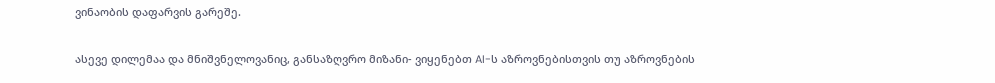ვინაობის დაფარვის გარეშე.

ასევე დილემაა და მნიშვნელოვანიც, განსაზღვრო მიზანი- ვიყენებთ AI-ს აზროვნებისთვის თუ აზროვნების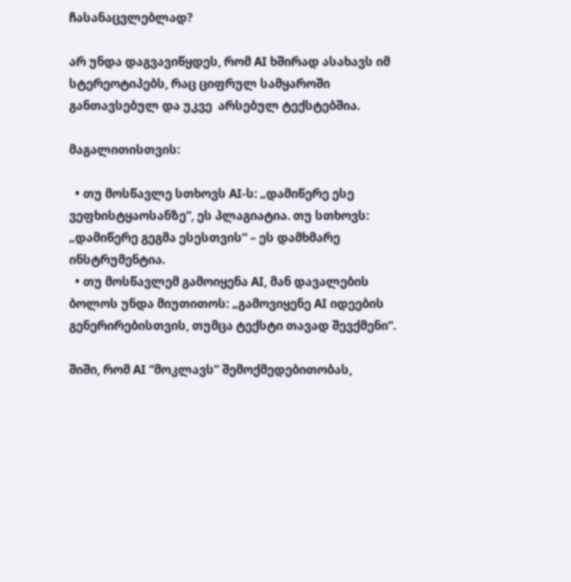ჩასანაცვლებლად?

არ უნდა დაგვავიწყდეს, რომ AI ხშირად ასახავს იმ სტერეოტიპებს, რაც ციფრულ სამყაროში განთავსებულ და უკვე  არსებულ ტექსტებშია.

მაგალითისთვის:

  • თუ მოსწავლე სთხოვს AI-ს: „დამიწერე ესე ვეფხისტყაოსანზე“, ეს პლაგიატია. თუ სთხოვს: „დამიწერე გეგმა ესესთვის“ – ეს დამხმარე ინსტრუმენტია.
  • თუ მოსწავლემ გამოიყენა AI, მან დავალების ბოლოს უნდა მიუთითოს: „გამოვიყენე AI იდეების გენერირებისთვის, თუმცა ტექსტი თავად შევქმენი“.

შიში, რომ AI “მოკლავს” შემოქმედებითობას,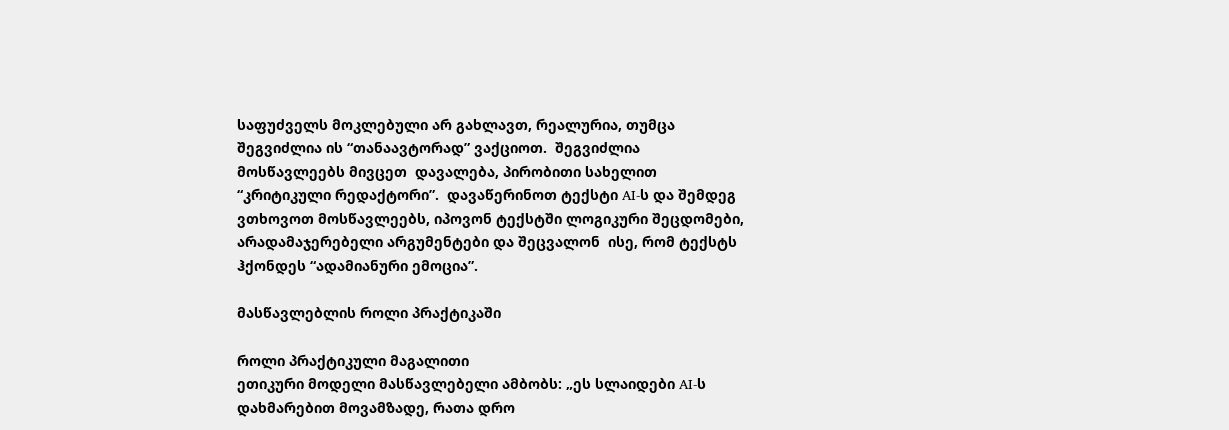საფუძველს მოკლებული არ გახლავთ, რეალურია, თუმცა შეგვიძლია ის “თანაავტორად” ვაქციოთ.  შეგვიძლია მოსწავლეებს მივცეთ  დავალება, პირობითი სახელით “კრიტიკული რედაქტორი”.  დავაწერინოთ ტექსტი AI-ს და შემდეგ ვთხოვოთ მოსწავლეებს, იპოვონ ტექსტში ლოგიკური შეცდომები, არადამაჯერებელი არგუმენტები და შეცვალონ  ისე, რომ ტექსტს ჰქონდეს “ადამიანური ემოცია”.

მასწავლებლის როლი პრაქტიკაში

როლი პრაქტიკული მაგალითი
ეთიკური მოდელი მასწავლებელი ამბობს: „ეს სლაიდები AI-ს დახმარებით მოვამზადე, რათა დრო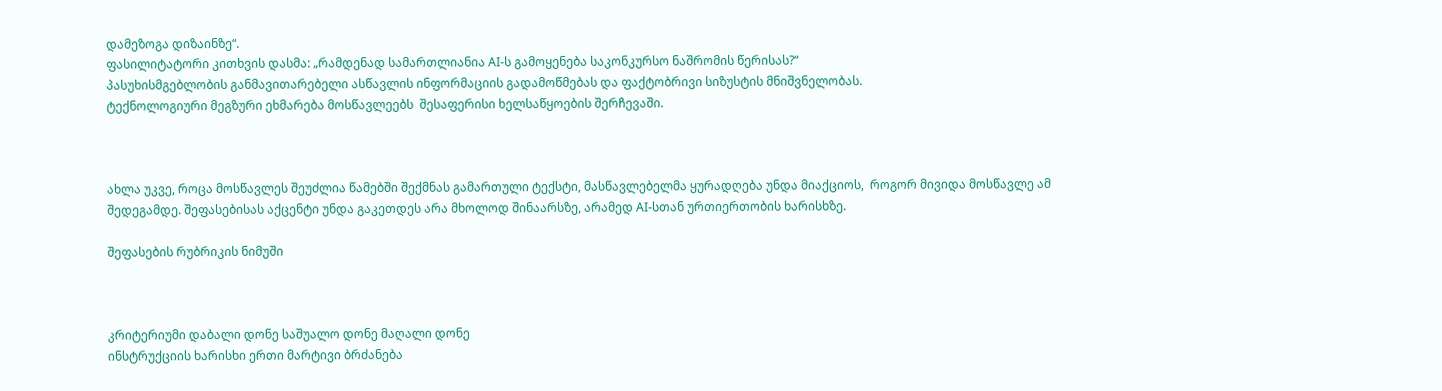დამეზოგა დიზაინზე“.
ფასილიტატორი კითხვის დასმა: „რამდენად სამართლიანია AI-ს გამოყენება საკონკურსო ნაშრომის წერისას?“
პასუხისმგებლობის განმავითარებელი ასწავლის ინფორმაციის გადამოწმებას და ფაქტობრივი სიზუსტის მნიშვნელობას.
ტექნოლოგიური მეგზური ეხმარება მოსწავლეებს  შესაფერისი ხელსაწყოების შერჩევაში.



ახლა უკვე, როცა მოსწავლეს შეუძლია წამებში შექმნას გამართული ტექსტი, მასწავლებელმა ყურადღება უნდა მიაქციოს,  როგორ მივიდა მოსწავლე ამ შედეგამდე. შეფასებისას აქცენტი უნდა გაკეთდეს არა მხოლოდ შინაარსზე, არამედ AI-სთან ურთიერთობის ხარისხზე.

შეფასების რუბრიკის ნიმუში



კრიტერიუმი დაბალი დონე საშუალო დონე მაღალი დონე
ინსტრუქციის ხარისხი ერთი მარტივი ბრძანება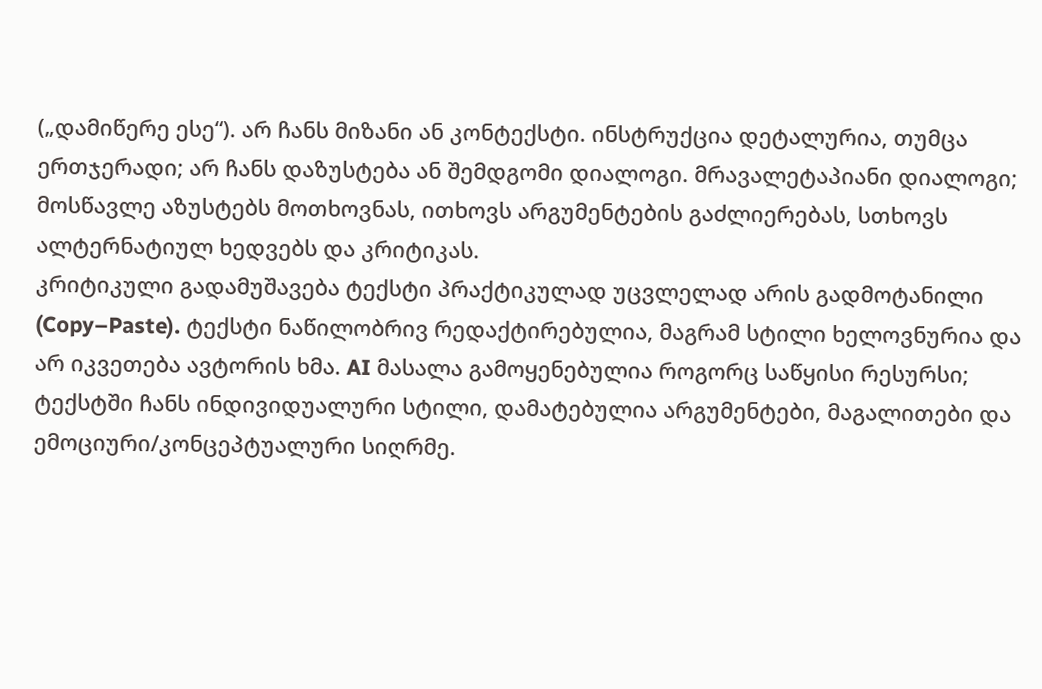(„დამიწერე ესე“). არ ჩანს მიზანი ან კონტექსტი. ინსტრუქცია დეტალურია, თუმცა ერთჯერადი; არ ჩანს დაზუსტება ან შემდგომი დიალოგი. მრავალეტაპიანი დიალოგი; მოსწავლე აზუსტებს მოთხოვნას, ითხოვს არგუმენტების გაძლიერებას, სთხოვს ალტერნატიულ ხედვებს და კრიტიკას.
კრიტიკული გადამუშავება ტექსტი პრაქტიკულად უცვლელად არის გადმოტანილი (Copy–Paste). ტექსტი ნაწილობრივ რედაქტირებულია, მაგრამ სტილი ხელოვნურია და არ იკვეთება ავტორის ხმა. AI მასალა გამოყენებულია როგორც საწყისი რესურსი; ტექსტში ჩანს ინდივიდუალური სტილი, დამატებულია არგუმენტები, მაგალითები და ემოციური/კონცეპტუალური სიღრმე.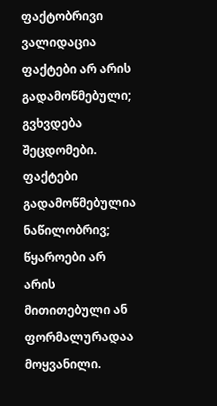ფაქტობრივი ვალიდაცია ფაქტები არ არის გადამოწმებული; გვხვდება შეცდომები. ფაქტები გადამოწმებულია ნაწილობრივ; წყაროები არ არის მითითებული ან ფორმალურადაა მოყვანილი.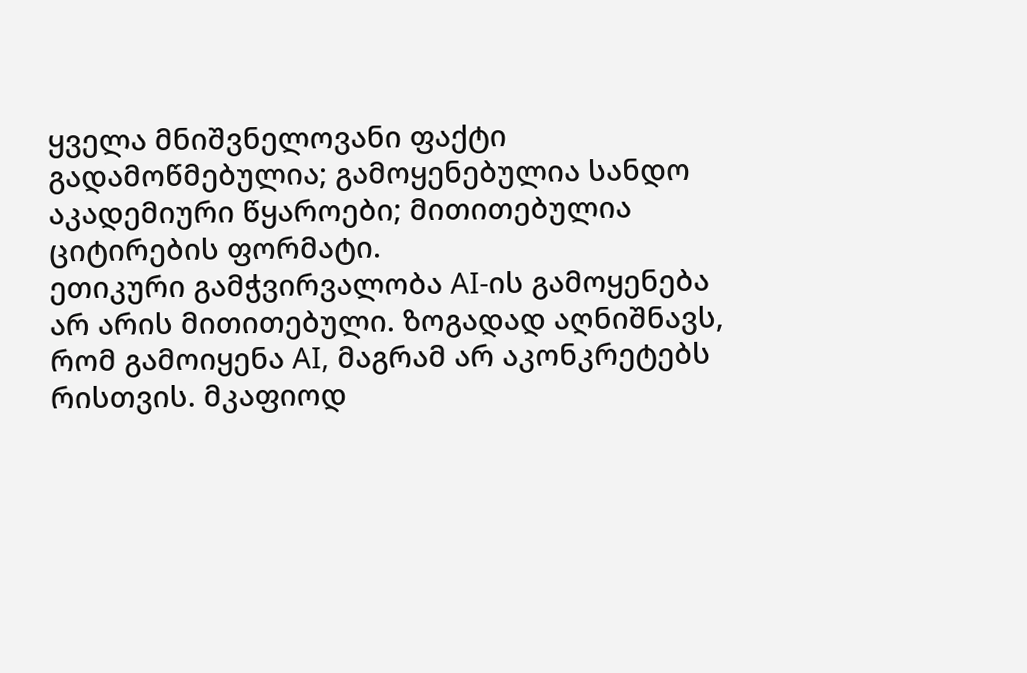ყველა მნიშვნელოვანი ფაქტი გადამოწმებულია; გამოყენებულია სანდო აკადემიური წყაროები; მითითებულია ციტირების ფორმატი.
ეთიკური გამჭვირვალობა AI-ის გამოყენება არ არის მითითებული. ზოგადად აღნიშნავს, რომ გამოიყენა AI, მაგრამ არ აკონკრეტებს რისთვის. მკაფიოდ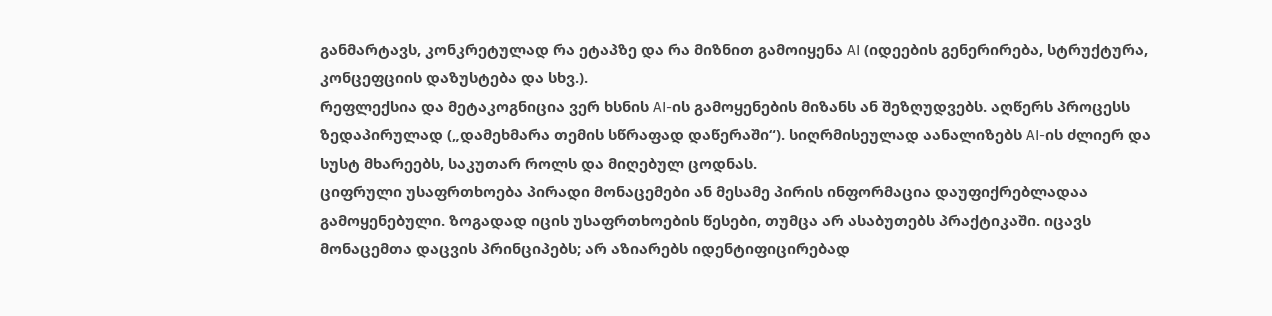განმარტავს, კონკრეტულად რა ეტაპზე და რა მიზნით გამოიყენა AI (იდეების გენერირება, სტრუქტურა, კონცეფციის დაზუსტება და სხვ.).
რეფლექსია და მეტაკოგნიცია ვერ ხსნის AI-ის გამოყენების მიზანს ან შეზღუდვებს. აღწერს პროცესს ზედაპირულად („დამეხმარა თემის სწრაფად დაწერაში“). სიღრმისეულად აანალიზებს AI-ის ძლიერ და სუსტ მხარეებს, საკუთარ როლს და მიღებულ ცოდნას.
ციფრული უსაფრთხოება პირადი მონაცემები ან მესამე პირის ინფორმაცია დაუფიქრებლადაა გამოყენებული. ზოგადად იცის უსაფრთხოების წესები, თუმცა არ ასაბუთებს პრაქტიკაში. იცავს მონაცემთა დაცვის პრინციპებს; არ აზიარებს იდენტიფიცირებად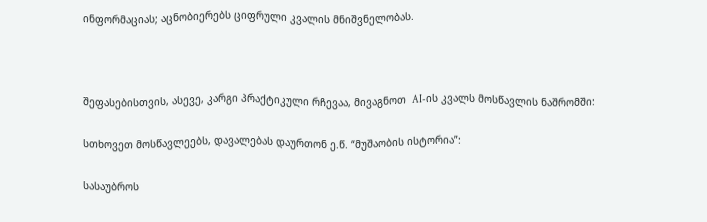ინფორმაციას; აცნობიერებს ციფრული კვალის მნიშვნელობას.



შეფასებისთვის, ასევე, კარგი პრაქტიკული რჩევაა, მივაგნოთ  AI-ის კვალს მოსწავლის ნაშრომში:

სთხოვეთ მოსწავლეებს, დავალებას დაურთონ ე.წ. “მუშაობის ისტორია”:

სასაუბროს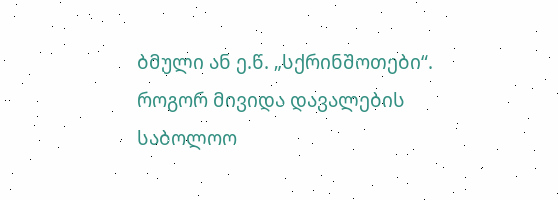ბმული ან ე.წ. „სქრინშოთები“. როგორ მივიდა დავალების  საბოლოო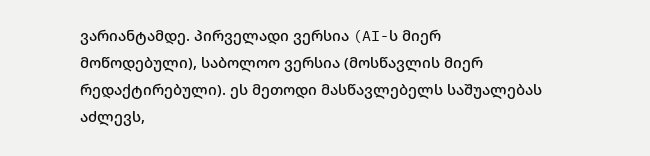ვარიანტამდე. პირველადი ვერსია (AI-ს მიერ მოწოდებული), საბოლოო ვერსია (მოსწავლის მიერ რედაქტირებული). ეს მეთოდი მასწავლებელს საშუალებას აძლევს,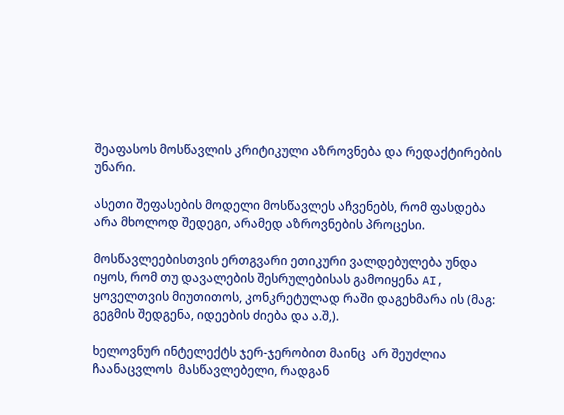შეაფასოს მოსწავლის კრიტიკული აზროვნება და რედაქტირების უნარი.

ასეთი შეფასების მოდელი მოსწავლეს აჩვენებს, რომ ფასდება არა მხოლოდ შედეგი, არამედ აზროვნების პროცესი.

მოსწავლეებისთვის ერთგვარი ეთიკური ვალდებულება უნდა იყოს, რომ თუ დავალების შესრულებისას გამოიყენა AI, ყოველთვის მიუთითოს, კონკრეტულად რაში დაგეხმარა ის (მაგ: გეგმის შედგენა, იდეების ძიება და ა.შ,).

ხელოვნურ ინტელექტს ჯერ-ჯერობით მაინც  არ შეუძლია ჩაანაცვლოს  მასწავლებელი, რადგან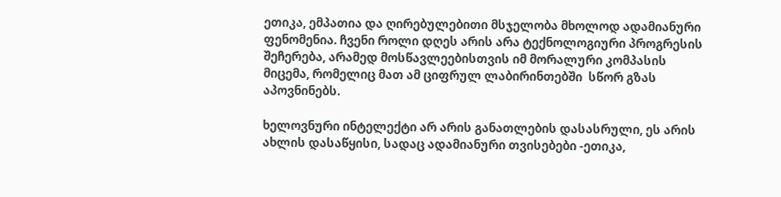ეთიკა, ემპათია და ღირებულებითი მსჯელობა მხოლოდ ადამიანური ფენომენია. ჩვენი როლი დღეს არის არა ტექნოლოგიური პროგრესის შეჩერება, არამედ მოსწავლეებისთვის იმ მორალური კომპასის მიცემა, რომელიც მათ ამ ციფრულ ლაბირინთებში  სწორ გზას აპოვნინებს.

ხელოვნური ინტელექტი არ არის განათლების დასასრული, ეს არის ახლის დასაწყისი, სადაც ადამიანური თვისებები -ეთიკა,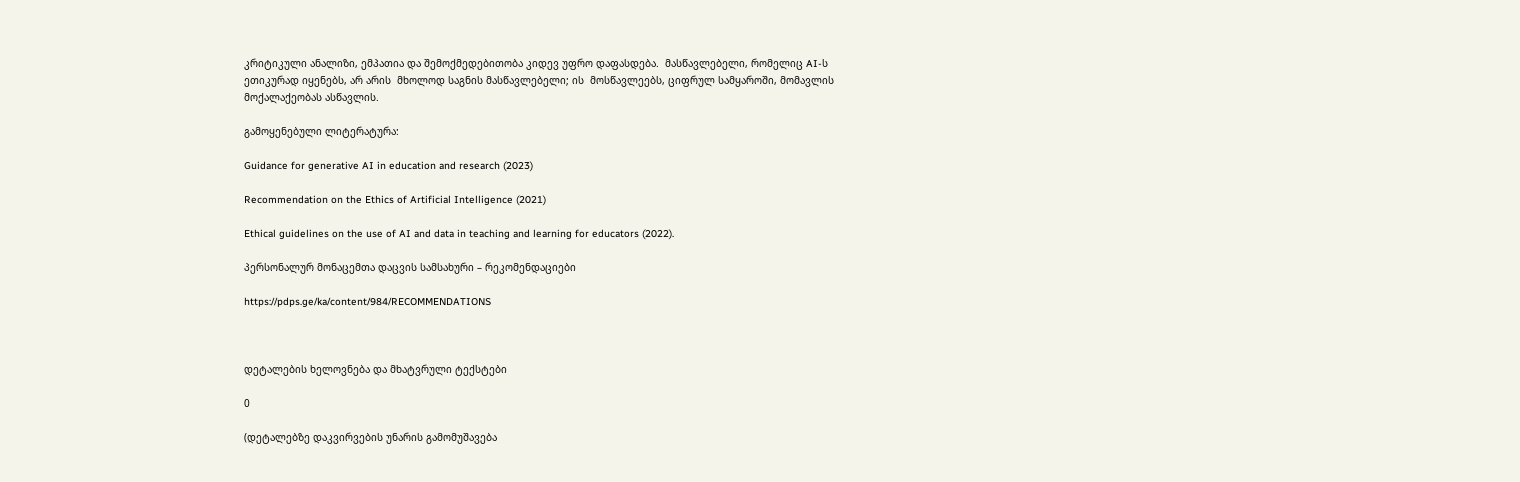კრიტიკული ანალიზი, ემპათია და შემოქმედებითობა კიდევ უფრო დაფასდება.  მასწავლებელი, რომელიც AI-ს ეთიკურად იყენებს, არ არის  მხოლოდ საგნის მასწავლებელი; ის  მოსწავლეებს, ციფრულ სამყაროში, მომავლის მოქალაქეობას ასწავლის.

გამოყენებული ლიტერატურა:

Guidance for generative AI in education and research (2023)

Recommendation on the Ethics of Artificial Intelligence (2021)

Ethical guidelines on the use of AI and data in teaching and learning for educators (2022).

პერსონალურ მონაცემთა დაცვის სამსახური – რეკომენდაციები

https://pdps.ge/ka/content/984/RECOMMENDATIONS



დეტალების ხელოვნება და მხატვრული ტექსტები

0

(დეტალებზე დაკვირვების უნარის გამომუშავება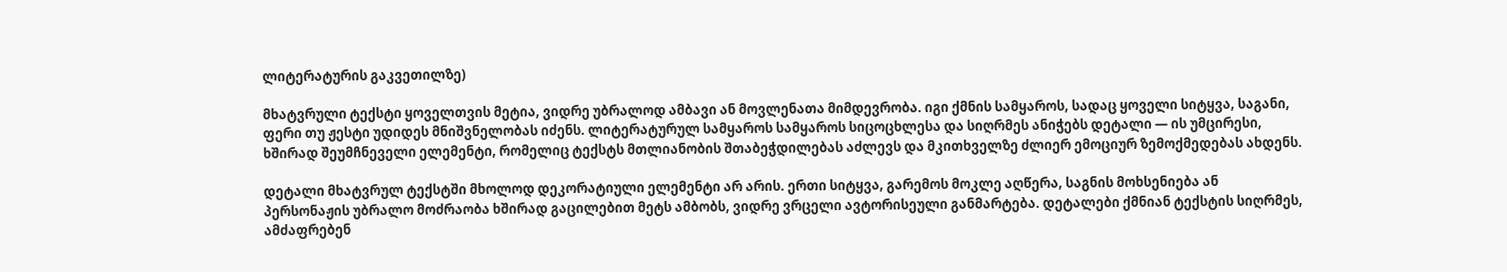ლიტერატურის გაკვეთილზე)

მხატვრული ტექსტი ყოველთვის მეტია, ვიდრე უბრალოდ ამბავი ან მოვლენათა მიმდევრობა. იგი ქმნის სამყაროს, სადაც ყოველი სიტყვა, საგანი, ფერი თუ ჟესტი უდიდეს მნიშვნელობას იძენს. ლიტერატურულ სამყაროს სამყაროს სიცოცხლესა და სიღრმეს ანიჭებს დეტალი — ის უმცირესი, ხშირად შეუმჩნეველი ელემენტი, რომელიც ტექსტს მთლიანობის შთაბეჭდილებას აძლევს და მკითხველზე ძლიერ ემოციურ ზემოქმედებას ახდენს.

დეტალი მხატვრულ ტექსტში მხოლოდ დეკორატიული ელემენტი არ არის. ერთი სიტყვა, გარემოს მოკლე აღწერა, საგნის მოხსენიება ან პერსონაჟის უბრალო მოძრაობა ხშირად გაცილებით მეტს ამბობს, ვიდრე ვრცელი ავტორისეული განმარტება. დეტალები ქმნიან ტექსტის სიღრმეს, ამძაფრებენ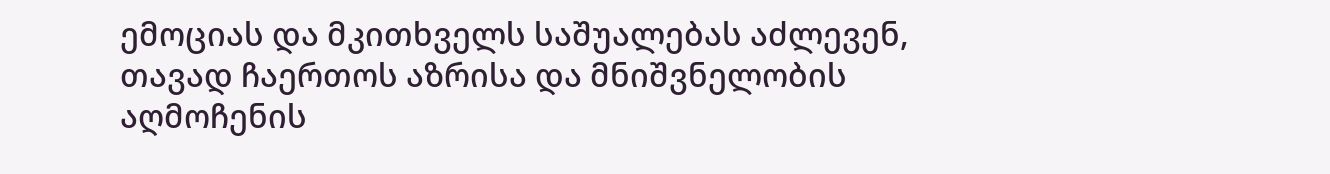ემოციას და მკითხველს საშუალებას აძლევენ, თავად ჩაერთოს აზრისა და მნიშვნელობის აღმოჩენის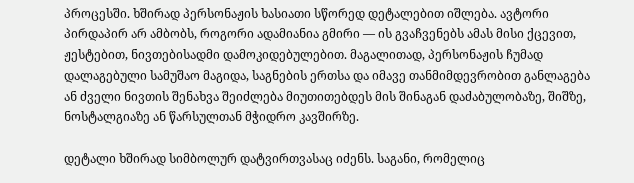პროცესში. ხშირად პერსონაჟის ხასიათი სწორედ დეტალებით იშლება. ავტორი პირდაპირ არ ამბობს, როგორი ადამიანია გმირი — ის გვაჩვენებს ამას მისი ქცევით, ჟესტებით, ნივთებისადმი დამოკიდებულებით. მაგალითად, პერსონაჟის ჩუმად დალაგებული სამუშაო მაგიდა, საგნების ერთსა და იმავე თანმიმდევრობით განლაგება ან ძველი ნივთის შენახვა შეიძლება მიუთითებდეს მის შინაგან დაძაბულობაზე, შიშზე, ნოსტალგიაზე ან წარსულთან მჭიდრო კავშირზე.

დეტალი ხშირად სიმბოლურ დატვირთვასაც იძენს. საგანი, რომელიც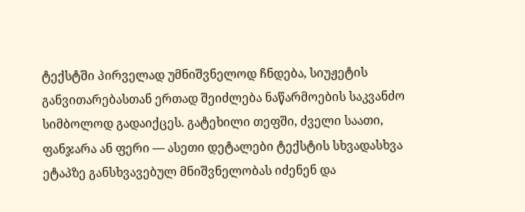ტექსტში პირველად უმნიშვნელოდ ჩნდება, სიუჟეტის განვითარებასთან ერთად შეიძლება ნაწარმოების საკვანძო სიმბოლოდ გადაიქცეს. გატეხილი თეფში, ძველი საათი, ფანჯარა ან ფერი — ასეთი დეტალები ტექსტის სხვადასხვა ეტაპზე განსხვავებულ მნიშვნელობას იძენენ და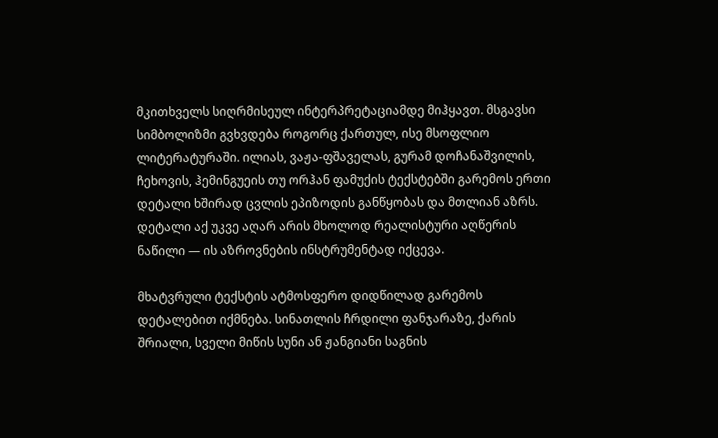მკითხველს სიღრმისეულ ინტერპრეტაციამდე მიჰყავთ. მსგავსი სიმბოლიზმი გვხვდება როგორც ქართულ, ისე მსოფლიო ლიტერატურაში. ილიას, ვაჟა-ფშაველას, გურამ დოჩანაშვილის, ჩეხოვის, ჰემინგუეის თუ ორჰან ფამუქის ტექსტებში გარემოს ერთი დეტალი ხშირად ცვლის ეპიზოდის განწყობას და მთლიან აზრს. დეტალი აქ უკვე აღარ არის მხოლოდ რეალისტური აღწერის ნაწილი — ის აზროვნების ინსტრუმენტად იქცევა.

მხატვრული ტექსტის ატმოსფერო დიდწილად გარემოს დეტალებით იქმნება. სინათლის ჩრდილი ფანჯარაზე, ქარის შრიალი, სველი მიწის სუნი ან ჟანგიანი საგნის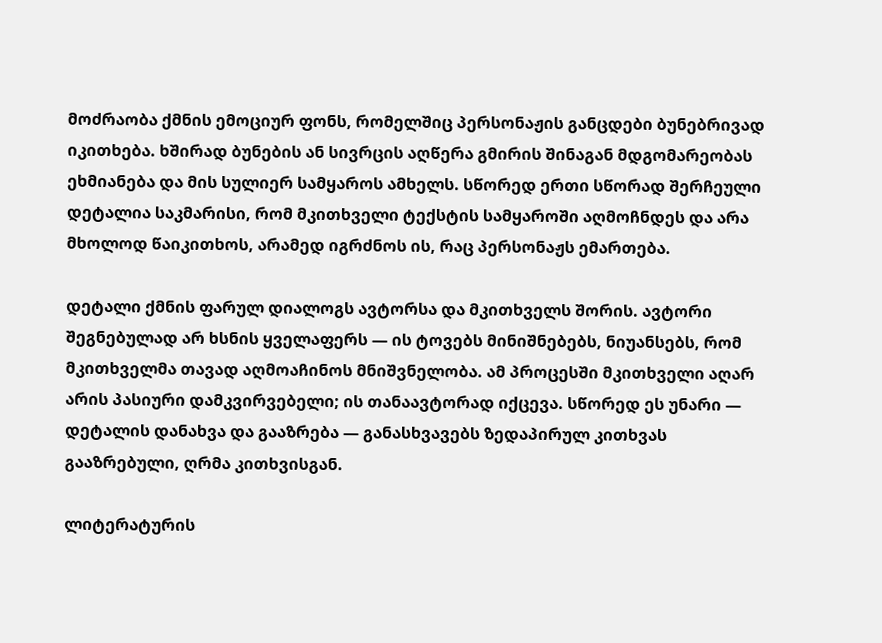მოძრაობა ქმნის ემოციურ ფონს, რომელშიც პერსონაჟის განცდები ბუნებრივად იკითხება. ხშირად ბუნების ან სივრცის აღწერა გმირის შინაგან მდგომარეობას ეხმიანება და მის სულიერ სამყაროს ამხელს. სწორედ ერთი სწორად შერჩეული დეტალია საკმარისი, რომ მკითხველი ტექსტის სამყაროში აღმოჩნდეს და არა მხოლოდ წაიკითხოს, არამედ იგრძნოს ის, რაც პერსონაჟს ემართება.

დეტალი ქმნის ფარულ დიალოგს ავტორსა და მკითხველს შორის. ავტორი შეგნებულად არ ხსნის ყველაფერს — ის ტოვებს მინიშნებებს, ნიუანსებს, რომ მკითხველმა თავად აღმოაჩინოს მნიშვნელობა. ამ პროცესში მკითხველი აღარ არის პასიური დამკვირვებელი; ის თანაავტორად იქცევა. სწორედ ეს უნარი — დეტალის დანახვა და გააზრება — განასხვავებს ზედაპირულ კითხვას გააზრებული, ღრმა კითხვისგან.

ლიტერატურის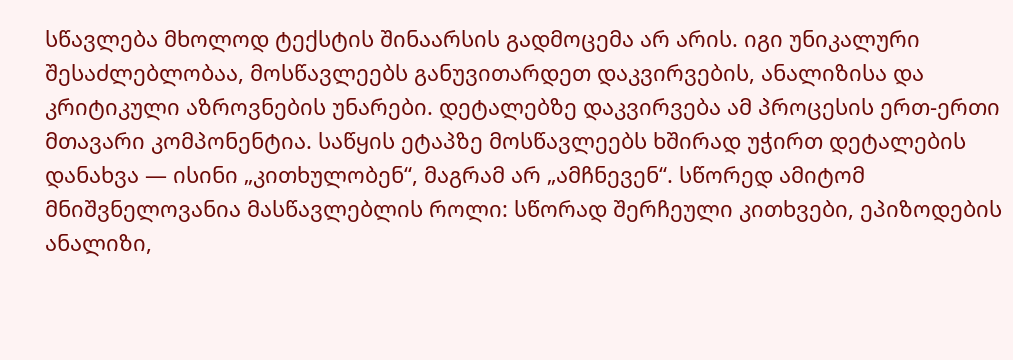სწავლება მხოლოდ ტექსტის შინაარსის გადმოცემა არ არის. იგი უნიკალური შესაძლებლობაა, მოსწავლეებს განუვითარდეთ დაკვირვების, ანალიზისა და კრიტიკული აზროვნების უნარები. დეტალებზე დაკვირვება ამ პროცესის ერთ-ერთი მთავარი კომპონენტია. საწყის ეტაპზე მოსწავლეებს ხშირად უჭირთ დეტალების დანახვა — ისინი „კითხულობენ“, მაგრამ არ „ამჩნევენ“. სწორედ ამიტომ მნიშვნელოვანია მასწავლებლის როლი: სწორად შერჩეული კითხვები, ეპიზოდების ანალიზი,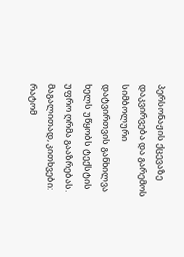პერსონაჟის ქცევაზე დაკვირვება და გარემოს სიმბოლური დატვირთვის განხილვა ხელს უწყობს ტექსტის უფრო ღრმა გააზრებას. მაგალითად, კითხვები: რატომ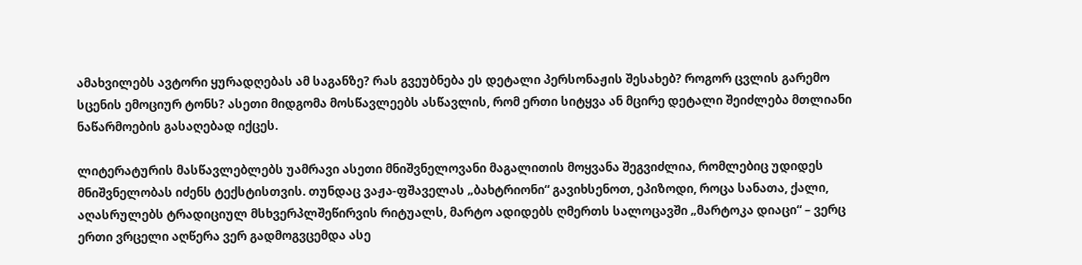ამახვილებს ავტორი ყურადღებას ამ საგანზე? რას გვეუბნება ეს დეტალი პერსონაჟის შესახებ? როგორ ცვლის გარემო სცენის ემოციურ ტონს? ასეთი მიდგომა მოსწავლეებს ასწავლის, რომ ერთი სიტყვა ან მცირე დეტალი შეიძლება მთლიანი ნაწარმოების გასაღებად იქცეს.

ლიტერატურის მასწავლებლებს უამრავი ასეთი მნიშვნელოვანი მაგალითის მოყვანა შეგვიძლია, რომლებიც უდიდეს მნიშვნელობას იძენს ტექსტისთვის. თუნდაც ვაჟა-ფშაველას „ბახტრიონი“ გავიხსენოთ, ეპიზოდი, როცა სანათა, ქალი, აღასრულებს ტრადიციულ მსხვერპლშეწირვის რიტუალს, მარტო ადიდებს ღმერთს სალოცავში „მარტოკა დიაცი“ – ვერც ერთი ვრცელი აღწერა ვერ გადმოგვცემდა ასე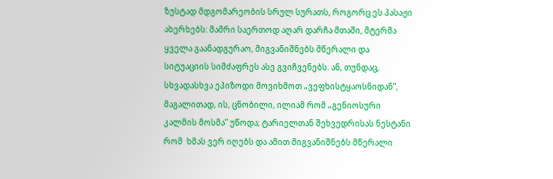ზუსტად მდგომარეობის სრულ სურათს, როგორც ეს პასაჟი ახერხებს: მამრი საერთოდ აღარ დარჩა მთაში, მტერმა ყველა გაანადგურაო, მიგვანიშნებს მწერალი და სიტუაციის სიმძაფრეს ასე გვიჩვენებს. ან, თუნდაც, სხვადასხვა ეპიზოდი მოვიხმოთ „ვეფხისტყაოსნიდან“, მაგალითად, ის, ცნობილი, ილიამ რომ „გენიოსური კალმის მოსმა“ უწოდა; ტარიელთან შეხვედრისას ნესტანი რომ  ხმას ვერ იღებს და ამით მიგვანიშნებს მწერალი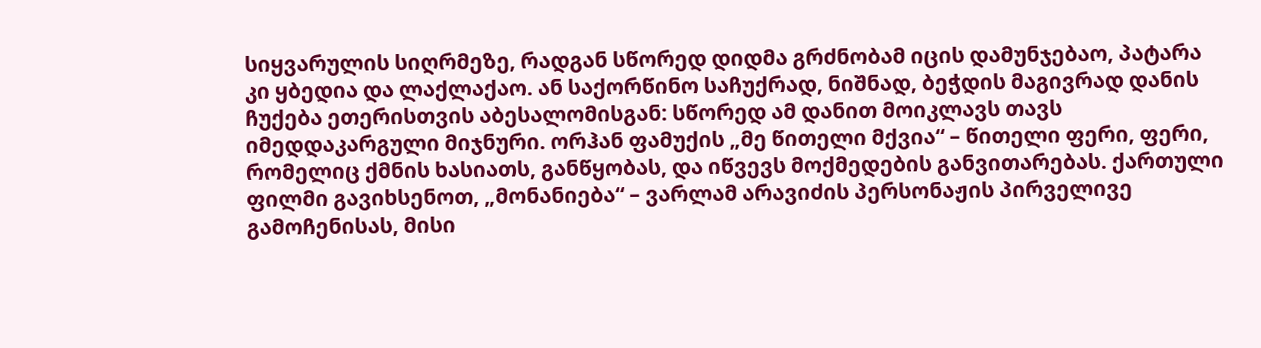სიყვარულის სიღრმეზე, რადგან სწორედ დიდმა გრძნობამ იცის დამუნჯებაო, პატარა კი ყბედია და ლაქლაქაო. ან საქორწინო საჩუქრად, ნიშნად, ბეჭდის მაგივრად დანის ჩუქება ეთერისთვის აბესალომისგან: სწორედ ამ დანით მოიკლავს თავს იმედდაკარგული მიჯნური. ორჰან ფამუქის „მე წითელი მქვია“ – წითელი ფერი, ფერი, რომელიც ქმნის ხასიათს, განწყობას, და იწვევს მოქმედების განვითარებას. ქართული ფილმი გავიხსენოთ, „მონანიება“ – ვარლამ არავიძის პერსონაჟის პირველივე გამოჩენისას, მისი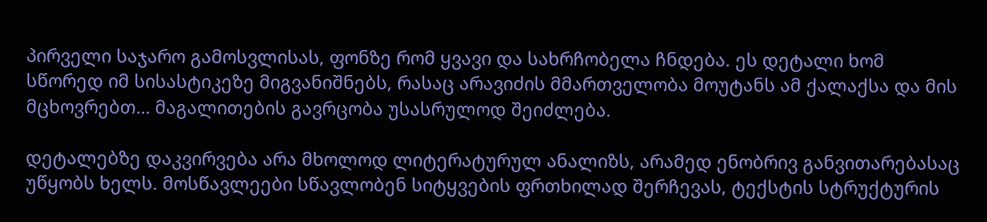პირველი საჯარო გამოსვლისას, ფონზე რომ ყვავი და სახრჩობელა ჩნდება. ეს დეტალი ხომ სწორედ იმ სისასტიკეზე მიგვანიშნებს, რასაც არავიძის მმართველობა მოუტანს ამ ქალაქსა და მის მცხოვრებთ… მაგალითების გავრცობა უსასრულოდ შეიძლება.

დეტალებზე დაკვირვება არა მხოლოდ ლიტერატურულ ანალიზს, არამედ ენობრივ განვითარებასაც უწყობს ხელს. მოსწავლეები სწავლობენ სიტყვების ფრთხილად შერჩევას, ტექსტის სტრუქტურის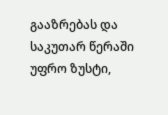გააზრებას და საკუთარ წერაში უფრო ზუსტი,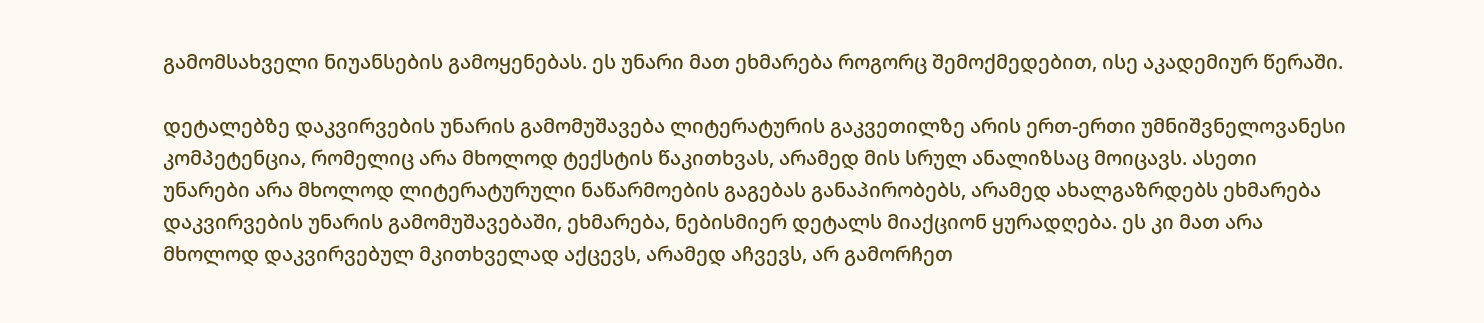გამომსახველი ნიუანსების გამოყენებას. ეს უნარი მათ ეხმარება როგორც შემოქმედებით, ისე აკადემიურ წერაში.

დეტალებზე დაკვირვების უნარის გამომუშავება ლიტერატურის გაკვეთილზე არის ერთ-ერთი უმნიშვნელოვანესი კომპეტენცია, რომელიც არა მხოლოდ ტექსტის წაკითხვას, არამედ მის სრულ ანალიზსაც მოიცავს. ასეთი უნარები არა მხოლოდ ლიტერატურული ნაწარმოების გაგებას განაპირობებს, არამედ ახალგაზრდებს ეხმარება დაკვირვების უნარის გამომუშავებაში, ეხმარება, ნებისმიერ დეტალს მიაქციონ ყურადღება. ეს კი მათ არა მხოლოდ დაკვირვებულ მკითხველად აქცევს, არამედ აჩვევს, არ გამორჩეთ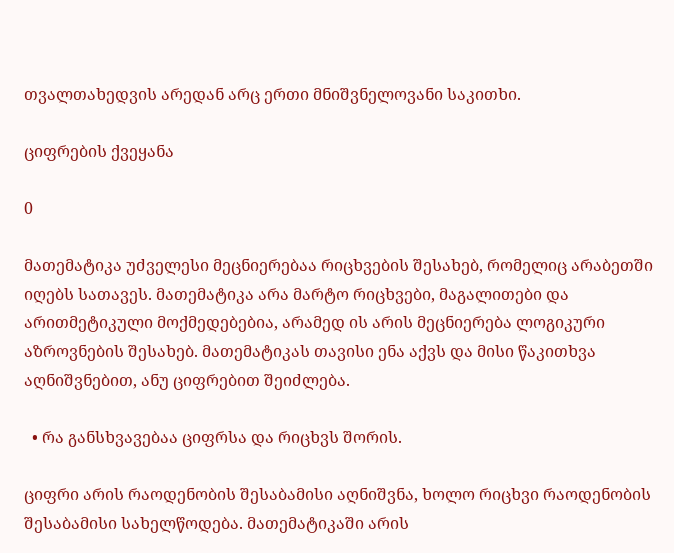თვალთახედვის არედან არც ერთი მნიშვნელოვანი საკითხი.

ციფრების ქვეყანა

0

მათემატიკა უძველესი მეცნიერებაა რიცხვების შესახებ, რომელიც არაბეთში იღებს სათავეს. მათემატიკა არა მარტო რიცხვები, მაგალითები და არითმეტიკული მოქმედებებია, არამედ ის არის მეცნიერება ლოგიკური აზროვნების შესახებ. მათემატიკას თავისი ენა აქვს და მისი წაკითხვა აღნიშვნებით, ანუ ციფრებით შეიძლება.

  • რა განსხვავებაა ციფრსა და რიცხვს შორის.

ციფრი არის რაოდენობის შესაბამისი აღნიშვნა, ხოლო რიცხვი რაოდენობის შესაბამისი სახელწოდება. მათემატიკაში არის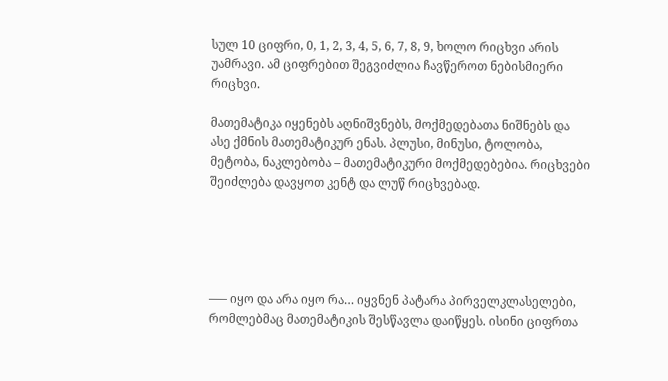სულ 10 ციფრი, 0, 1, 2, 3, 4, 5, 6, 7, 8, 9, ხოლო რიცხვი არის უამრავი. ამ ციფრებით შეგვიძლია ჩავწეროთ ნებისმიერი რიცხვი.

მათემატიკა იყენებს აღნიშვნებს, მოქმედებათა ნიშნებს და ასე ქმნის მათემატიკურ ენას. პლუსი, მინუსი, ტოლობა, მეტობა, ნაკლებობა – მათემატიკური მოქმედებებია. რიცხვები შეიძლება დავყოთ კენტ და ლუწ რიცხვებად.





—– იყო და არა იყო რა… იყვნენ პატარა პირველკლასელები, რომლებმაც მათემატიკის შესწავლა დაიწყეს. ისინი ციფრთა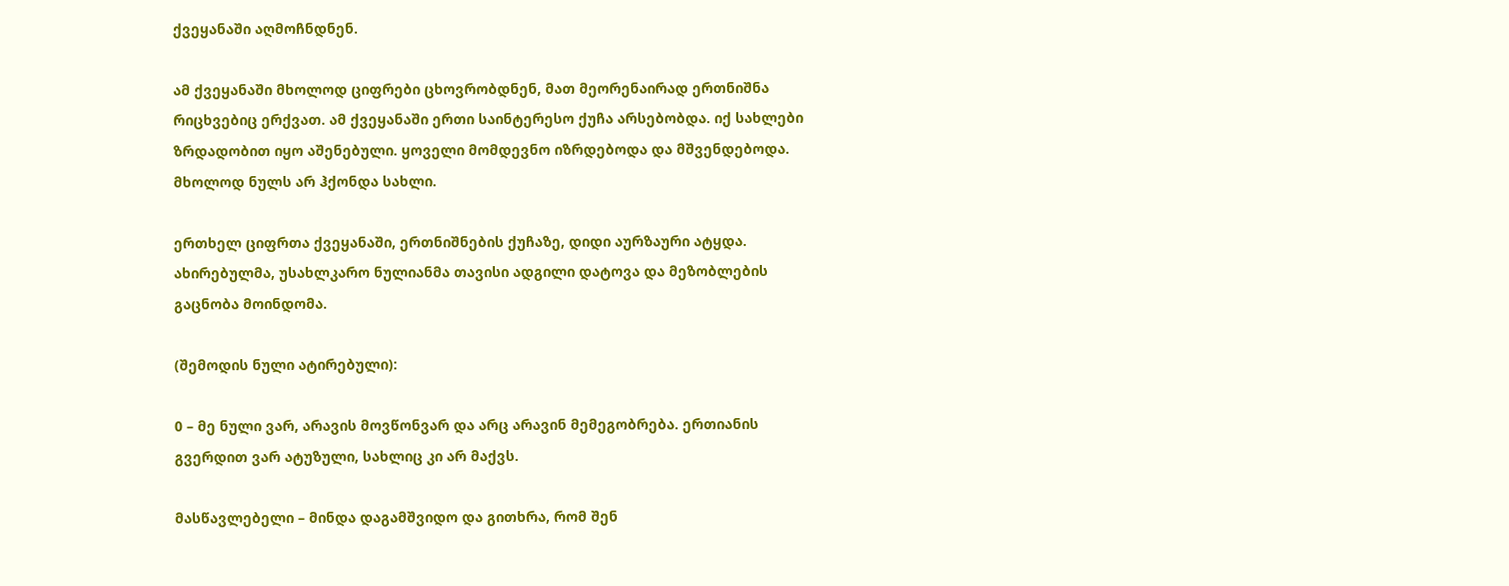ქვეყანაში აღმოჩნდნენ.

ამ ქვეყანაში მხოლოდ ციფრები ცხოვრობდნენ, მათ მეორენაირად ერთნიშნა რიცხვებიც ერქვათ. ამ ქვეყანაში ერთი საინტერესო ქუჩა არსებობდა. იქ სახლები ზრდადობით იყო აშენებული. ყოველი მომდევნო იზრდებოდა და მშვენდებოდა. მხოლოდ ნულს არ ჰქონდა სახლი.

ერთხელ ციფრთა ქვეყანაში, ერთნიშნების ქუჩაზე, დიდი აურზაური ატყდა. ახირებულმა, უსახლკარო ნულიანმა თავისი ადგილი დატოვა და მეზობლების გაცნობა მოინდომა.

(შემოდის ნული ატირებული):

0 – მე ნული ვარ, არავის მოვწონვარ და არც არავინ მემეგობრება. ერთიანის გვერდით ვარ ატუზული, სახლიც კი არ მაქვს.

მასწავლებელი – მინდა დაგამშვიდო და გითხრა, რომ შენ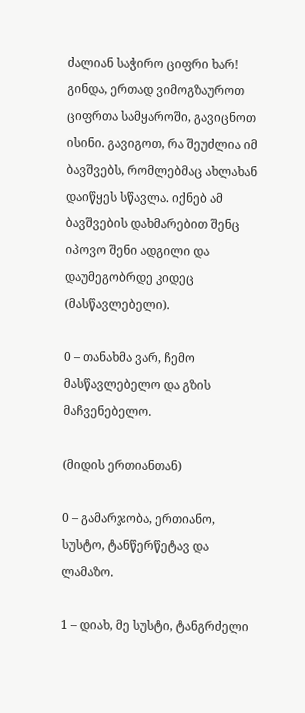ძალიან საჭირო ციფრი ხარ! გინდა, ერთად ვიმოგზაუროთ ციფრთა სამყაროში, გავიცნოთ ისინი. გავიგოთ, რა შეუძლია იმ ბავშვებს, რომლებმაც ახლახან დაიწყეს სწავლა. იქნებ ამ ბავშვების დახმარებით შენც იპოვო შენი ადგილი და დაუმეგობრდე კიდეც (მასწავლებელი).

0 – თანახმა ვარ, ჩემო მასწავლებელო და გზის მაჩვენებელო.

(მიდის ერთიანთან)

0 – გამარჯობა, ერთიანო, სუსტო, ტანწერწეტავ და ლამაზო.

1 – დიახ, მე სუსტი, ტანგრძელი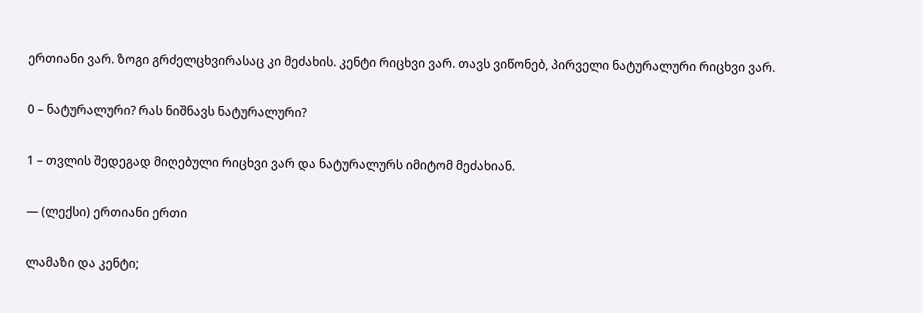ერთიანი ვარ. ზოგი გრძელცხვირასაც კი მეძახის. კენტი რიცხვი ვარ. თავს ვიწონებ, პირველი ნატურალური რიცხვი ვარ.

0 – ნატურალური? რას ნიშნავს ნატურალური?

1 – თვლის შედეგად მიღებული რიცხვი ვარ და ნატურალურს იმიტომ მეძახიან.

— (ლექსი) ერთიანი ერთი

ლამაზი და კენტი;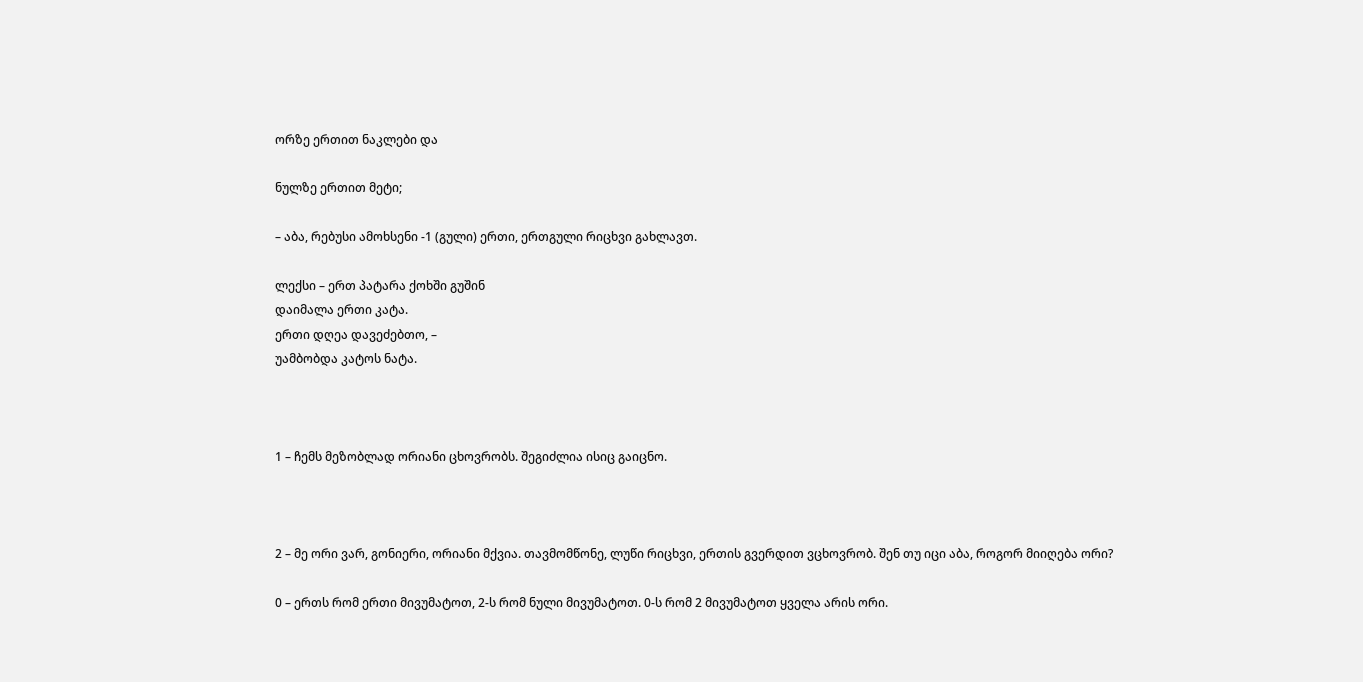ორზე ერთით ნაკლები და

ნულზე ერთით მეტი;

– აბა, რებუსი ამოხსენი -1 (გული) ერთი, ერთგული რიცხვი გახლავთ.

ლექსი – ერთ პატარა ქოხში გუშინ
დაიმალა ერთი კატა.
ერთი დღეა დავეძებთო, –
უამბობდა კატოს ნატა.



1 – ჩემს მეზობლად ორიანი ცხოვრობს. შეგიძლია ისიც გაიცნო.



2 – მე ორი ვარ, გონიერი, ორიანი მქვია. თავმომწონე, ლუწი რიცხვი, ერთის გვერდით ვცხოვრობ. შენ თუ იცი აბა, როგორ მიიღება ორი?

0 – ერთს რომ ერთი მივუმატოთ, 2-ს რომ ნული მივუმატოთ. 0-ს რომ 2 მივუმატოთ ყველა არის ორი.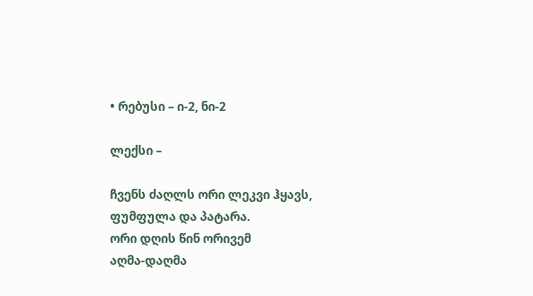• რებუსი – ი-2, ნი-2

ლექსი –

ჩვენს ძაღლს ორი ლეკვი ჰყავს,
ფუმფულა და პატარა.
ორი დღის წინ ორივემ
აღმა-დაღმა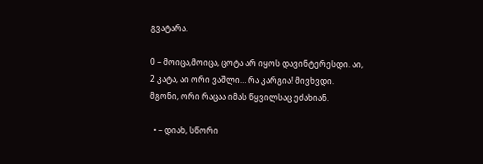გვატარა.

0 – მოიცა,მოიცა, ცოტა არ იყოს დავინტერესდი. აი, 2 კატა, აი ორი ვაშლი… რა კარგია! მივხვდი. მგონი, ორი რაცაა იმას წყვილსაც ეძახიან.

  • – დიახ, სწორი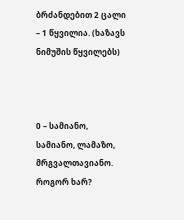ბრძანდებით 2 ცალი – 1 წყვილია. (ხაზავს ნიმუშის წყვილებს)



0 – სამიანო, სამიანო, ლამაზო, მრგვალთავიანო. როგორ ხარ?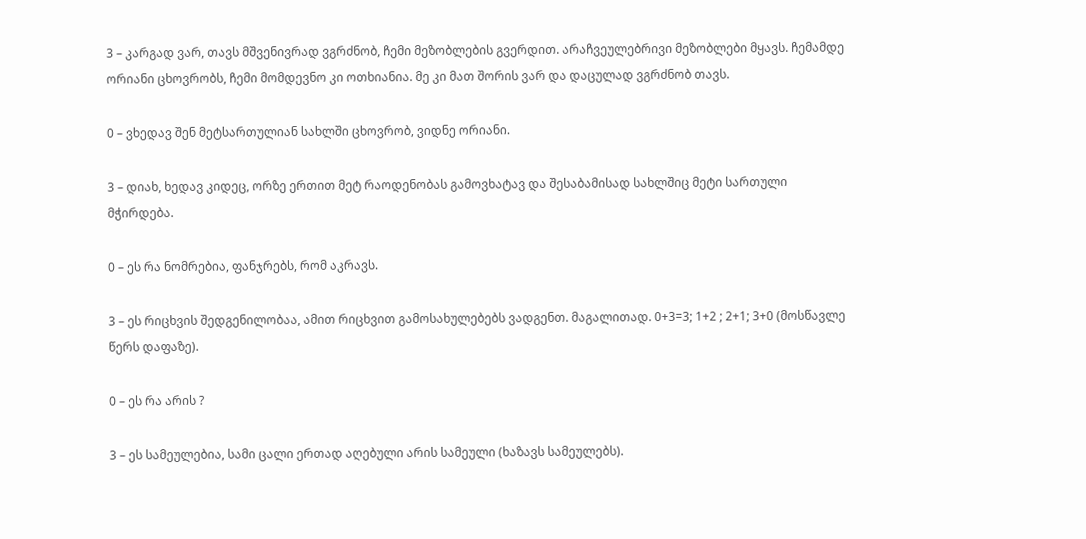3 – კარგად ვარ, თავს მშვენივრად ვგრძნობ, ჩემი მეზობლების გვერდით. არაჩვეულებრივი მეზობლები მყავს. ჩემამდე ორიანი ცხოვრობს, ჩემი მომდევნო კი ოთხიანია. მე კი მათ შორის ვარ და დაცულად ვგრძნობ თავს.

0 – ვხედავ შენ მეტსართულიან სახლში ცხოვრობ, ვიდნე ორიანი.

3 – დიახ, ხედავ კიდეც, ორზე ერთით მეტ რაოდენობას გამოვხატავ და შესაბამისად სახლშიც მეტი სართული მჭირდება.

0 – ეს რა ნომრებია, ფანჯრებს, რომ აკრავს.

3 – ეს რიცხვის შედგენილობაა, ამით რიცხვით გამოსახულებებს ვადგენთ. მაგალითად. 0+3=3; 1+2 ; 2+1; 3+0 (მოსწავლე წერს დაფაზე).

0 – ეს რა არის ?

3 – ეს სამეულებია, სამი ცალი ერთად აღებული არის სამეული (ხაზავს სამეულებს).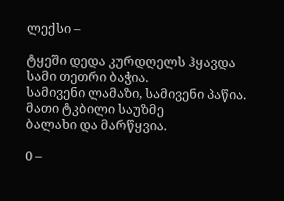ლექსი –

ტყეში დედა კურდღელს ჰყავდა
სამი თეთრი ბაჭია.
სამივენი ლამაზი, სამივენი პაწია.
მათი ტკბილი საუზმე
ბალახი და მარწყვია.

0 –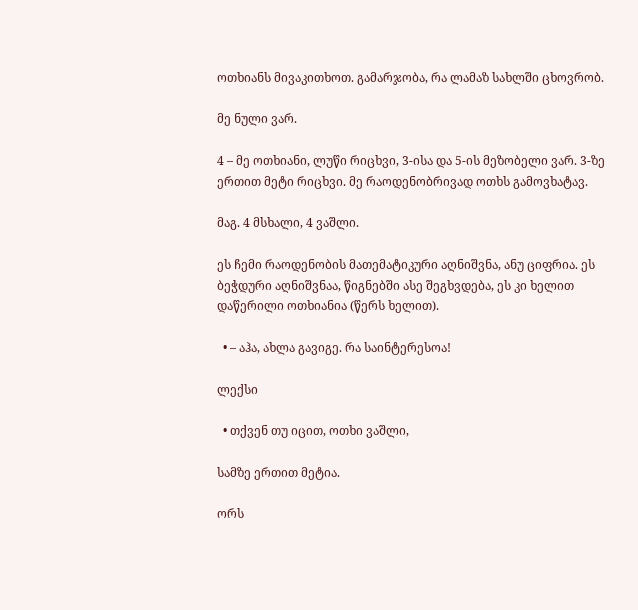ოთხიანს მივაკითხოთ. გამარჯობა, რა ლამაზ სახლში ცხოვრობ.

მე ნული ვარ.

4 – მე ოთხიანი, ლუწი რიცხვი, 3-ისა და 5-ის მეზობელი ვარ. 3-ზე ერთით მეტი რიცხვი. მე რაოდენობრივად ოთხს გამოვხატავ.

მაგ. 4 მსხალი, 4 ვაშლი.

ეს ჩემი რაოდენობის მათემატიკური აღნიშვნა, ანუ ციფრია. ეს ბეჭდური აღნიშვნაა, წიგნებში ასე შეგხვდება, ეს კი ხელით დაწერილი ოთხიანია (წერს ხელით).

  • – აჰა, ახლა გავიგე. რა საინტერესოა!

ლექსი

  • თქვენ თუ იცით, ოთხი ვაშლი,

სამზე ერთით მეტია.

ორს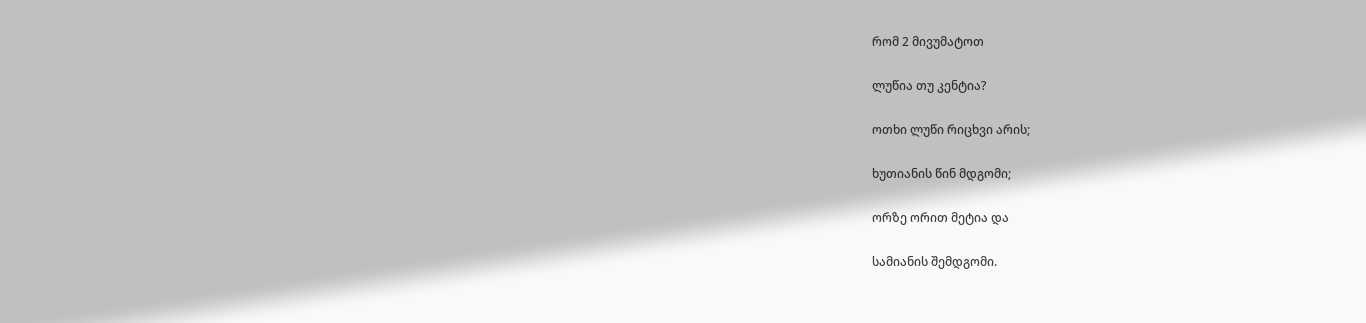რომ 2 მივუმატოთ

ლუწია თუ კენტია?

ოთხი ლუწი რიცხვი არის;

ხუთიანის წინ მდგომი;

ორზე ორით მეტია და

სამიანის შემდგომი.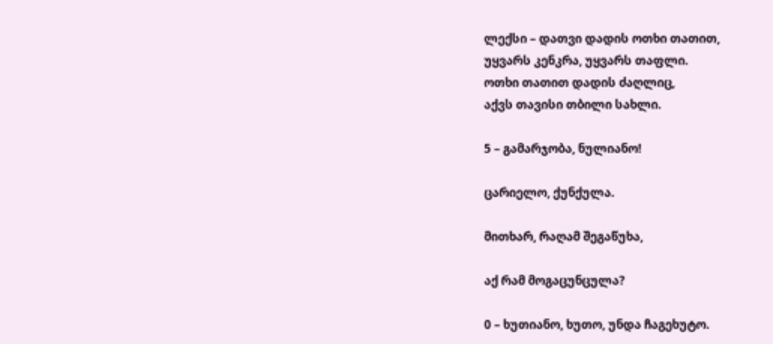ლექსი – დათვი დადის ოთხი თათით,
უყვარს კენკრა, უყვარს თაფლი.
ოთხი თათით დადის ძაღლიც,
აქვს თავისი თბილი სახლი.

5 – გამარჯობა, ნულიანო!

ცარიელო, ქუნქულა.

მითხარ, რაღამ შეგაწუხა,

აქ რამ მოგაცუნცულა?

0 – ხუთიანო, ხუთო, უნდა ჩაგეხუტო.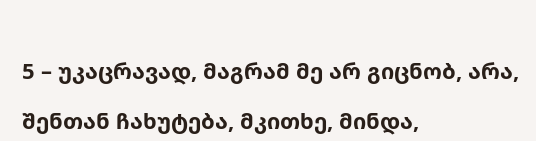5 – უკაცრავად, მაგრამ მე არ გიცნობ, არა,

შენთან ჩახუტება, მკითხე, მინდა,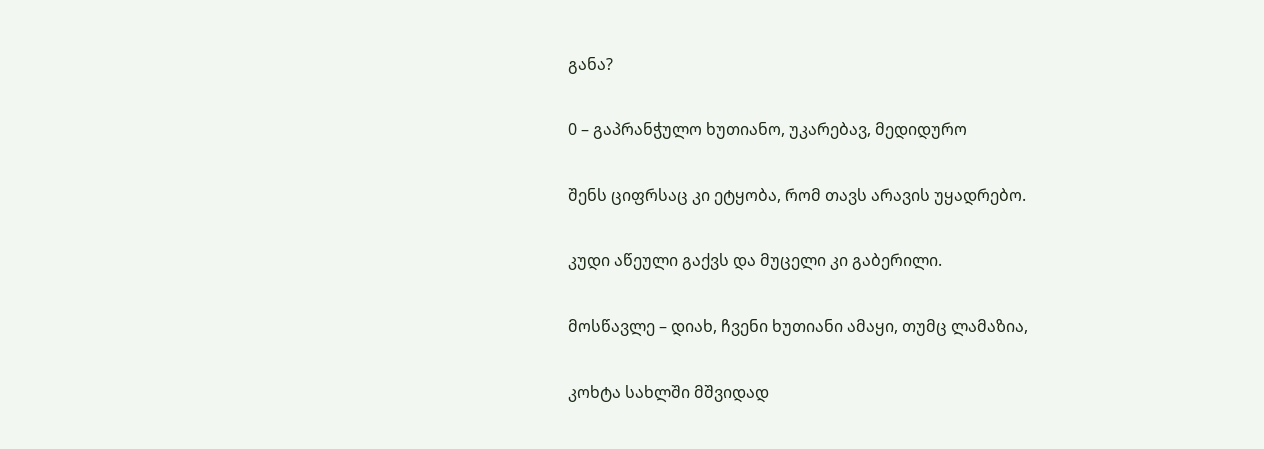განა?

0 – გაპრანჭულო ხუთიანო, უკარებავ, მედიდურო

შენს ციფრსაც კი ეტყობა, რომ თავს არავის უყადრებო.

კუდი აწეული გაქვს და მუცელი კი გაბერილი.

მოსწავლე – დიახ, ჩვენი ხუთიანი ამაყი, თუმც ლამაზია,

კოხტა სახლში მშვიდად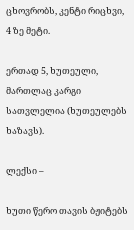ცხოვრობს, კენტი რიცხვი, 4 ზე მეტი.

ერთად 5, ხუთეული, მართლაც კარგი სათვლელია (ხუთეულებს ხაზავს).

ლექსი –

ხუთი წერო თავის ბჟიტებს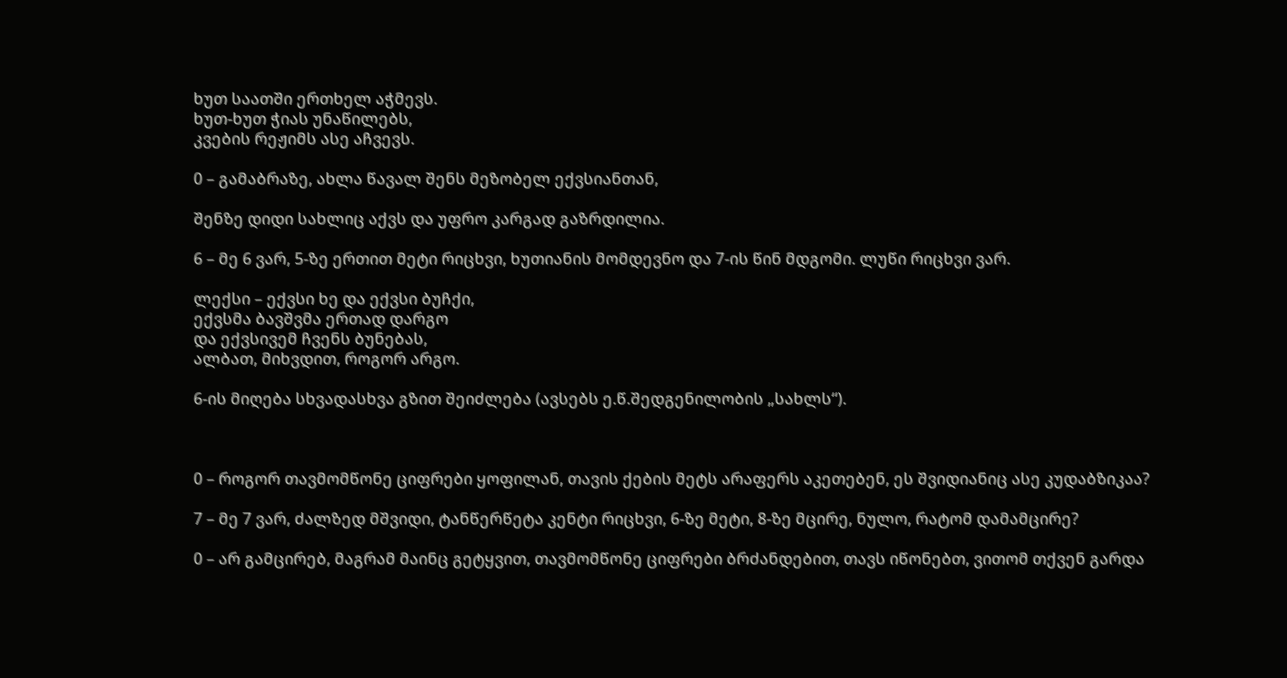ხუთ საათში ერთხელ აჭმევს.
ხუთ-ხუთ ჭიას უნაწილებს,
კვების რეჟიმს ასე აჩვევს.

0 – გამაბრაზე, ახლა წავალ შენს მეზობელ ექვსიანთან,

შენზე დიდი სახლიც აქვს და უფრო კარგად გაზრდილია.

6 – მე 6 ვარ, 5-ზე ერთით მეტი რიცხვი, ხუთიანის მომდევნო და 7-ის წინ მდგომი. ლუწი რიცხვი ვარ.

ლექსი – ექვსი ხე და ექვსი ბუჩქი,
ექვსმა ბავშვმა ერთად დარგო
და ექვსივემ ჩვენს ბუნებას,
ალბათ, მიხვდით, როგორ არგო.

6-ის მიღება სხვადასხვა გზით შეიძლება (ავსებს ე.წ.შედგენილობის „სახლს“).



0 – როგორ თავმომწონე ციფრები ყოფილან, თავის ქების მეტს არაფერს აკეთებენ, ეს შვიდიანიც ასე კუდაბზიკაა?

7 – მე 7 ვარ, ძალზედ მშვიდი, ტანწერწეტა კენტი რიცხვი, 6-ზე მეტი, 8-ზე მცირე, ნულო, რატომ დამამცირე?

0 – არ გამცირებ, მაგრამ მაინც გეტყვით, თავმომწონე ციფრები ბრძანდებით, თავს იწონებთ, ვითომ თქვენ გარდა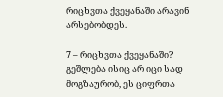რიცხვთა ქვეყანაში არავინ არსებობდეს.

7 – რიცხვთა ქვეყანაში? გეშლება ისიც არ იცი სად მოგზაურობ, ეს ციფრთა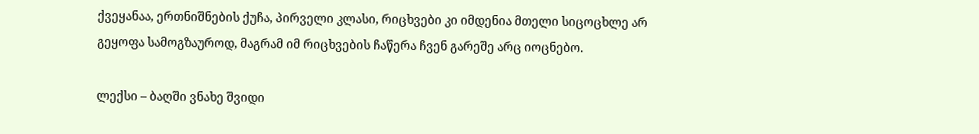ქვეყანაა, ერთნიშნების ქუჩა, პირველი კლასი, რიცხვები კი იმდენია მთელი სიცოცხლე არ გეყოფა სამოგზაუროდ, მაგრამ იმ რიცხვების ჩაწერა ჩვენ გარეშე არც იოცნებო.

ლექსი – ბაღში ვნახე შვიდი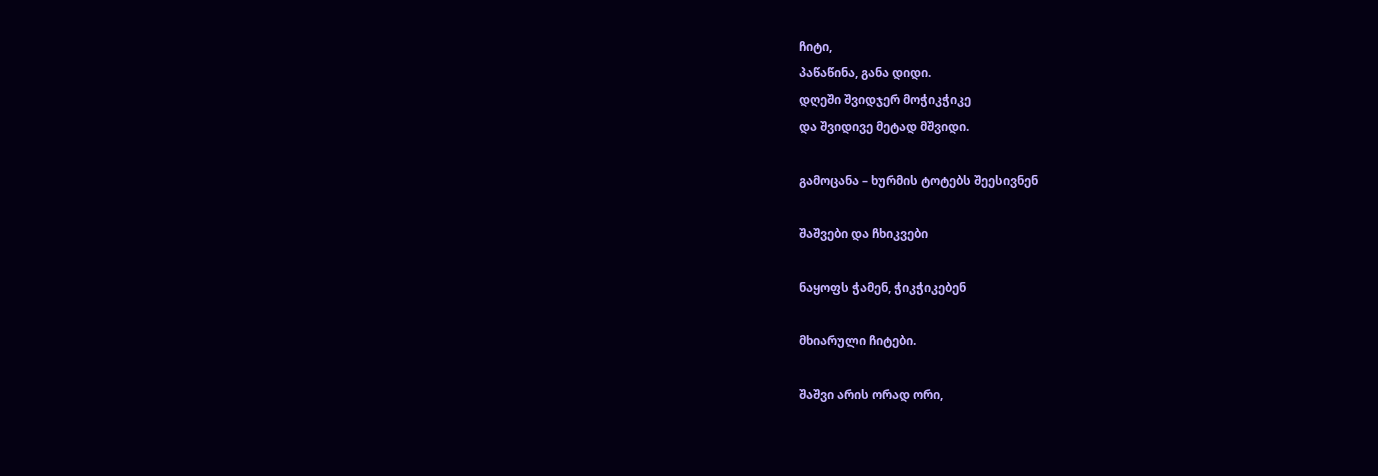ჩიტი,
პაწაწინა, განა დიდი.
დღეში შვიდჯერ მოჭიკჭიკე
და შვიდივე მეტად მშვიდი.

გამოცანა – ხურმის ტოტებს შეესივნენ

შაშვები და ჩხიკვები

ნაყოფს ჭამენ, ჭიკჭიკებენ

მხიარული ჩიტები.

შაშვი არის ორად ორი,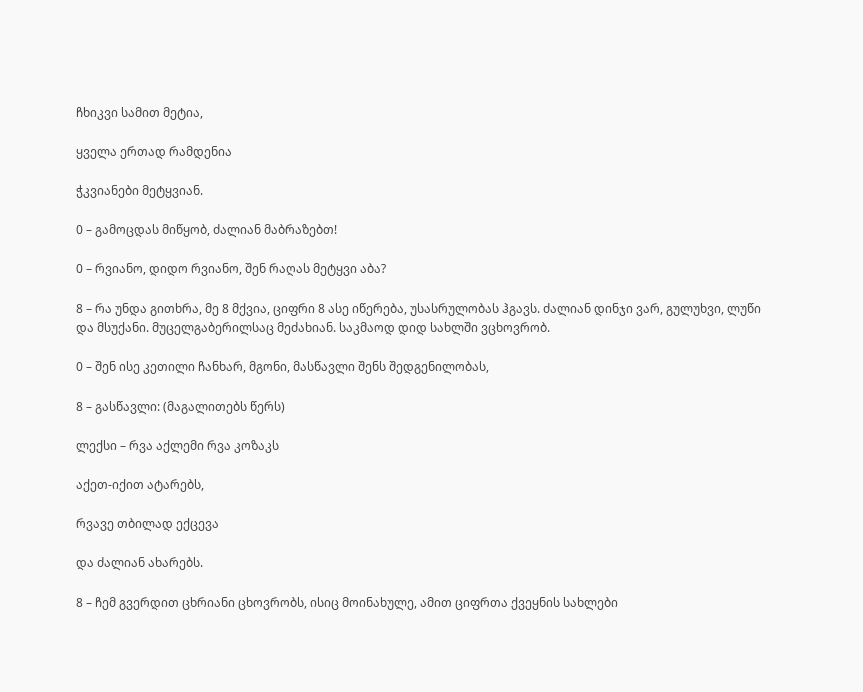ჩხიკვი სამით მეტია,

ყველა ერთად რამდენია

ჭკვიანები მეტყვიან.

0 – გამოცდას მიწყობ, ძალიან მაბრაზებთ!

0 – რვიანო, დიდო რვიანო, შენ რაღას მეტყვი აბა?

8 – რა უნდა გითხრა, მე 8 მქვია, ციფრი 8 ასე იწერება, უსასრულობას ჰგავს. ძალიან დინჯი ვარ, გულუხვი, ლუწი და მსუქანი. მუცელგაბერილსაც მეძახიან. საკმაოდ დიდ სახლში ვცხოვრობ.

0 – შენ ისე კეთილი ჩანხარ, მგონი, მასწავლი შენს შედგენილობას,

8 – გასწავლი: (მაგალითებს წერს)

ლექსი – რვა აქლემი რვა კოზაკს

აქეთ-იქით ატარებს,

რვავე თბილად ექცევა

და ძალიან ახარებს.

8 – ჩემ გვერდით ცხრიანი ცხოვრობს, ისიც მოინახულე, ამით ციფრთა ქვეყნის სახლები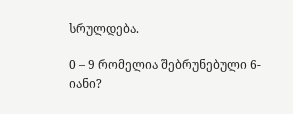სრულდება.

0 – 9 რომელია შებრუნებული 6-იანი?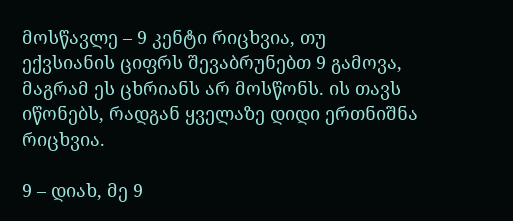მოსწავლე – 9 კენტი რიცხვია, თუ ექვსიანის ციფრს შევაბრუნებთ 9 გამოვა, მაგრამ ეს ცხრიანს არ მოსწონს. ის თავს იწონებს, რადგან ყველაზე დიდი ერთნიშნა რიცხვია.

9 – დიახ, მე 9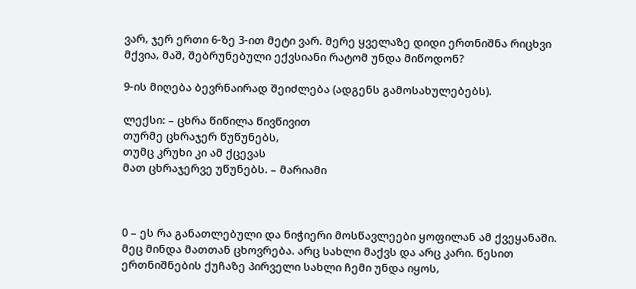ვარ, ჯერ ერთი 6-ზე 3-ით მეტი ვარ. მერე ყველაზე დიდი ერთნიშნა რიცხვი მქვია, მაშ, შებრუნებული ექვსიანი რატომ უნდა მიწოდონ?

9-ის მიღება ბევრნაირად შეიძლება (ადგენს გამოსახულებებს).

ლექსი: – ცხრა წიწილა წივწივით
თურმე ცხრაჯერ წუწუნებს,
თუმც კრუხი კი ამ ქცევას
მათ ცხრაჯერვე უწუნებს. – მარიამი



0 – ეს რა განათლებული და ნიჭიერი მოსწავლეები ყოფილან ამ ქვეყანაში. მეც მინდა მათთან ცხოვრება. არც სახლი მაქვს და არც კარი. წესით ერთნიშნების ქუჩაზე პირველი სახლი ჩემი უნდა იყოს,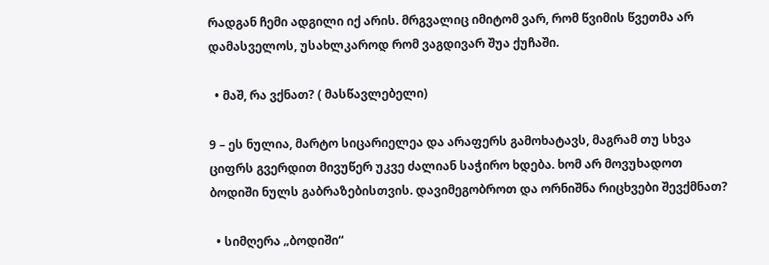რადგან ჩემი ადგილი იქ არის. მრგვალიც იმიტომ ვარ, რომ წვიმის წვეთმა არ დამასველოს, უსახლკაროდ რომ ვაგდივარ შუა ქუჩაში.

  • მაშ, რა ვქნათ? ( მასწავლებელი)

9 – ეს ნულია, მარტო სიცარიელეა და არაფერს გამოხატავს, მაგრამ თუ სხვა ციფრს გვერდით მივუწერ უკვე ძალიან საჭირო ხდება. ხომ არ მოვუხადოთ ბოდიში ნულს გაბრაზებისთვის. დავიმეგობროთ და ორნიშნა რიცხვები შევქმნათ?

  • სიმღერა „ბოდიში“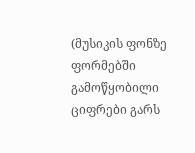(მუსიკის ფონზე ფორმებში გამოწყობილი ციფრები გარს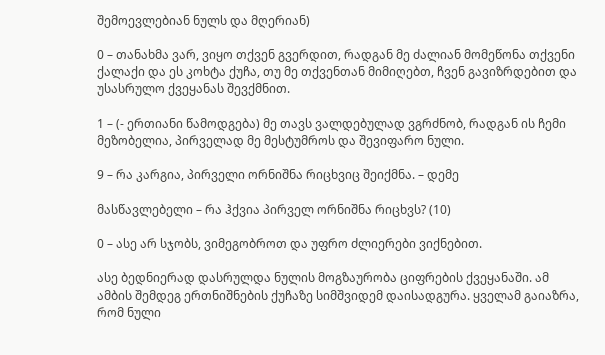შემოევლებიან ნულს და მღერიან)

0 – თანახმა ვარ, ვიყო თქვენ გვერდით, რადგან მე ძალიან მომეწონა თქვენი ქალაქი და ეს კოხტა ქუჩა, თუ მე თქვენთან მიმიღებთ, ჩვენ გავიზრდებით და უსასრულო ქვეყანას შევქმნით.

1 – (- ერთიანი წამოდგება) მე თავს ვალდებულად ვგრძნობ, რადგან ის ჩემი მეზობელია, პირველად მე მესტუმროს და შევიფარო ნული.

9 – რა კარგია, პირველი ორნიშნა რიცხვიც შეიქმნა. – დემე

მასწავლებელი – რა ჰქვია პირველ ორნიშნა რიცხვს? (10)

0 – ასე არ სჯობს, ვიმეგობროთ და უფრო ძლიერები ვიქნებით.

ასე ბედნიერად დასრულდა ნულის მოგზაურობა ციფრების ქვეყანაში. ამ ამბის შემდეგ ერთნიშნების ქუჩაზე სიმშვიდემ დაისადგურა. ყველამ გაიაზრა, რომ ნული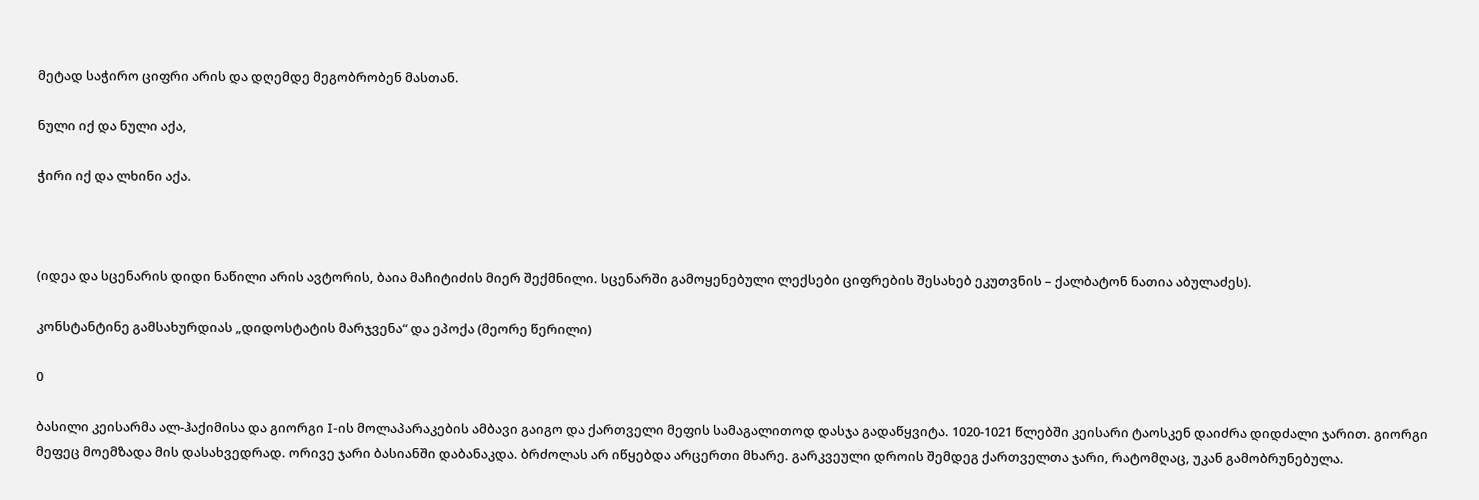მეტად საჭირო ციფრი არის და დღემდე მეგობრობენ მასთან.

ნული იქ და ნული აქა,

ჭირი იქ და ლხინი აქა.



(იდეა და სცენარის დიდი ნაწილი არის ავტორის, ბაია მაჩიტიძის მიერ შექმნილი. სცენარში გამოყენებული ლექსები ციფრების შესახებ ეკუთვნის – ქალბატონ ნათია აბულაძეს).

კონსტანტინე გამსახურდიას „დიდოსტატის მარჯვენა“ და ეპოქა (მეორე წერილი)

0

ბასილი კეისარმა ალ-ჰაქიმისა და გიორგი I-ის მოლაპარაკების ამბავი გაიგო და ქართველი მეფის სამაგალითოდ დასჯა გადაწყვიტა. 1020-1021 წლებში კეისარი ტაოსკენ დაიძრა დიდძალი ჯარით. გიორგი მეფეც მოემზადა მის დასახვედრად. ორივე ჯარი ბასიანში დაბანაკდა. ბრძოლას არ იწყებდა არცერთი მხარე. გარკვეული დროის შემდეგ ქართველთა ჯარი, რატომღაც, უკან გამობრუნებულა.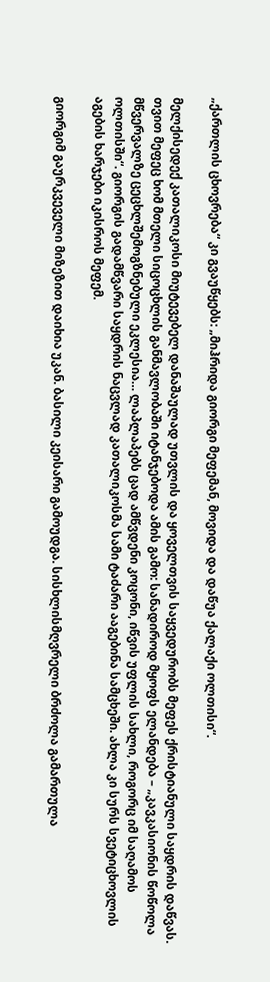„ქართლის ცხოვრება“ კი გვაუწყებს: „მიჰრიდა გიორგი მეფემან, მოვიდა და დაწუა ქალაქი ოლთისი“.

მელქისედექ კათალიკოსი მიუტევებელ დანაშაულად უთვლის და ყოველთვის საყვედურობს მეფეს ქრისტიანული საყდრის დაწვას. თვით მეფეც ხომ მთელი სიცოცხლის განმავლობაში იტანჯებოდა ამის გამო: სანადიროდ მყოფს ელანდება – „კავკასიონის წოწოლა მწვერვალზე ცეცხლშემოგზნებული ეკლესია… ლაპლაპებს ცად ამწვდენი კოცონი, იწვის უფლის სახლი, როგორც იმ საღამოს ოლთისში“. გიორგის გადამწვარი საყდრის ნაცვლად კათალიკოსმა სამი ტაძარი ააგებინა სამცხეში. ახლა კი სურს სვეტიცხოვლის აგების ხარჯები იკისროს მეფემ.

გიორგიმ გაურკვეველი მიზეზით დაიხია უკან. ბასილი კეისარი გამოუდგა. სისხლისმღვრელი ბრძოლა გამართულა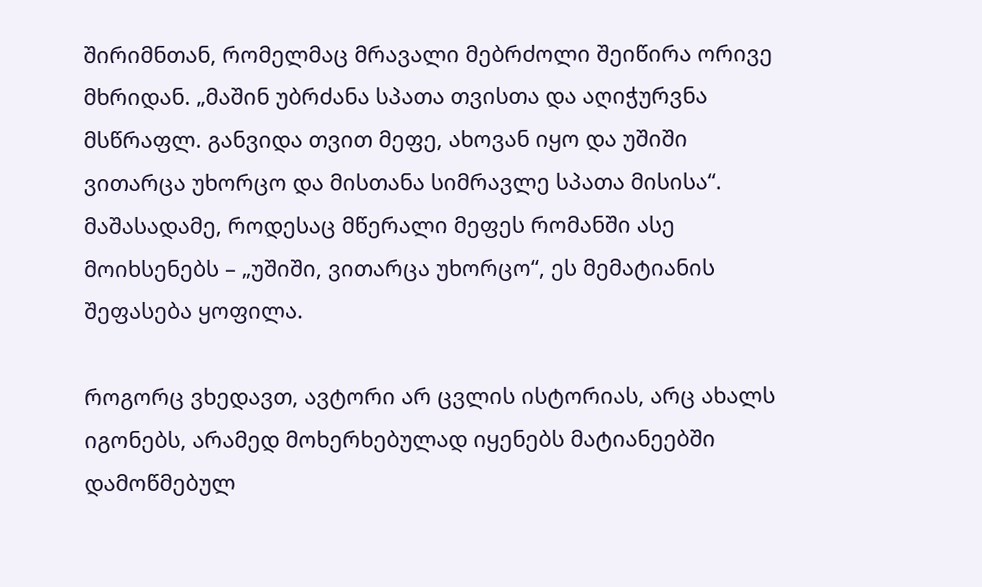შირიმნთან, რომელმაც მრავალი მებრძოლი შეიწირა ორივე მხრიდან. „მაშინ უბრძანა სპათა თვისთა და აღიჭურვნა მსწრაფლ. განვიდა თვით მეფე, ახოვან იყო და უშიში ვითარცა უხორცო და მისთანა სიმრავლე სპათა მისისა“. მაშასადამე, როდესაც მწერალი მეფეს რომანში ასე მოიხსენებს – „უშიში, ვითარცა უხორცო“, ეს მემატიანის შეფასება ყოფილა.

როგორც ვხედავთ, ავტორი არ ცვლის ისტორიას, არც ახალს იგონებს, არამედ მოხერხებულად იყენებს მატიანეებში დამოწმებულ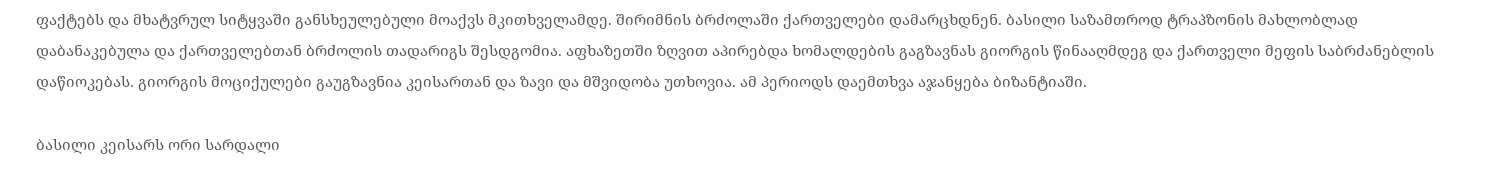ფაქტებს და მხატვრულ სიტყვაში განსხეულებული მოაქვს მკითხველამდე. შირიმნის ბრძოლაში ქართველები დამარცხდნენ. ბასილი საზამთროდ ტრაპზონის მახლობლად დაბანაკებულა და ქართველებთან ბრძოლის თადარიგს შესდგომია. აფხაზეთში ზღვით აპირებდა ხომალდების გაგზავნას გიორგის წინააღმდეგ და ქართველი მეფის საბრძანებლის დაწიოკებას. გიორგის მოციქულები გაუგზავნია კეისართან და ზავი და მშვიდობა უთხოვია. ამ პერიოდს დაემთხვა აჯანყება ბიზანტიაში.

ბასილი კეისარს ორი სარდალი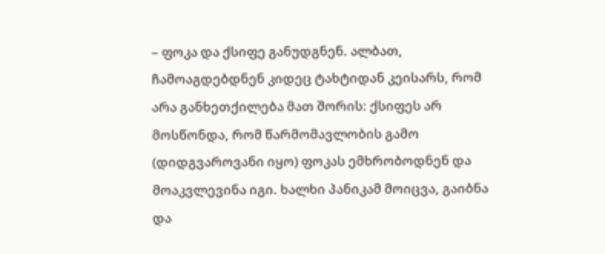– ფოკა და ქსიფე განუდგნენ. ალბათ, ჩამოაგდებდნენ კიდეც ტახტიდან კეისარს, რომ არა განხეთქილება მათ შორის: ქსიფეს არ მოსწონდა, რომ წარმომავლობის გამო (დიდგვაროვანი იყო) ფოკას ემხრობოდნენ და მოაკვლევინა იგი. ხალხი პანიკამ მოიცვა, გაიბნა და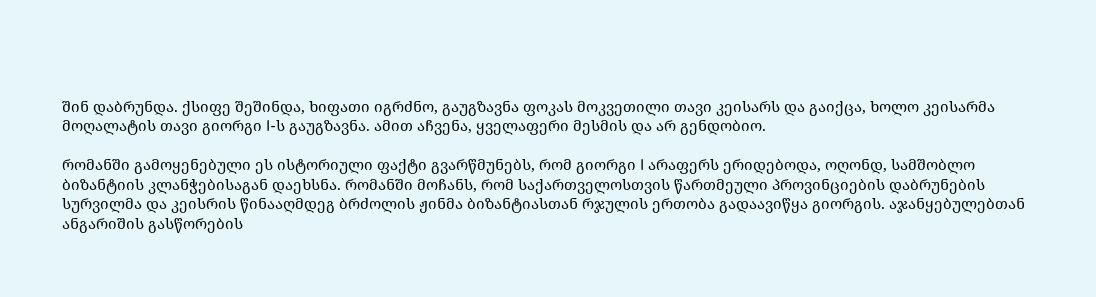შინ დაბრუნდა. ქსიფე შეშინდა, ხიფათი იგრძნო, გაუგზავნა ფოკას მოკვეთილი თავი კეისარს და გაიქცა, ხოლო კეისარმა მოღალატის თავი გიორგი I-ს გაუგზავნა. ამით აჩვენა, ყველაფერი მესმის და არ გენდობიო.

რომანში გამოყენებული ეს ისტორიული ფაქტი გვარწმუნებს, რომ გიორგი I არაფერს ერიდებოდა, ოღონდ, სამშობლო ბიზანტიის კლანჭებისაგან დაეხსნა. რომანში მოჩანს, რომ საქართველოსთვის წართმეული პროვინციების დაბრუნების სურვილმა და კეისრის წინააღმდეგ ბრძოლის ჟინმა ბიზანტიასთან რჯულის ერთობა გადაავიწყა გიორგის. აჯანყებულებთან ანგარიშის გასწორების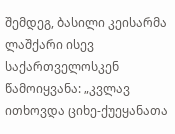შემდეგ, ბასილი კეისარმა ლაშქარი ისევ საქართველოსკენ წამოიყვანა: „კვლავ ითხოვდა ციხე-ქუეყანათა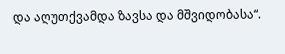და აღუთქვამდა ზავსა და მშვიდობასა“.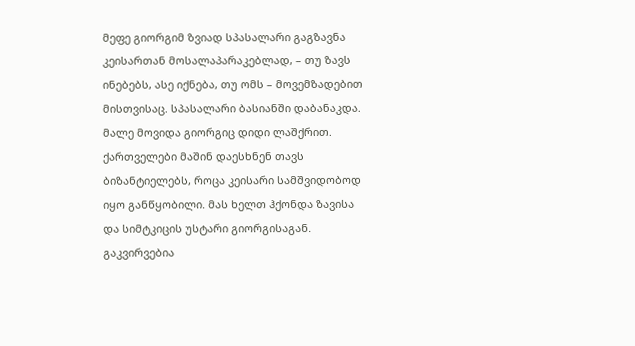მეფე გიორგიმ ზვიად სპასალარი გაგზავნა კეისართან მოსალაპარაკებლად, – თუ ზავს ინებებს, ასე იქნება, თუ ომს – მოვემზადებით მისთვისაც. სპასალარი ბასიანში დაბანაკდა. მალე მოვიდა გიორგიც დიდი ლაშქრით. ქართველები მაშინ დაესხნენ თავს ბიზანტიელებს, როცა კეისარი სამშვიდობოდ იყო განწყობილი. მას ხელთ ჰქონდა ზავისა და სიმტკიცის უსტარი გიორგისაგან. გაკვირვებია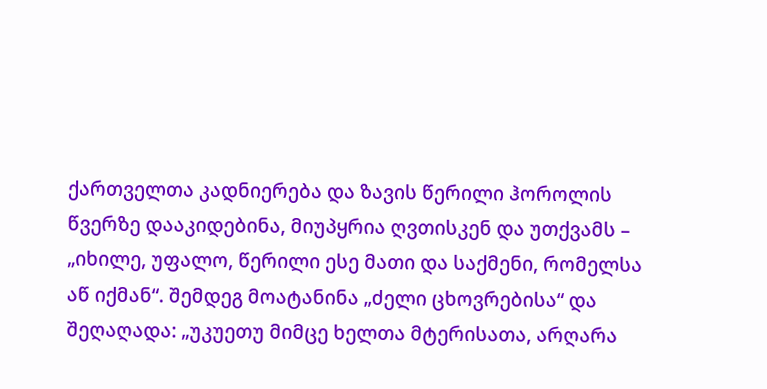ქართველთა კადნიერება და ზავის წერილი ჰოროლის წვერზე დააკიდებინა, მიუპყრია ღვთისკენ და უთქვამს – „იხილე, უფალო, წერილი ესე მათი და საქმენი, რომელსა აწ იქმან“. შემდეგ მოატანინა „ძელი ცხოვრებისა“ და შეღაღადა: „უკუეთუ მიმცე ხელთა მტერისათა, არღარა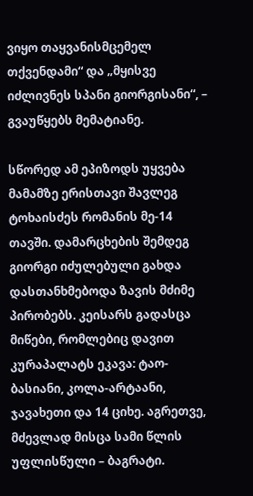ვიყო თაყვანისმცემელ თქვენდამი“ და „მყისვე იძლივნეს სპანი გიორგისანი“, – გვაუწყებს მემატიანე.

სწორედ ამ ეპიზოდს უყვება მამამზე ერისთავი შავლეგ ტოხაისძეს რომანის მე-14 თავში. დამარცხების შემდეგ გიორგი იძულებული გახდა დასთანხმებოდა ზავის მძიმე პირობებს. კეისარს გადასცა მიწები, რომლებიც დავით კურაპალატს ეკავა: ტაო-ბასიანი, კოლა-არტაანი, ჯავახეთი და 14 ციხე. აგრეთვე, მძევლად მისცა სამი წლის უფლისწული – ბაგრატი.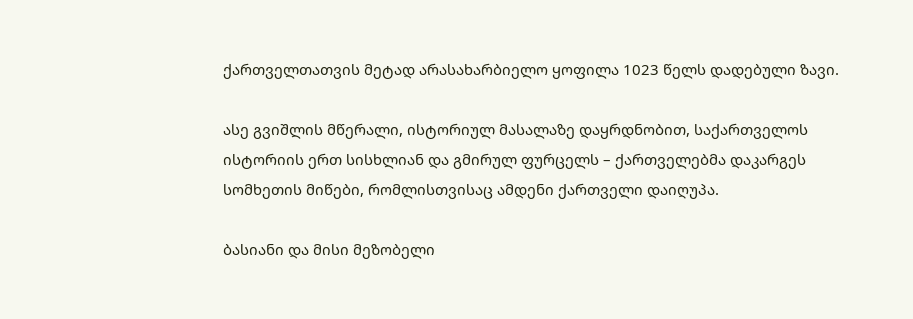ქართველთათვის მეტად არასახარბიელო ყოფილა 1023 წელს დადებული ზავი.

ასე გვიშლის მწერალი, ისტორიულ მასალაზე დაყრდნობით, საქართველოს ისტორიის ერთ სისხლიან და გმირულ ფურცელს – ქართველებმა დაკარგეს სომხეთის მიწები, რომლისთვისაც ამდენი ქართველი დაიღუპა.

ბასიანი და მისი მეზობელი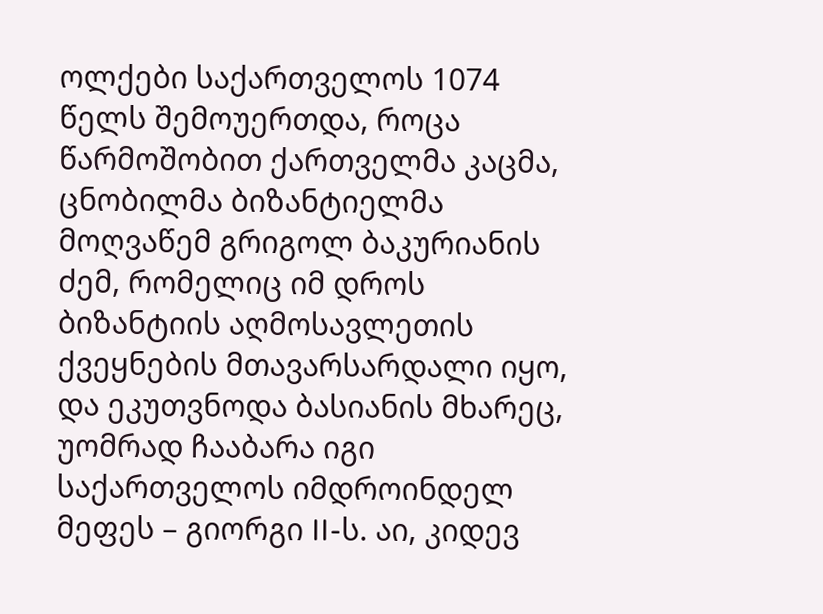ოლქები საქართველოს 1074 წელს შემოუერთდა, როცა წარმოშობით ქართველმა კაცმა, ცნობილმა ბიზანტიელმა მოღვაწემ გრიგოლ ბაკურიანის ძემ, რომელიც იმ დროს ბიზანტიის აღმოსავლეთის ქვეყნების მთავარსარდალი იყო, და ეკუთვნოდა ბასიანის მხარეც, უომრად ჩააბარა იგი საქართველოს იმდროინდელ მეფეს – გიორგი II-ს. აი, კიდევ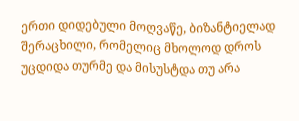ერთი დიდებული მოღვაწე, ბიზანტიელად შერაცხილი, რომელიც მხოლოდ დროს უცდიდა თურმე და მისუსტდა თუ არა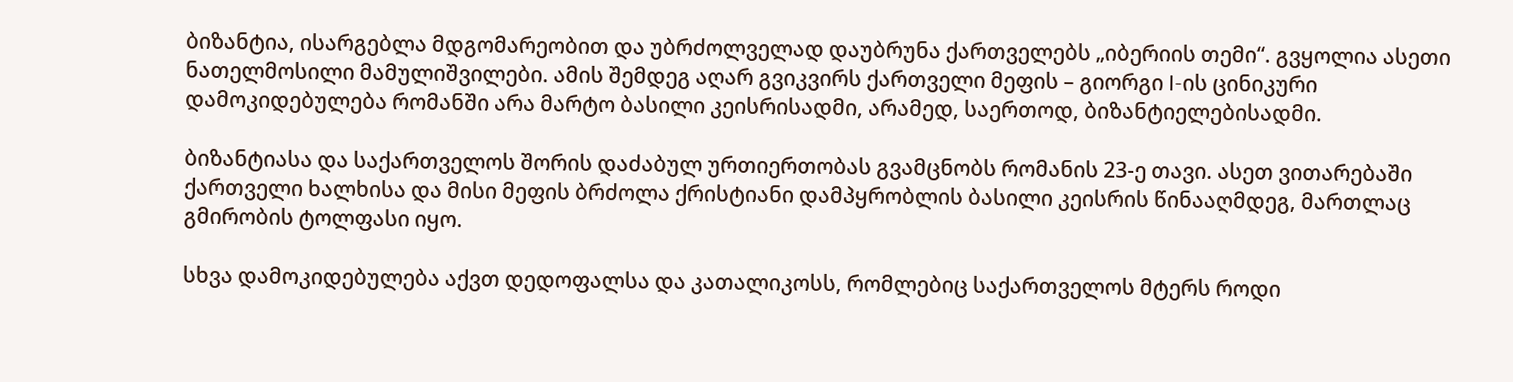ბიზანტია, ისარგებლა მდგომარეობით და უბრძოლველად დაუბრუნა ქართველებს „იბერიის თემი“. გვყოლია ასეთი ნათელმოსილი მამულიშვილები. ამის შემდეგ აღარ გვიკვირს ქართველი მეფის – გიორგი I-ის ცინიკური დამოკიდებულება რომანში არა მარტო ბასილი კეისრისადმი, არამედ, საერთოდ, ბიზანტიელებისადმი.

ბიზანტიასა და საქართველოს შორის დაძაბულ ურთიერთობას გვამცნობს რომანის 23-ე თავი. ასეთ ვითარებაში ქართველი ხალხისა და მისი მეფის ბრძოლა ქრისტიანი დამპყრობლის ბასილი კეისრის წინააღმდეგ, მართლაც გმირობის ტოლფასი იყო.

სხვა დამოკიდებულება აქვთ დედოფალსა და კათალიკოსს, რომლებიც საქართველოს მტერს როდი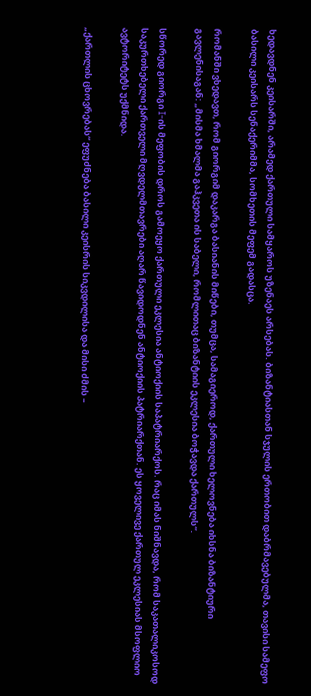ხედავდნენ კეისარში, არამედ ქართული სამყაროს უზენაეს არსებას. ბიზანტიასთან სჯულის ერთობით დაბრმავებულმა, თავისი სამეფო ბასილი კეისარს სენაქერიმმა, სომხეთის მეფემ გადასცა.

რომანში ვხედავთ, რომ გიორგიმ დაკარგა ბასიანის მიწები, თუმცა, სამაგიეროდ, ქართული ხელოვნება იხსნა ბიზანტიური გავლენისაგან: „მისმა ხმალმა გაჰკვეთა ის საბელი, რომლითაც ბიზანტიის ეკლესია ბოჭავდა ქართულს“.

სწორედ გიორგი I-ის მეფობის დროს გამოეყო ქართული ეკლესია ანტიოქიის საპატრიარქოს. რაც იმას ნიშნავდა, რომ საკათალიკოსოდ საკურთხებელი ქართველი მღვდელმთავრები აღარ წავიდოდნენ ანტიოქიის პატრიარქთან. ეს ყოველივე ქართულ ეკლესიას მსოფლიო ავტორიტეტს უქმნიდა.

„ქართლის ცხოვრებას“ ეფუძნება ბასილი კეისრის სიკვდილისა და მისი ძმის –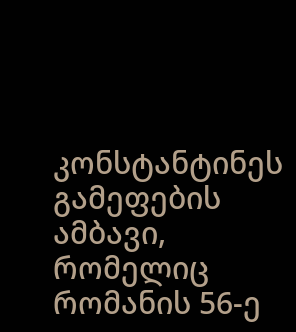კონსტანტინეს გამეფების ამბავი, რომელიც რომანის 56-ე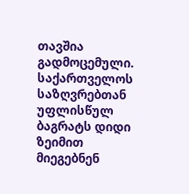თავშია გადმოცემული. საქართველოს საზღვრებთან უფლისწულ ბაგრატს დიდი ზეიმით მიეგებნენ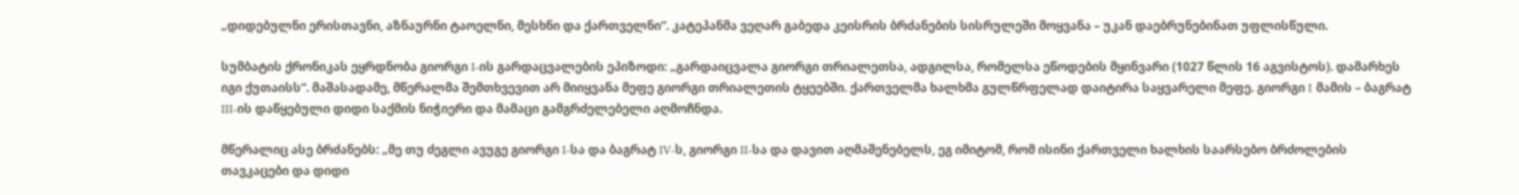„დიდებულნი ერისთავნი, აზნაურნი ტაოელნი, მესხნი და ქართველნი“. კატეპანმა ვეღარ გაბედა კეისრის ბრძანების სისრულეში მოყვანა – უკან დაებრუნებინათ უფლისწული.

სუმბატის ქრონიკას ეყრდნობა გიორგი I-ის გარდაცვალების ეპიზოდი: „გარდაიცვალა გიორგი თრიალეთსა, ადგილსა, რომელსა ეწოდების მყინვარი (1027 წლის 16 აგვისტოს). დამარხეს იგი ქუთაისს“. მაშასადამე, მწერალმა შემთხვევით არ მიიყვანა მეფე გიორგი თრიალეთის ტყეებში. ქართველმა ხალხმა გულწრფელად დაიტირა საყვარელი მეფე. გიორგი I მამის – ბაგრატ III-ის დაწყებული დიდი საქმის ნიჭიერი და მამაცი გამგრძელებელი აღმოჩნდა.

მწერალიც ასე ბრძანებს: „მე თუ ძეგლი ავუგე გიორგი I-სა და ბაგრატ IV-ს, გიორგი II-სა და დავით აღმაშენებელს, ეგ იმიტომ, რომ ისინი ქართველი ხალხის საარსებო ბრძოლების თავკაცები და დიდი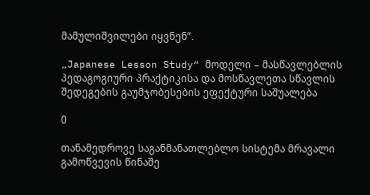მამულიშვილები იყვნენ“.

„Japanese Lesson Study“ მოდელი – მასწავლებლის პედაგოგიური პრაქტიკისა და მოსწავლეთა სწავლის შედეგების გაუმჯობესების ეფექტური საშუალება

0

თანამედროვე საგანმანათლებლო სისტემა მრავალი გამოწვევის წინაშე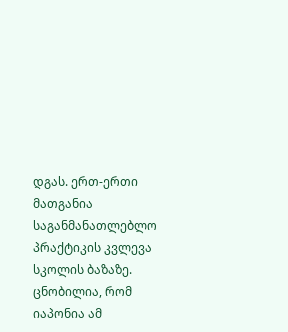დგას. ერთ-ერთი მათგანია საგანმანათლებლო პრაქტიკის კვლევა სკოლის ბაზაზე. ცნობილია, რომ იაპონია ამ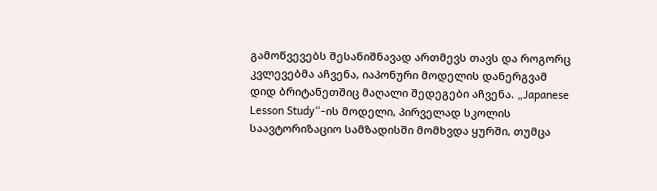გამოწვევებს შესანიშნავად ართმევს თავს და როგორც კვლევებმა აჩვენა, იაპონური მოდელის დანერგვამ დიდ ბრიტანეთშიც მაღალი შედეგები აჩვენა. „Japanese Lesson Study“-ის მოდელი, პირველად სკოლის საავტორიზაციო სამზადისში მომხვდა ყურში, თუმცა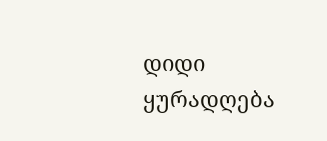დიდი ყურადღება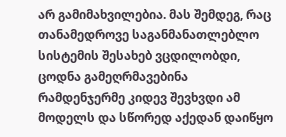არ გამიმახვილებია. მას შემდეგ, რაც თანამედროვე საგანმანათლებლო სისტემის შესახებ ვცდილობდი, ცოდნა გამეღრმავებინა რამდენჯერმე კიდევ შევხვდი ამ მოდელს და სწორედ აქედან დაიწყო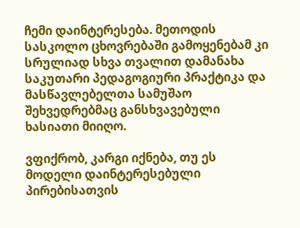ჩემი დაინტერესება. მეთოდის სასკოლო ცხოვრებაში გამოყენებამ კი სრულიად სხვა თვალით დამანახა საკუთარი პედაგოგიური პრაქტიკა და მასწავლებელთა სამუშაო შეხვედრებმაც განსხვავებული ხასიათი მიიღო.

ვფიქრობ, კარგი იქნება, თუ ეს მოდელი დაინტერესებული პირებისათვის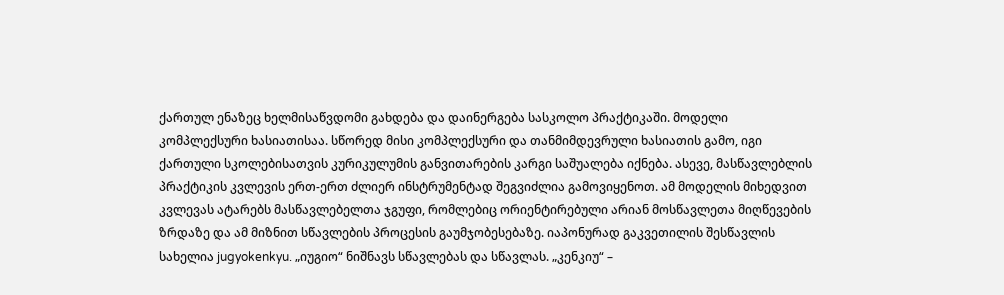ქართულ ენაზეც ხელმისაწვდომი გახდება და დაინერგება სასკოლო პრაქტიკაში. მოდელი კომპლექსური ხასიათისაა. სწორედ მისი კომპლექსური და თანმიმდევრული ხასიათის გამო, იგი ქართული სკოლებისათვის კურიკულუმის განვითარების კარგი საშუალება იქნება. ასევე, მასწავლებლის პრაქტიკის კვლევის ერთ-ერთ ძლიერ ინსტრუმენტად შეგვიძლია გამოვიყენოთ. ამ მოდელის მიხედვით კვლევას ატარებს მასწავლებელთა ჯგუფი, რომლებიც ორიენტირებული არიან მოსწავლეთა მიღწევების ზრდაზე და ამ მიზნით სწავლების პროცესის გაუმჯობესებაზე. იაპონურად გაკვეთილის შესწავლის სახელია jugyokenkyu. „იუგიო“ ნიშნავს სწავლებას და სწავლას. „კენკიუ“ –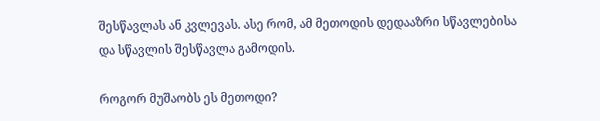შესწავლას ან კვლევას. ასე რომ, ამ მეთოდის დედააზრი სწავლებისა და სწავლის შესწავლა გამოდის.

როგორ მუშაობს ეს მეთოდი?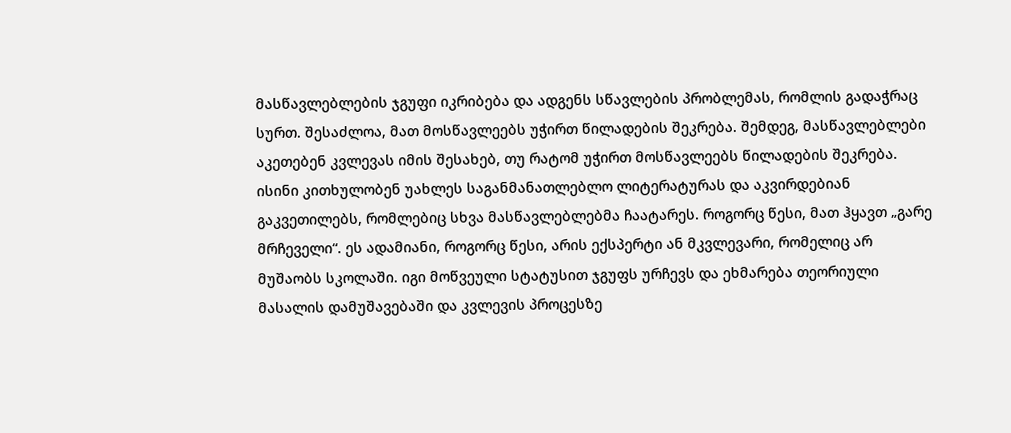მასწავლებლების ჯგუფი იკრიბება და ადგენს სწავლების პრობლემას, რომლის გადაჭრაც სურთ. შესაძლოა, მათ მოსწავლეებს უჭირთ წილადების შეკრება. შემდეგ, მასწავლებლები აკეთებენ კვლევას იმის შესახებ, თუ რატომ უჭირთ მოსწავლეებს წილადების შეკრება. ისინი კითხულობენ უახლეს საგანმანათლებლო ლიტერატურას და აკვირდებიან გაკვეთილებს, რომლებიც სხვა მასწავლებლებმა ჩაატარეს. როგორც წესი, მათ ჰყავთ „გარე მრჩეველი“. ეს ადამიანი, როგორც წესი, არის ექსპერტი ან მკვლევარი, რომელიც არ მუშაობს სკოლაში. იგი მოწვეული სტატუსით ჯგუფს ურჩევს და ეხმარება თეორიული მასალის დამუშავებაში და კვლევის პროცესზე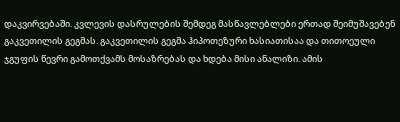დაკვირვებაში. კვლევის დასრულების შემდეგ მასწავლებლები ერთად შეიმუშავებენ გაკვეთილის გეგმას. გაკვეთილის გეგმა ჰიპოთეზური ხასიათისაა და თითოეული ჯგუფის წევრი გამოთქვამს მოსაზრებას და ხდება მისი ანალიზი. ამის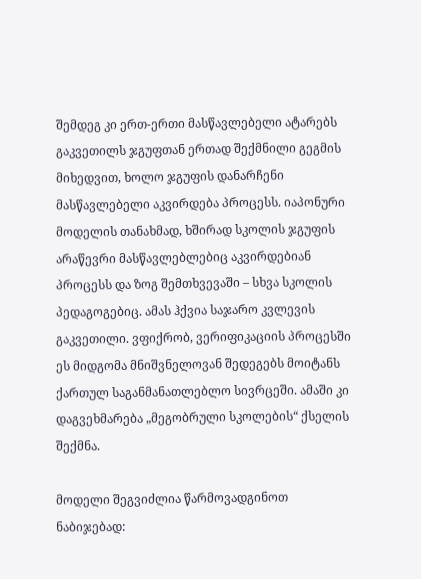შემდეგ კი ერთ-ერთი მასწავლებელი ატარებს გაკვეთილს ჯგუფთან ერთად შექმნილი გეგმის მიხედვით, ხოლო ჯგუფის დანარჩენი მასწავლებელი აკვირდება პროცესს. იაპონური მოდელის თანახმად, ხშირად სკოლის ჯგუფის არაწევრი მასწავლებლებიც აკვირდებიან პროცესს და ზოგ შემთხვევაში – სხვა სკოლის პედაგოგებიც. ამას ჰქვია საჯარო კვლევის გაკვეთილი. ვფიქრობ, ვერიფიკაციის პროცესში ეს მიდგომა მნიშვნელოვან შედეგებს მოიტანს ქართულ საგანმანათლებლო სივრცეში. ამაში კი დაგვეხმარება „მეგობრული სკოლების“ ქსელის შექმნა.

მოდელი შეგვიძლია წარმოვადგინოთ ნაბიჯებად: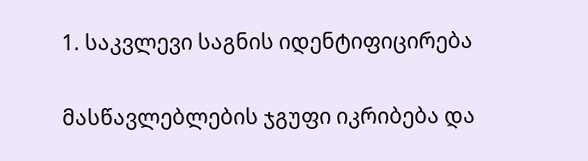1. საკვლევი საგნის იდენტიფიცირება

მასწავლებლების ჯგუფი იკრიბება და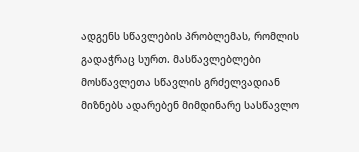ადგენს სწავლების პრობლემას, რომლის გადაჭრაც სურთ. მასწავლებლები მოსწავლეთა სწავლის გრძელვადიან მიზნებს ადარებენ მიმდინარე სასწავლო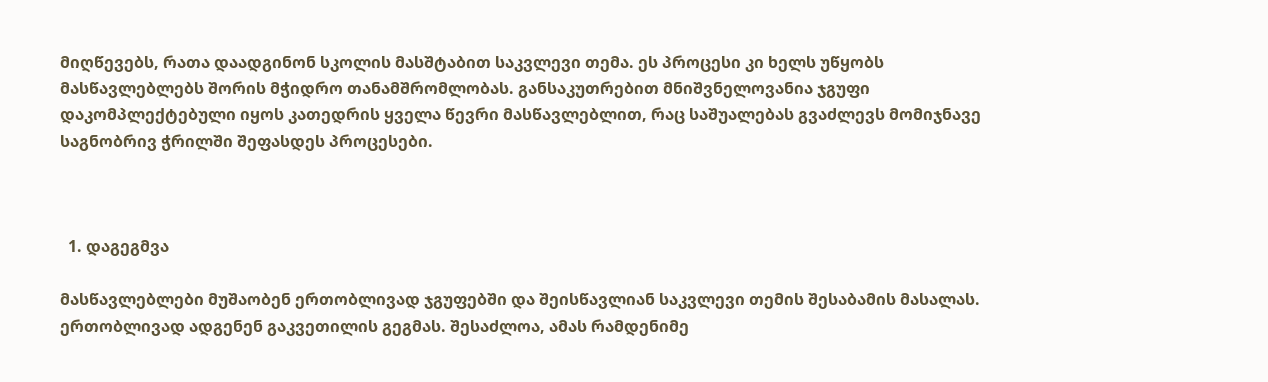მიღწევებს, რათა დაადგინონ სკოლის მასშტაბით საკვლევი თემა. ეს პროცესი კი ხელს უწყობს მასწავლებლებს შორის მჭიდრო თანამშრომლობას. განსაკუთრებით მნიშვნელოვანია ჯგუფი დაკომპლექტებული იყოს კათედრის ყველა წევრი მასწავლებლით, რაც საშუალებას გვაძლევს მომიჯნავე საგნობრივ ჭრილში შეფასდეს პროცესები.



  1. დაგეგმვა

მასწავლებლები მუშაობენ ერთობლივად ჯგუფებში და შეისწავლიან საკვლევი თემის შესაბამის მასალას. ერთობლივად ადგენენ გაკვეთილის გეგმას. შესაძლოა, ამას რამდენიმე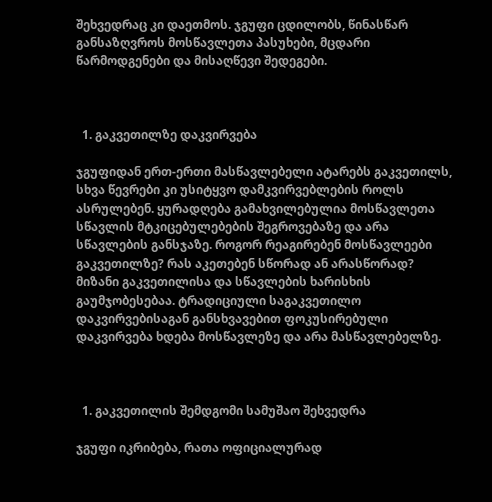შეხვედრაც კი დაეთმოს. ჯგუფი ცდილობს, წინასწარ განსაზღვროს მოსწავლეთა პასუხები, მცდარი წარმოდგენები და მისაღწევი შედეგები.



  1. გაკვეთილზე დაკვირვება

ჯგუფიდან ერთ-ერთი მასწავლებელი ატარებს გაკვეთილს, სხვა წევრები კი უსიტყვო დამკვირვებლების როლს ასრულებენ. ყურადღება გამახვილებულია მოსწავლეთა სწავლის მტკიცებულებების შეგროვებაზე და არა სწავლების განსჯაზე. როგორ რეაგირებენ მოსწავლეები გაკვეთილზე? რას აკეთებენ სწორად ან არასწორად? მიზანი გაკვეთილისა და სწავლების ხარისხის გაუმჯობესებაა. ტრადიციული საგაკვეთილო დაკვირვებისაგან განსხვავებით ფოკუსირებული დაკვირვება ხდება მოსწავლეზე და არა მასწავლებელზე.



  1. გაკვეთილის შემდგომი სამუშაო შეხვედრა

ჯგუფი იკრიბება, რათა ოფიციალურად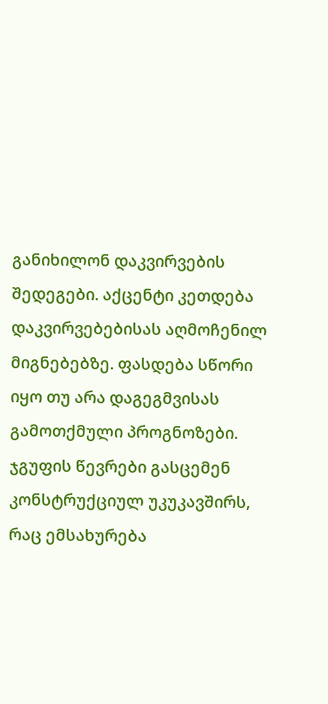განიხილონ დაკვირვების შედეგები. აქცენტი კეთდება დაკვირვებებისას აღმოჩენილ მიგნებებზე. ფასდება სწორი იყო თუ არა დაგეგმვისას გამოთქმული პროგნოზები. ჯგუფის წევრები გასცემენ კონსტრუქციულ უკუკავშირს, რაც ემსახურება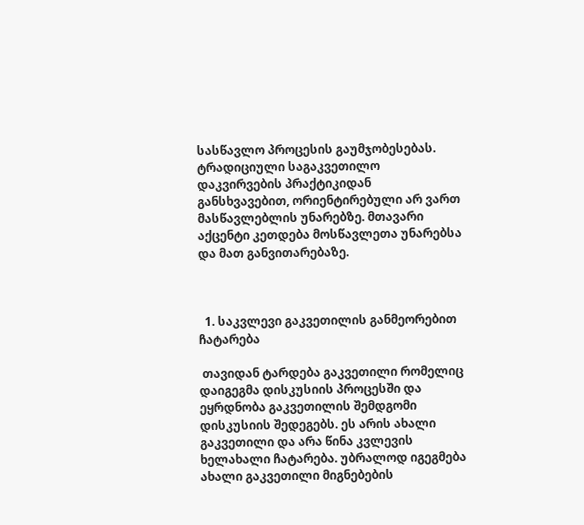სასწავლო პროცესის გაუმჯობესებას. ტრადიციული საგაკვეთილო დაკვირვების პრაქტიკიდან განსხვავებით, ორიენტირებული არ ვართ მასწავლებლის უნარებზე. მთავარი აქცენტი კეთდება მოსწავლეთა უნარებსა და მათ განვითარებაზე.



  1. საკვლევი გაკვეთილის განმეორებით ჩატარება

 თავიდან ტარდება გაკვეთილი რომელიც დაიგეგმა დისკუსიის პროცესში და ეყრდნობა გაკვეთილის შემდგომი დისკუსიის შედეგებს. ეს არის ახალი გაკვეთილი და არა წინა კვლევის ხელახალი ჩატარება. უბრალოდ იგეგმება ახალი გაკვეთილი მიგნებების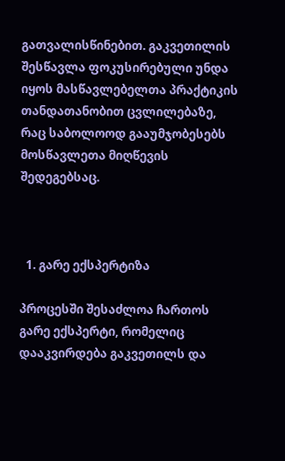გათვალისწინებით. გაკვეთილის შესწავლა ფოკუსირებული უნდა იყოს მასწავლებელთა პრაქტიკის თანდათანობით ცვლილებაზე, რაც საბოლოოდ გააუმჯობესებს მოსწავლეთა მიღწევის შედეგებსაც.



  1. გარე ექსპერტიზა

პროცესში შესაძლოა ჩართოს გარე ექსპერტი, რომელიც დააკვირდება გაკვეთილს და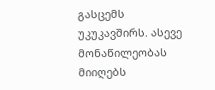გასცემს უკუკავშირს. ასევე მონაწილეობას მიიღებს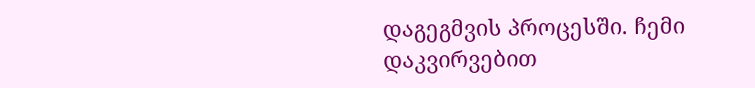დაგეგმვის პროცესში. ჩემი დაკვირვებით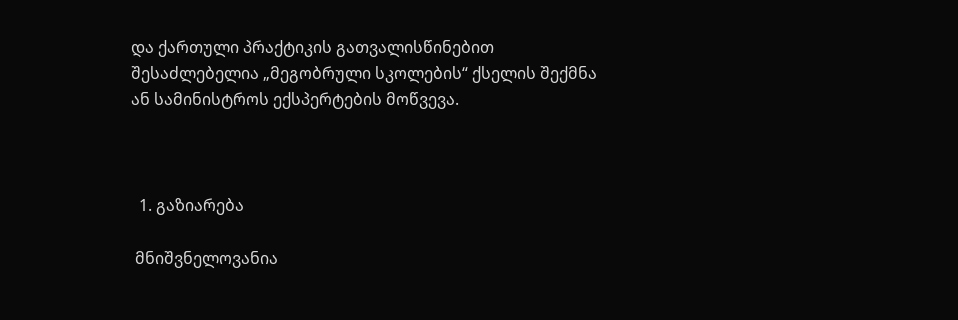და ქართული პრაქტიკის გათვალისწინებით შესაძლებელია „მეგობრული სკოლების“ ქსელის შექმნა ან სამინისტროს ექსპერტების მოწვევა.



  1. გაზიარება

 მნიშვნელოვანია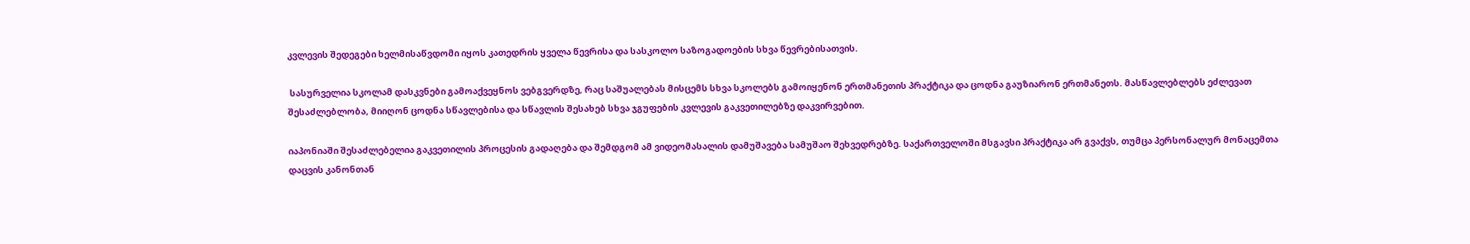კვლევის შედეგები ხელმისაწვდომი იყოს კათედრის ყველა წევრისა და სასკოლო საზოგადოების სხვა წევრებისათვის.

 სასურველია სკოლამ დასკვნები გამოაქვეყნოს ვებგვერდზე, რაც საშუალებას მისცემს სხვა სკოლებს გამოიყენონ ერთმანეთის პრაქტიკა და ცოდნა გაუზიარონ ერთმანეთს. მასწავლებლებს ეძლევათ შესაძლებლობა, მიიღონ ცოდნა სწავლებისა და სწავლის შესახებ სხვა ჯგუფების კვლევის გაკვეთილებზე დაკვირვებით.

იაპონიაში შესაძლებელია გაკვეთილის პროცესის გადაღება და შემდგომ ამ ვიდეომასალის დამუშავება სამუშაო შეხვედრებზე. საქართველოში მსგავსი პრაქტიკა არ გვაქვს, თუმცა პერსონალურ მონაცემთა დაცვის კანონთან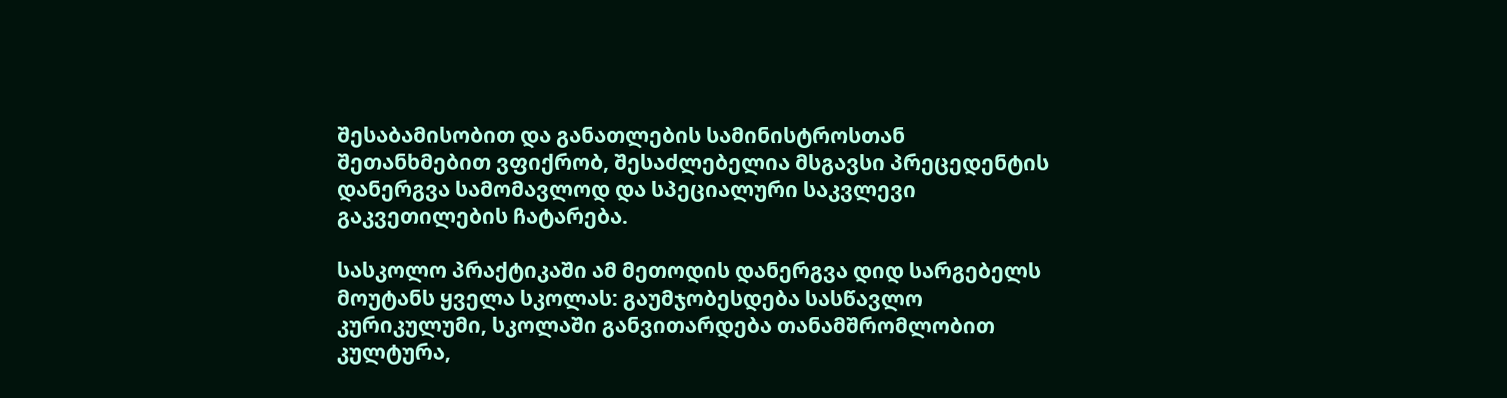შესაბამისობით და განათლების სამინისტროსთან შეთანხმებით ვფიქრობ, შესაძლებელია მსგავსი პრეცედენტის დანერგვა სამომავლოდ და სპეციალური საკვლევი გაკვეთილების ჩატარება.

სასკოლო პრაქტიკაში ამ მეთოდის დანერგვა დიდ სარგებელს მოუტანს ყველა სკოლას: გაუმჯობესდება სასწავლო კურიკულუმი, სკოლაში განვითარდება თანამშრომლობით კულტურა,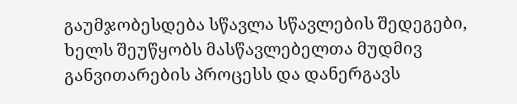გაუმჯობესდება სწავლა სწავლების შედეგები, ხელს შეუწყობს მასწავლებელთა მუდმივ განვითარების პროცესს და დანერგავს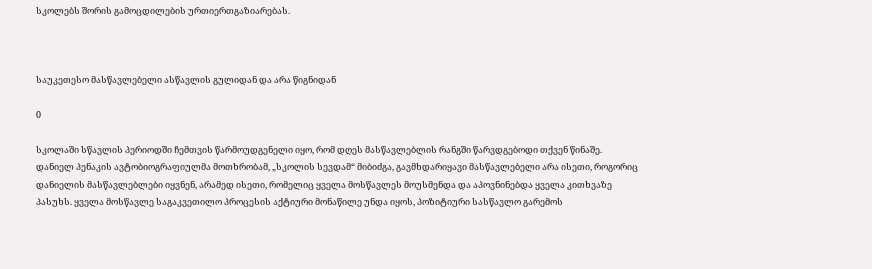სკოლებს შორის გამოცდილების ურთიერთგაზიარებას.



საუკეთესო მასწავლებელი ასწავლის გულიდან და არა წიგნიდან

0

სკოლაში სწავლის პერიოდში ჩემთვის წარმოუდგენელი იყო, რომ დღეს მასწავლებლის რანგში წარვდგებოდი თქვენ წინაშე. დანიელ პენაკის ავტობიოგრაფიულმა მოთხრობამ, „სკოლის სევდამ“ მიბიძგა, გავმხდარიყავი მასწავლებელი არა ისეთი, როგორიც დანიელის მასწავლებლები იყვნენ, არამედ ისეთი, რომელიც ყველა მოსწავლეს მოუსმენდა და აპოვნინებდა ყველა კითხვაზე პასუხს. ყველა მოსწავლე საგაკვეთილო პროცესის აქტიური მონაწილე უნდა იყოს, პოზიტიური სასწავლო გარემოს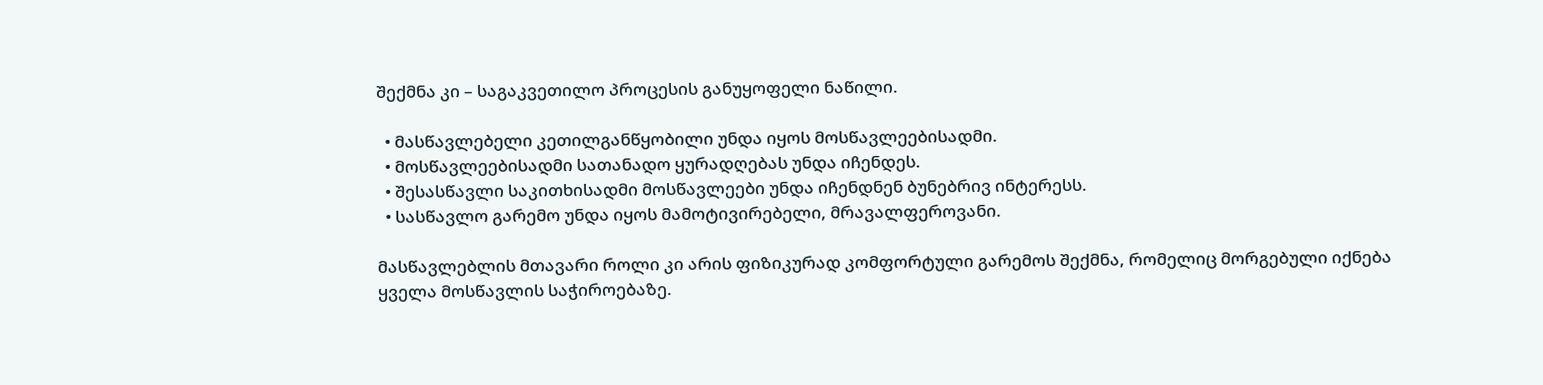შექმნა კი – საგაკვეთილო პროცესის განუყოფელი ნაწილი.

  • მასწავლებელი კეთილგანწყობილი უნდა იყოს მოსწავლეებისადმი.
  • მოსწავლეებისადმი სათანადო ყურადღებას უნდა იჩენდეს.
  • შესასწავლი საკითხისადმი მოსწავლეები უნდა იჩენდნენ ბუნებრივ ინტერესს.
  • სასწავლო გარემო უნდა იყოს მამოტივირებელი, მრავალფეროვანი.

მასწავლებლის მთავარი როლი კი არის ფიზიკურად კომფორტული გარემოს შექმნა, რომელიც მორგებული იქნება ყველა მოსწავლის საჭიროებაზე.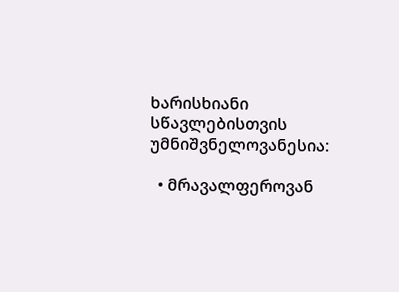ხარისხიანი სწავლებისთვის უმნიშვნელოვანესია:

  • მრავალფეროვან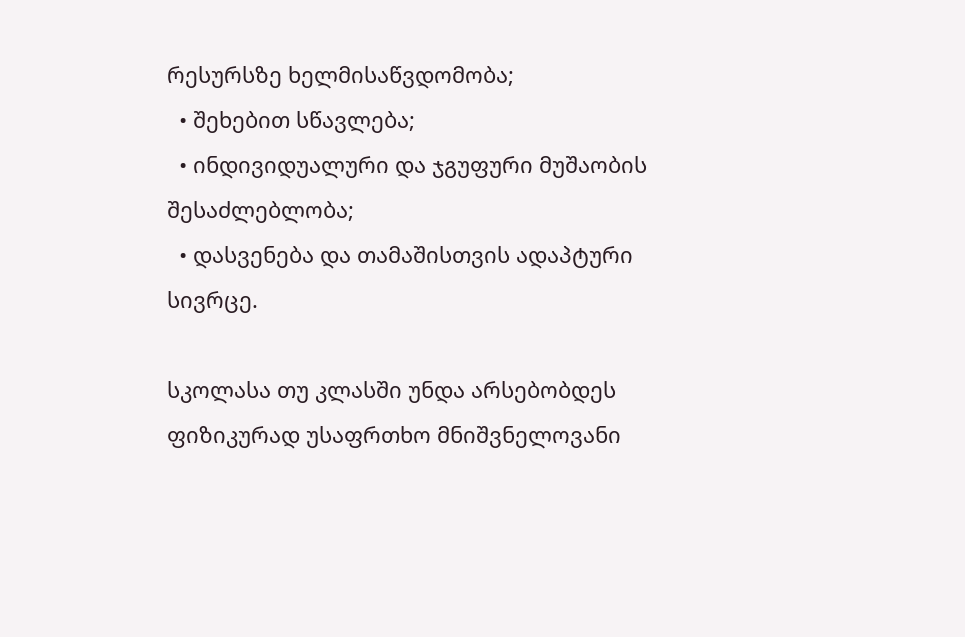რესურსზე ხელმისაწვდომობა;
  • შეხებით სწავლება;
  • ინდივიდუალური და ჯგუფური მუშაობის შესაძლებლობა;
  • დასვენება და თამაშისთვის ადაპტური სივრცე.

სკოლასა თუ კლასში უნდა არსებობდეს ფიზიკურად უსაფრთხო მნიშვნელოვანი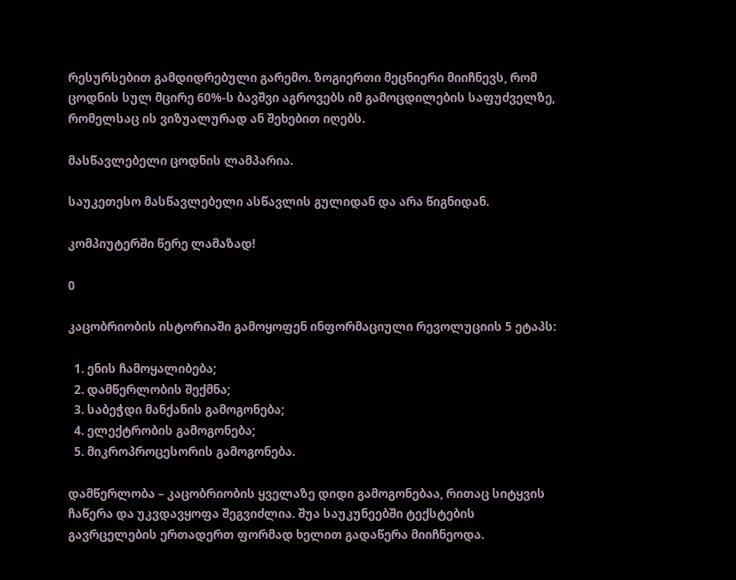რესურსებით გამდიდრებული გარემო. ზოგიერთი მეცნიერი მიიჩნევს, რომ ცოდნის სულ მცირე 60%-ს ბავშვი აგროვებს იმ გამოცდილების საფუძველზე, რომელსაც ის ვიზუალურად ან შეხებით იღებს.

მასწავლებელი ცოდნის ლამპარია.

საუკეთესო მასწავლებელი ასწავლის გულიდან და არა წიგნიდან.

კომპიუტერში წერე ლამაზად!

0

კაცობრიობის ისტორიაში გამოყოფენ ინფორმაციული რევოლუციის 5 ეტაპს:

  1. ენის ჩამოყალიბება;
  2. დამწერლობის შექმნა;
  3. საბეჭდი მანქანის გამოგონება;
  4. ელექტრობის გამოგონება;
  5. მიკროპროცესორის გამოგონება.

დამწერლობა – კაცობრიობის ყველაზე დიდი გამოგონებაა, რითაც სიტყვის ჩაწერა და უკვდავყოფა შეგვიძლია. შუა საუკუნეებში ტექსტების გავრცელების ერთადერთ ფორმად ხელით გადაწერა მიიჩნეოდა.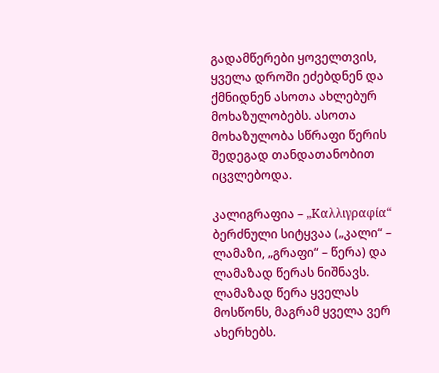გადამწერები ყოველთვის, ყველა დროში ეძებდნენ და ქმნიდნენ ასოთა ახლებურ მოხაზულობებს. ასოთა მოხაზულობა სწრაფი წერის შედეგად თანდათანობით იცვლებოდა.

კალიგრაფია – „Καλλιγραφία“ ბერძნული სიტყვაა („კალი“ – ლამაზი, „გრაფი“ – წერა) და ლამაზად წერას ნიშნავს. ლამაზად წერა ყველას მოსწონს, მაგრამ ყველა ვერ ახერხებს.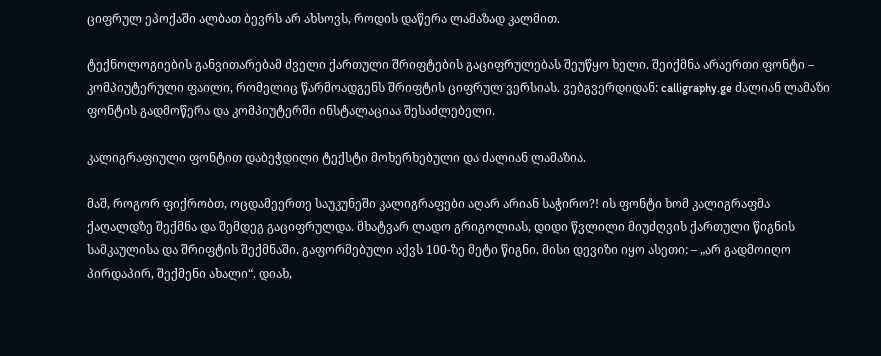ციფრულ ეპოქაში ალბათ ბევრს არ ახსოვს, როდის დაწერა ლამაზად კალმით.

ტექნოლოგიების განვითარებამ ძველი ქართული შრიფტების გაციფრულებას შეუწყო ხელი. შეიქმნა არაერთი ფონტი – კომპიუტერული ფაილი, რომელიც წარმოადგენს შრიფტის ციფრულ ვერსიას. ვებგვერდიდან: calligraphy.ge ძალიან ლამაზი ფონტის გადმოწერა და კომპიუტერში ინსტალაციაა შესაძლებელი.

კალიგრაფიული ფონტით დაბეჭდილი ტექსტი მოხერხებული და ძალიან ლამაზია.

მაშ, როგორ ფიქრობთ, ოცდამეერთე საუკუნეში კალიგრაფები აღარ არიან საჭირო?! ის ფონტი ხომ კალიგრაფმა ქაღალდზე შექმნა და შემდეგ გაციფრულდა. მხატვარ ლადო გრიგოლიას, დიდი წვლილი მიუძღვის ქართული წიგნის სამკაულისა და შრიფტის შექმნაში. გაფორმებული აქვს 100-ზე მეტი წიგნი. მისი დევიზი იყო ასეთი: – „არ გადმოიღო პირდაპირ, შექმენი ახალი“. დიახ,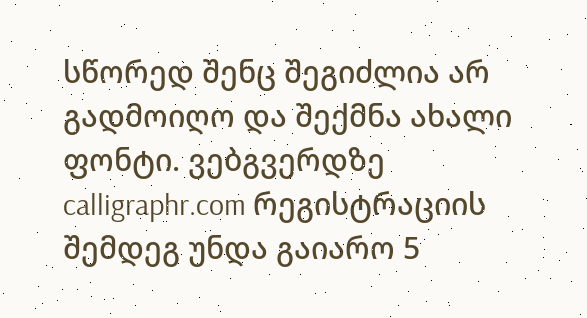სწორედ შენც შეგიძლია არ გადმოიღო და შექმნა ახალი ფონტი. ვებგვერდზე calligraphr.com რეგისტრაციის შემდეგ უნდა გაიარო 5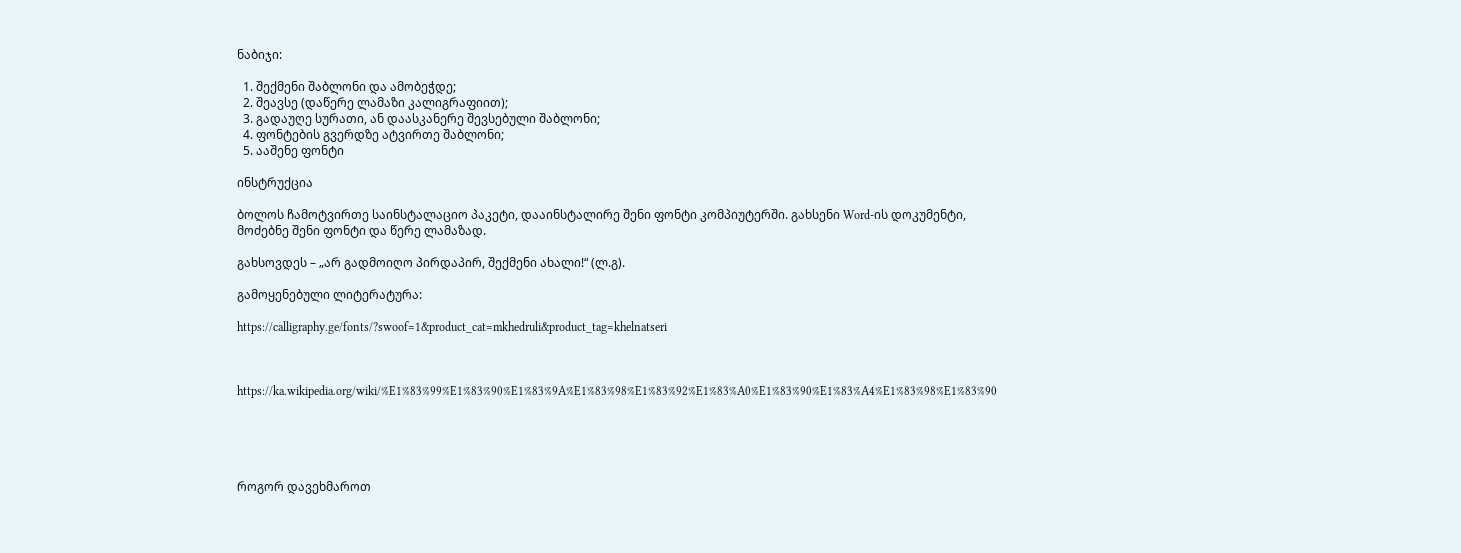ნაბიჯი:

  1. შექმენი შაბლონი და ამობეჭდე;
  2. შეავსე (დაწერე ლამაზი კალიგრაფიით);
  3. გადაუღე სურათი, ან დაასკანერე შევსებული შაბლონი;
  4. ფონტების გვერდზე ატვირთე შაბლონი;
  5. ააშენე ფონტი

ინსტრუქცია

ბოლოს ჩამოტვირთე საინსტალაციო პაკეტი, დააინსტალირე შენი ფონტი კომპიუტერში. გახსენი Word-ის დოკუმენტი, მოძებნე შენი ფონტი და წერე ლამაზად.

გახსოვდეს – „არ გადმოიღო პირდაპირ, შექმენი ახალი!“ (ლ.გ).

გამოყენებული ლიტერატურა:

https://calligraphy.ge/fonts/?swoof=1&product_cat=mkhedruli&product_tag=khelnatseri



https://ka.wikipedia.org/wiki/%E1%83%99%E1%83%90%E1%83%9A%E1%83%98%E1%83%92%E1%83%A0%E1%83%90%E1%83%A4%E1%83%98%E1%83%90





როგორ დავეხმაროთ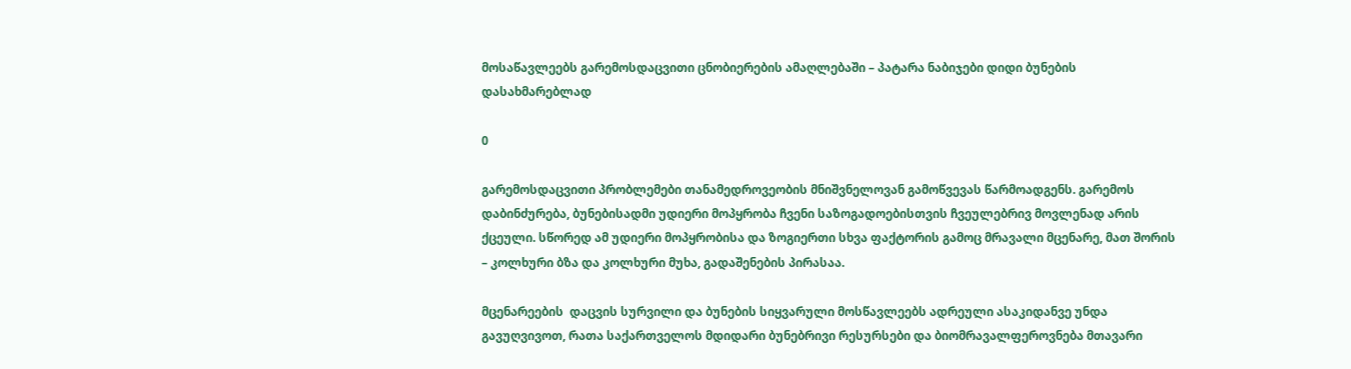მოსაწავლეებს გარემოსდაცვითი ცნობიერების ამაღლებაში – პატარა ნაბიჯები დიდი ბუნების დასახმარებლად

0

გარემოსდაცვითი პრობლემები თანამედროვეობის მნიშვნელოვან გამოწვევას წარმოადგენს. გარემოს დაბინძურება, ბუნებისადმი უდიერი მოპყრობა ჩვენი საზოგადოებისთვის ჩვეულებრივ მოვლენად არის ქცეული. სწორედ ამ უდიერი მოპყრობისა და ზოგიერთი სხვა ფაქტორის გამოც მრავალი მცენარე, მათ შორის – კოლხური ბზა და კოლხური მუხა, გადაშენების პირასაა.

მცენარეების  დაცვის სურვილი და ბუნების სიყვარული მოსწავლეებს ადრეული ასაკიდანვე უნდა გავუღვივოთ, რათა საქართველოს მდიდარი ბუნებრივი რესურსები და ბიომრავალფეროვნება მთავარი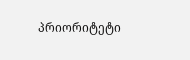პრიორიტეტი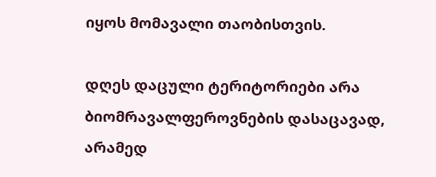იყოს მომავალი თაობისთვის.

დღეს დაცული ტერიტორიები არა ბიომრავალფეროვნების დასაცავად, არამედ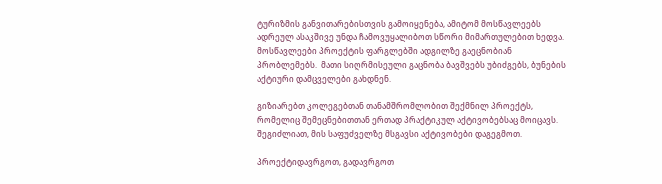ტურიზმის განვითარებისთვის გამოიყენება, ამიტომ მოსწავლეებს ადრეულ ასაკშივე უნდა ჩამოვუყალიბოთ სწორი მიმართულებით ხედვა. მოსწავლეები პროექტის ფარგლებში ადგილზე გაეცნობიან პრობლემებს.  მათი სიღრმისეული გაცნობა ბავშვებს უბიძგებს, ბუნების აქტიური დამცველები გახდნენ.

გიზიარებთ კოლეგებთან თანამშრომლობით შექმნილ პროექტს, რომელიც შემეცნებითთან ერთად პრაქტიკულ აქტივობებსაც მოიცავს. შეგიძლიათ, მის საფუძველზე მსგავსი აქტივობები დაგეგმოთ.

პროექტიდავრგოთ, გადავრგოთ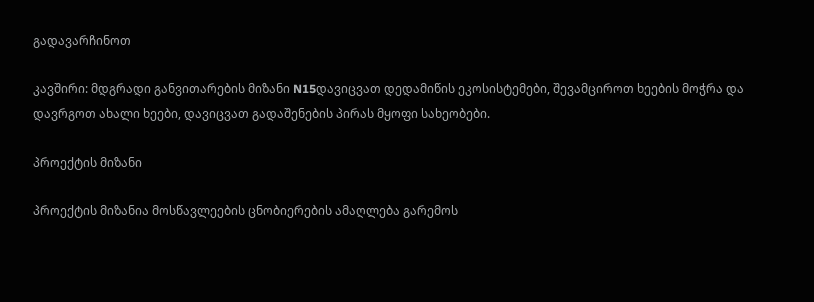გადავარჩინოთ

კავშირი: მდგრადი განვითარების მიზანი N15დავიცვათ დედამიწის ეკოსისტემები, შევამციროთ ხეების მოჭრა და დავრგოთ ახალი ხეები, დავიცვათ გადაშენების პირას მყოფი სახეობები.

პროექტის მიზანი

პროექტის მიზანია მოსწავლეების ცნობიერების ამაღლება გარემოს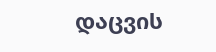დაცვის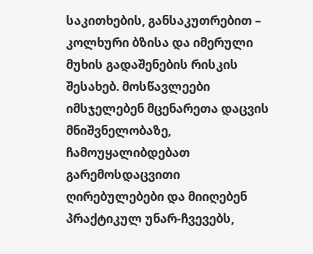საკითხების, განსაკუთრებით – კოლხური ბზისა და იმერული მუხის გადაშენების რისკის შესახებ. მოსწავლეები იმსჯელებენ მცენარეთა დაცვის მნიშვნელობაზე, ჩამოუყალიბდებათ გარემოსდაცვითი ღირებულებები და მიიღებენ პრაქტიკულ უნარ-ჩვევებს,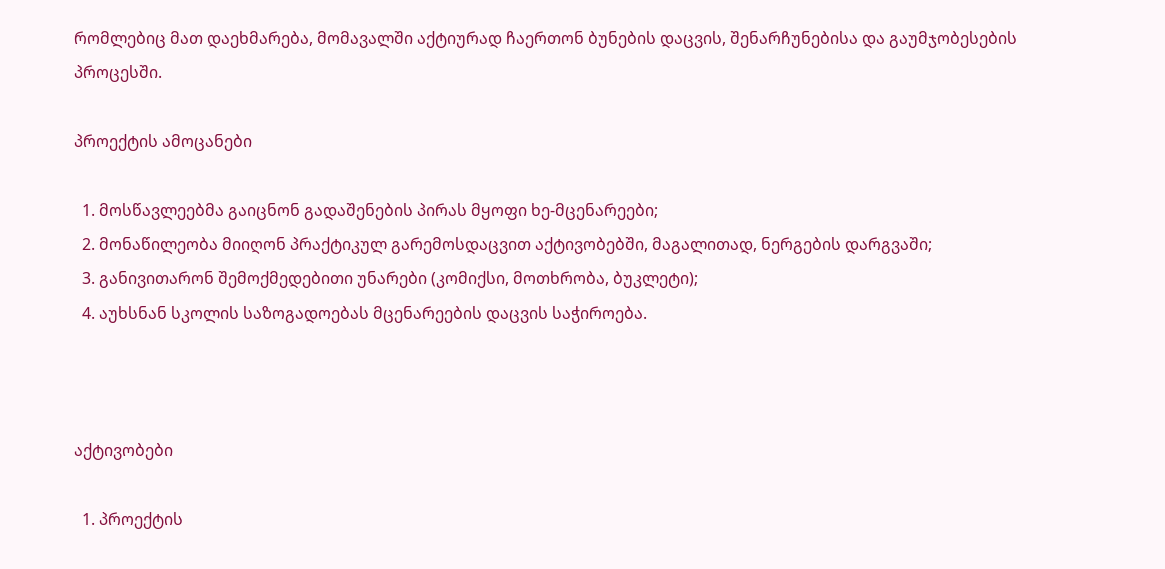რომლებიც მათ დაეხმარება, მომავალში აქტიურად ჩაერთონ ბუნების დაცვის, შენარჩუნებისა და გაუმჯობესების პროცესში.

პროექტის ამოცანები

  1. მოსწავლეებმა გაიცნონ გადაშენების პირას მყოფი ხე-მცენარეები;
  2. მონაწილეობა მიიღონ პრაქტიკულ გარემოსდაცვით აქტივობებში, მაგალითად, ნერგების დარგვაში;
  3. განივითარონ შემოქმედებითი უნარები (კომიქსი, მოთხრობა, ბუკლეტი);
  4. აუხსნან სკოლის საზოგადოებას მცენარეების დაცვის საჭიროება.



აქტივობები

  1. პროექტის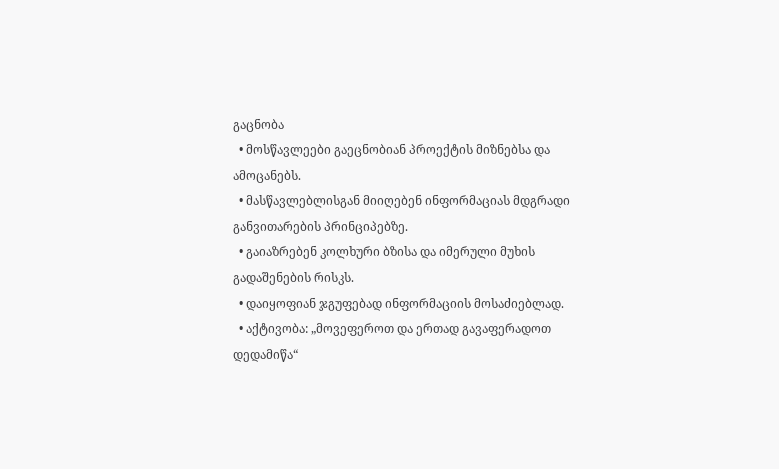გაცნობა
  • მოსწავლეები გაეცნობიან პროექტის მიზნებსა და ამოცანებს.
  • მასწავლებლისგან მიიღებენ ინფორმაციას მდგრადი განვითარების პრინციპებზე.
  • გაიაზრებენ კოლხური ბზისა და იმერული მუხის გადაშენების რისკს.
  • დაიყოფიან ჯგუფებად ინფორმაციის მოსაძიებლად.
  • აქტივობა: „მოვეფეროთ და ერთად გავაფერადოთ დედამიწა“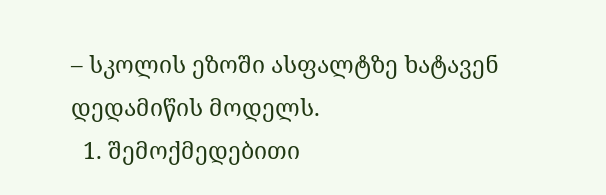– სკოლის ეზოში ასფალტზე ხატავენ დედამიწის მოდელს.
  1. შემოქმედებითი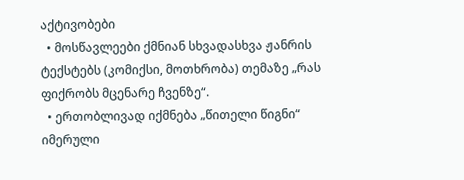აქტივობები
  • მოსწავლეები ქმნიან სხვადასხვა ჟანრის ტექსტებს (კომიქსი, მოთხრობა) თემაზე „რას ფიქრობს მცენარე ჩვენზე“.
  • ერთობლივად იქმნება „წითელი წიგნი“ იმერული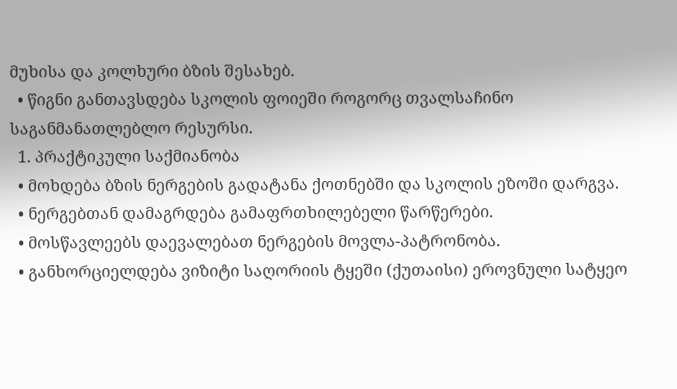მუხისა და კოლხური ბზის შესახებ.
  • წიგნი განთავსდება სკოლის ფოიეში როგორც თვალსაჩინო საგანმანათლებლო რესურსი.
  1. პრაქტიკული საქმიანობა
  • მოხდება ბზის ნერგების გადატანა ქოთნებში და სკოლის ეზოში დარგვა.
  • ნერგებთან დამაგრდება გამაფრთხილებელი წარწერები.
  • მოსწავლეებს დაევალებათ ნერგების მოვლა-პატრონობა.
  • განხორციელდება ვიზიტი საღორიის ტყეში (ქუთაისი) ეროვნული სატყეო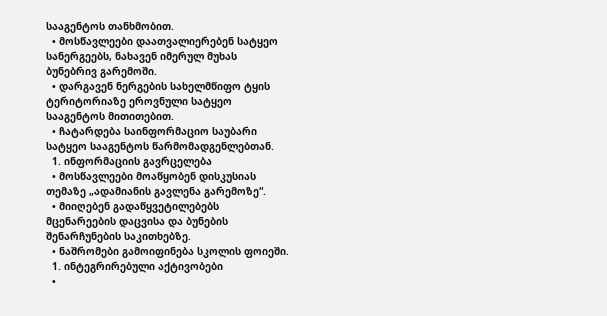სააგენტოს თანხმობით.
  • მოსწავლეები დაათვალიერებენ სატყეო სანერგეებს, ნახავენ იმერულ მუხას ბუნებრივ გარემოში.
  • დარგავენ ნერგების სახელმწიფო ტყის ტერიტორიაზე ეროვნული სატყეო სააგენტოს მითითებით.
  • ჩატარდება საინფორმაციო საუბარი სატყეო სააგენტოს წარმომადგენლებთან.
  1. ინფორმაციის გავრცელება
  • მოსწავლეები მოაწყობენ დისკუსიას თემაზე „ადამიანის გავლენა გარემოზე“.
  • მიიღებენ გადაწყვეტილებებს მცენარეების დაცვისა და ბუნების შენარჩუნების საკითხებზე.
  • ნაშრომები გამოიფინება სკოლის ფოიეში.
  1. ინტეგრირებული აქტივობები
  •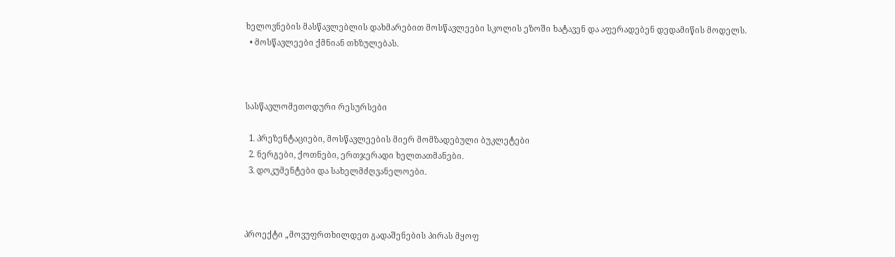ხელოვნების მასწავლებლის დახმარებით მოსწავლეები სკოლის ეზოში ხატავენ და აფერადებენ დედამიწის მოდელს.
  • მოსწავლეები ქმნიან თხზულებას.



სასწავლომეთოდური რესურსები

  1. პრეზენტაციები, მოსწავლეების მიერ მომზადებული ბუკლეტები
  2. ნერგები, ქოთნები, ერთჯერადი ხელთათმანები.
  3. დოკუმენტები და სახელმძღვანელოები.



პროექტი „მოვუფრთხილდეთ გადაშენების პირას მყოფ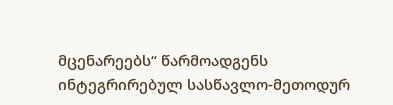მცენარეებს“ წარმოადგენს ინტეგრირებულ სასწავლო-მეთოდურ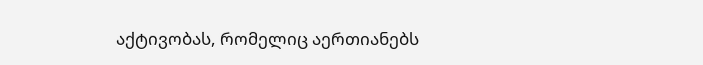აქტივობას, რომელიც აერთიანებს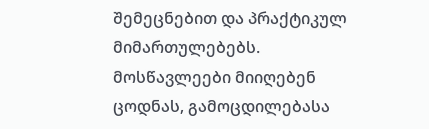შემეცნებით და პრაქტიკულ მიმართულებებს. მოსწავლეები მიიღებენ ცოდნას, გამოცდილებასა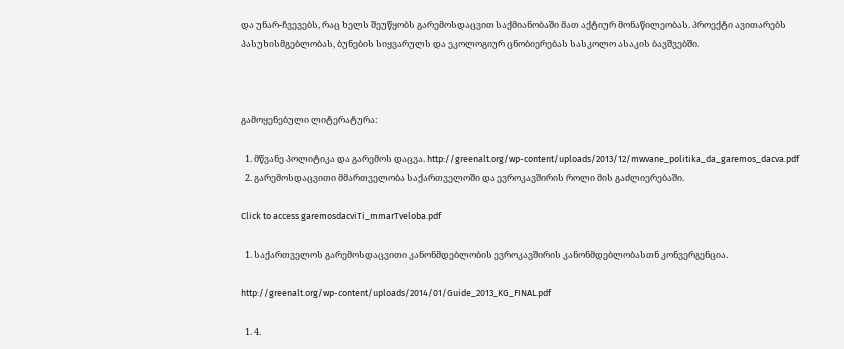და უნარ-ჩვევებს, რაც ხელს შეუწყობს გარემოსდაცვით საქმიანობაში მათ აქტიურ მონაწილეობას. პროექტი ავითარებს პასუხისმგებლობას, ბუნების სიყვარულს და ეკოლოგიურ ცნობიერებას სასკოლო ასაკის ბავშვებში.



გამოყენებული ლიტერატურა:

  1. მწვანე პოლიტიკა და გარემოს დაცვა. http://greenalt.org/wp-content/uploads/2013/12/mwvane_politika_da_garemos_dacva.pdf
  2. გარემოსდაცვითი მმართველობა საქართველოში და ევროკავშირის როლი მის გაძლიერებაში.

Click to access garemosdacviTi_mmarTveloba.pdf

  1. საქართველოს გარემოსდაცვითი კანონმდებლობის ევროკავშირის კანონმდებლობასთნ კონვერგენცია.

http://greenalt.org/wp-content/uploads/2014/01/Guide_2013_KG_FINAL.pdf

  1. 4.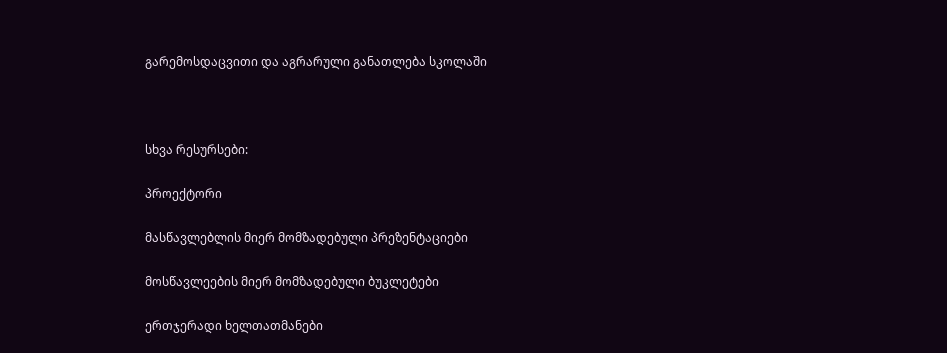გარემოსდაცვითი და აგრარული განათლება სკოლაში



სხვა რესურსები:

პროექტორი

მასწავლებლის მიერ მომზადებული პრეზენტაციები

მოსწავლეების მიერ მომზადებული ბუკლეტები

ერთჯერადი ხელთათმანები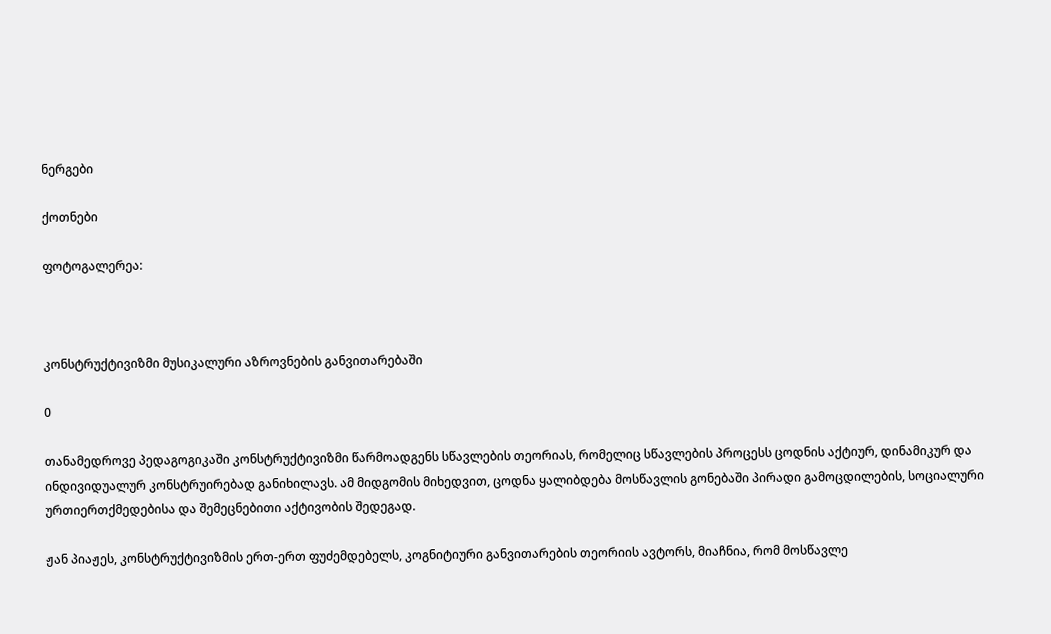ნერგები

ქოთნები

ფოტოგალერეა:



კონსტრუქტივიზმი მუსიკალური აზროვნების განვითარებაში

0

თანამედროვე პედაგოგიკაში კონსტრუქტივიზმი წარმოადგენს სწავლების თეორიას, რომელიც სწავლების პროცესს ცოდნის აქტიურ, დინამიკურ და ინდივიდუალურ კონსტრუირებად განიხილავს. ამ მიდგომის მიხედვით, ცოდნა ყალიბდება მოსწავლის გონებაში პირადი გამოცდილების, სოციალური ურთიერთქმედებისა და შემეცნებითი აქტივობის შედეგად.

ჟან პიაჟეს, კონსტრუქტივიზმის ერთ-ერთ ფუძემდებელს, კოგნიტიური განვითარების თეორიის ავტორს, მიაჩნია, რომ მოსწავლე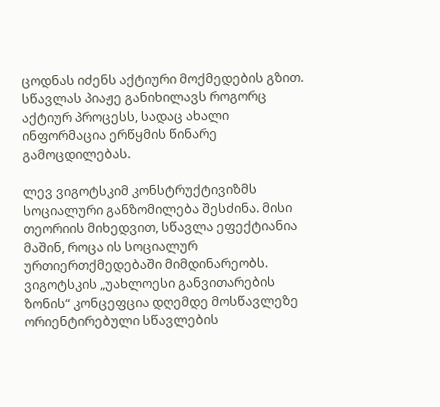ცოდნას იძენს აქტიური მოქმედების გზით. სწავლას პიაჟე განიხილავს როგორც აქტიურ პროცესს, სადაც ახალი ინფორმაცია ერწყმის წინარე გამოცდილებას.

ლევ ვიგოტსკიმ კონსტრუქტივიზმს სოციალური განზომილება შესძინა. მისი თეორიის მიხედვით, სწავლა ეფექტიანია მაშინ, როცა ის სოციალურ ურთიერთქმედებაში მიმდინარეობს. ვიგოტსკის „უახლოესი განვითარების ზონის“ კონცეფცია დღემდე მოსწავლეზე ორიენტირებული სწავლების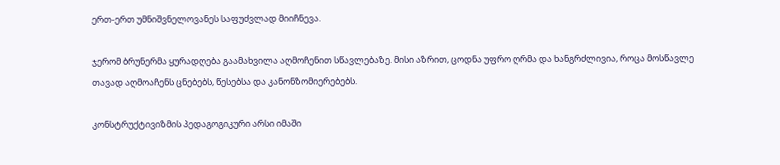ერთ-ერთ უმნიშვნელოვანეს საფუძვლად მიიჩნევა.

ჯერომ ბრუნერმა ყურადღება გაამახვილა აღმოჩენით სწავლებაზე. მისი აზრით, ცოდნა უფრო ღრმა და ხანგრძლივია, როცა მოსწავლე თავად აღმოაჩენს ცნებებს, წესებსა და კანონზომიერებებს.

კონსტრუქტივიზმის პედაგოგიკური არსი იმაში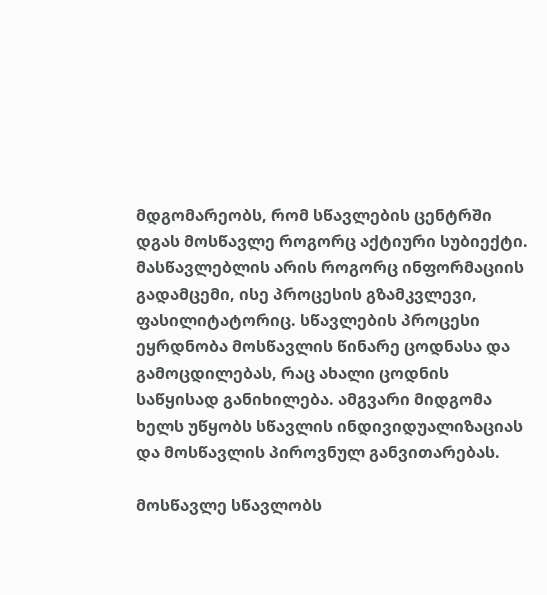მდგომარეობს, რომ სწავლების ცენტრში დგას მოსწავლე როგორც აქტიური სუბიექტი. მასწავლებლის არის როგორც ინფორმაციის გადამცემი, ისე პროცესის გზამკვლევი, ფასილიტატორიც. სწავლების პროცესი ეყრდნობა მოსწავლის წინარე ცოდნასა და გამოცდილებას, რაც ახალი ცოდნის საწყისად განიხილება. ამგვარი მიდგომა ხელს უწყობს სწავლის ინდივიდუალიზაციას და მოსწავლის პიროვნულ განვითარებას.

მოსწავლე სწავლობს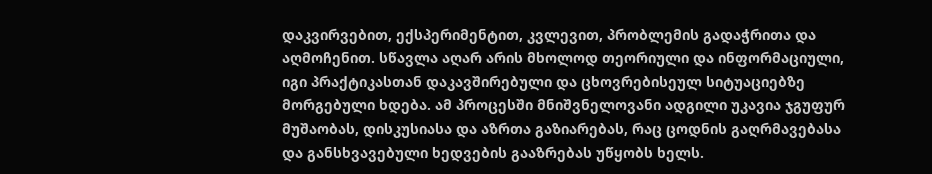დაკვირვებით, ექსპერიმენტით, კვლევით, პრობლემის გადაჭრითა და აღმოჩენით. სწავლა აღარ არის მხოლოდ თეორიული და ინფორმაციული, იგი პრაქტიკასთან დაკავშირებული და ცხოვრებისეულ სიტუაციებზე მორგებული ხდება. ამ პროცესში მნიშვნელოვანი ადგილი უკავია ჯგუფურ მუშაობას, დისკუსიასა და აზრთა გაზიარებას, რაც ცოდნის გაღრმავებასა და განსხვავებული ხედვების გააზრებას უწყობს ხელს.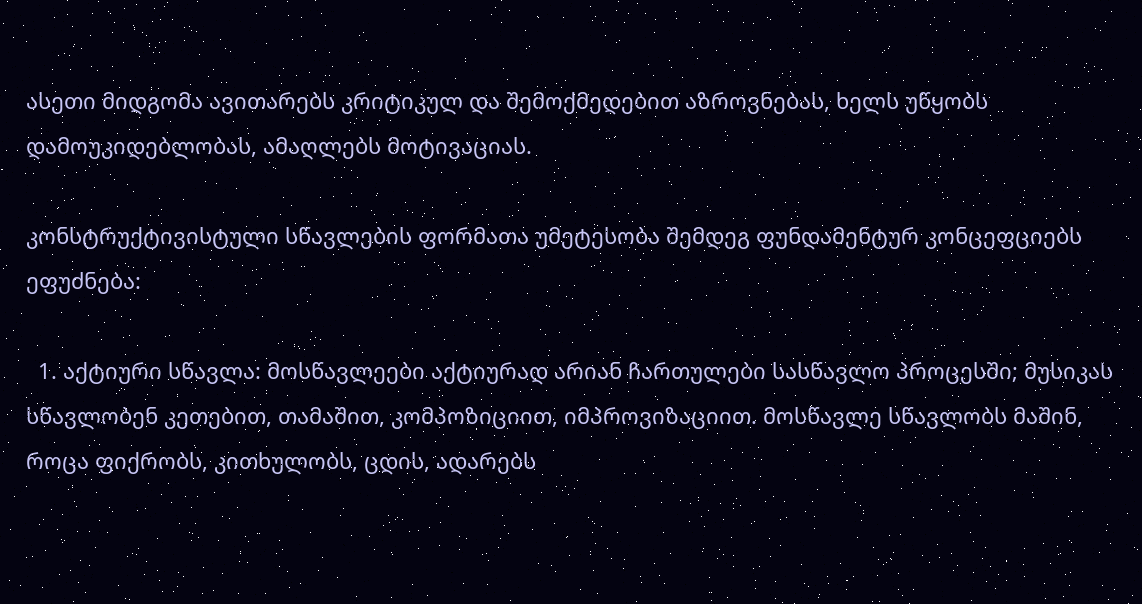ასეთი მიდგომა ავითარებს კრიტიკულ და შემოქმედებით აზროვნებას, ხელს უწყობს დამოუკიდებლობას, ამაღლებს მოტივაციას.

კონსტრუქტივისტული სწავლების ფორმათა უმეტესობა შემდეგ ფუნდამენტურ კონცეფციებს ეფუძნება:

  1. აქტიური სწავლა: მოსწავლეები აქტიურად არიან ჩართულები სასწავლო პროცესში; მუსიკას სწავლობენ კეთებით, თამაშით, კომპოზიციით, იმპროვიზაციით. მოსწავლე სწავლობს მაშინ, როცა ფიქრობს, კითხულობს, ცდის, ადარებს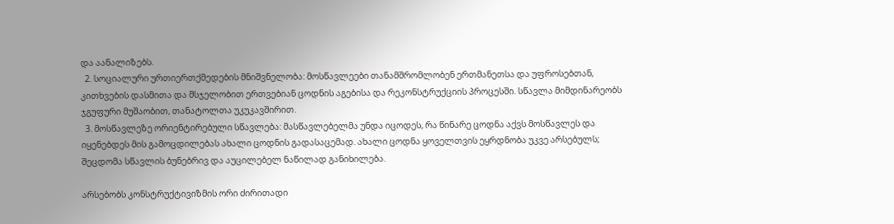და აანალიზებს.
  2. სოციალური ურთიერთქმედების მნიშვნელობა: მოსწავლეები თანამშრომლობენ ერთმანეთსა და უფროსებთან, კითხვების დასმითა და მსჯელობით ერთვებიან ცოდნის აგებისა და რეკონსტრუქციის პროცესში. სწავლა მიმდინარეობს ჯგუფური მუშაობით, თანატოლთა უკუკავშირით.
  3. მოსწავლეზე ორიენტირებული სწავლება: მასწავლებელმა უნდა იცოდეს, რა წინარე ცოდნა აქვს მოსწავლეს და იყენებდეს მის გამოცდილებას ახალი ცოდნის გადასაცემად. ახალი ცოდნა ყოველთვის ეყრდნობა უკვე არსებულს; შეცდომა სწავლის ბუნებრივ და აუცილებელ ნაწილად განიხილება.

არსებობს კონსტრუქტივიზმის ორი ძირითადი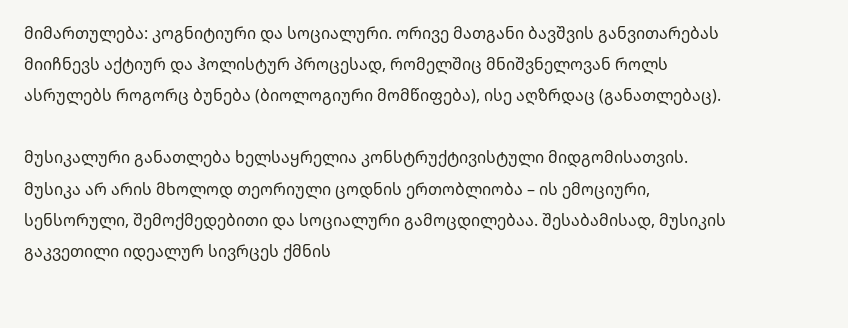მიმართულება: კოგნიტიური და სოციალური. ორივე მათგანი ბავშვის განვითარებას მიიჩნევს აქტიურ და ჰოლისტურ პროცესად, რომელშიც მნიშვნელოვან როლს ასრულებს როგორც ბუნება (ბიოლოგიური მომწიფება), ისე აღზრდაც (განათლებაც).

მუსიკალური განათლება ხელსაყრელია კონსტრუქტივისტული მიდგომისათვის. მუსიკა არ არის მხოლოდ თეორიული ცოდნის ერთობლიობა – ის ემოციური, სენსორული, შემოქმედებითი და სოციალური გამოცდილებაა. შესაბამისად, მუსიკის გაკვეთილი იდეალურ სივრცეს ქმნის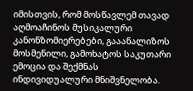იმისთვის, რომ მოსწავლემ თავად აღმოაჩინოს მუსიკალური კანონზომიერებები, გააანალიზოს მოსმენილი, გამოხატოს საკუთარი ემოცია და შექმნას ინდივიდუალური მნიშვნელობა.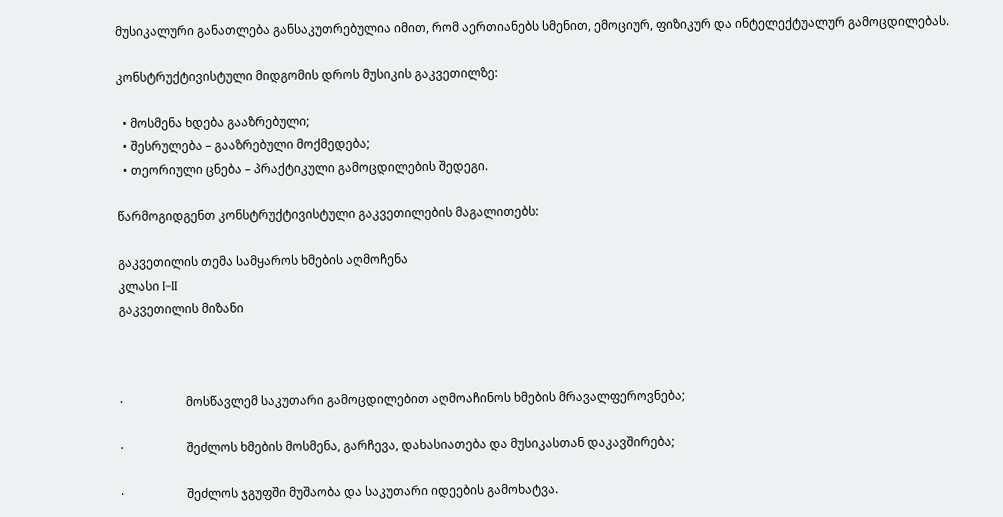მუსიკალური განათლება განსაკუთრებულია იმით, რომ აერთიანებს სმენით, ემოციურ, ფიზიკურ და ინტელექტუალურ გამოცდილებას.

კონსტრუქტივისტული მიდგომის დროს მუსიკის გაკვეთილზე:

  • მოსმენა ხდება გააზრებული;
  • შესრულება – გააზრებული მოქმედება;
  • თეორიული ცნება – პრაქტიკული გამოცდილების შედეგი.

წარმოგიდგენთ კონსტრუქტივისტული გაკვეთილების მაგალითებს:

გაკვეთილის თემა სამყაროს ხმების აღმოჩენა
კლასი I–II
გაკვეთილის მიზანი



·                     მოსწავლემ საკუთარი გამოცდილებით აღმოაჩინოს ხმების მრავალფეროვნება;

·                     შეძლოს ხმების მოსმენა, გარჩევა, დახასიათება და მუსიკასთან დაკავშირება;

·                     შეძლოს ჯგუფში მუშაობა და საკუთარი იდეების გამოხატვა.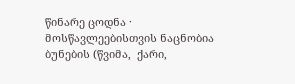წინარე ცოდნა ·                     მოსწავლეებისთვის ნაცნობია ბუნების (წვიმა,  ქარი,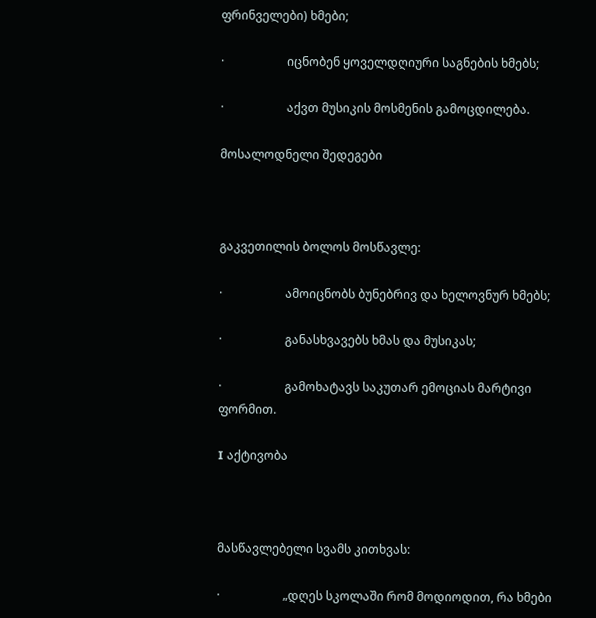ფრინველები) ხმები;

·                     იცნობენ ყოველდღიური საგნების ხმებს;

·                     აქვთ მუსიკის მოსმენის გამოცდილება.

მოსალოდნელი შედეგები



გაკვეთილის ბოლოს მოსწავლე:

·                     ამოიცნობს ბუნებრივ და ხელოვნურ ხმებს;

·                     განასხვავებს ხმას და მუსიკას;

·                     გამოხატავს საკუთარ ემოციას მარტივი ფორმით.

I აქტივობა



მასწავლებელი სვამს კითხვას:

·                     „დღეს სკოლაში რომ მოდიოდით, რა ხმები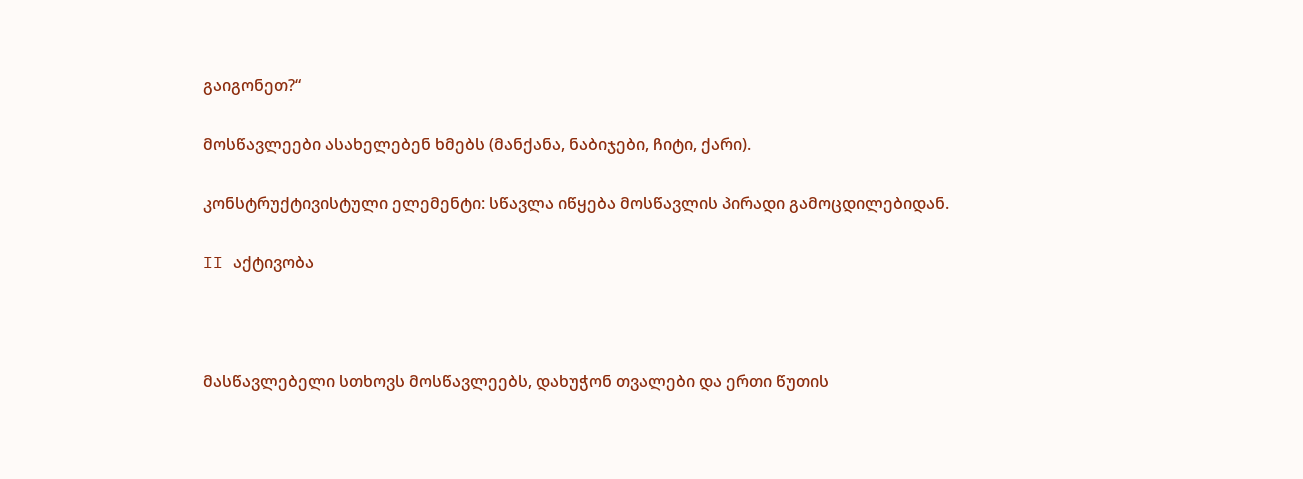გაიგონეთ?“

მოსწავლეები ასახელებენ ხმებს (მანქანა, ნაბიჯები, ჩიტი, ქარი).

კონსტრუქტივისტული ელემენტი: სწავლა იწყება მოსწავლის პირადი გამოცდილებიდან.

II აქტივობა



მასწავლებელი სთხოვს მოსწავლეებს, დახუჭონ თვალები და ერთი წუთის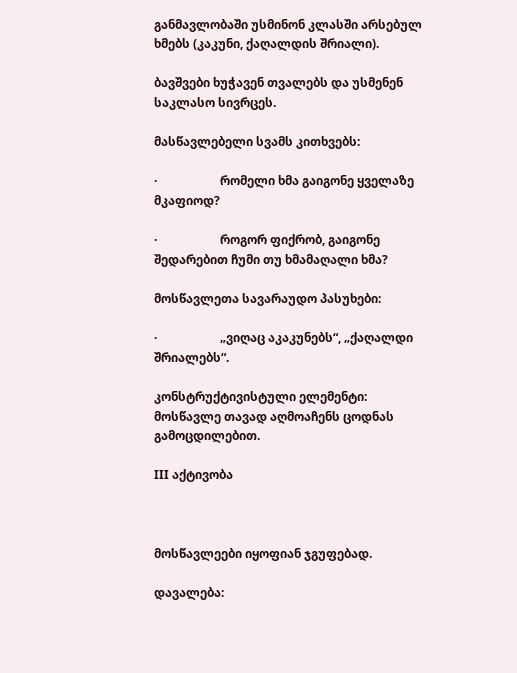განმავლობაში უსმინონ კლასში არსებულ ხმებს (კაკუნი, ქაღალდის შრიალი).

ბავშვები ხუჭავენ თვალებს და უსმენენ საკლასო სივრცეს.

მასწავლებელი სვამს კითხვებს:

·                     რომელი ხმა გაიგონე ყველაზე მკაფიოდ?

·                     როგორ ფიქრობ, გაიგონე შედარებით ჩუმი თუ ხმამაღალი ხმა?

მოსწავლეთა სავარაუდო პასუხები:

·                     „ვიღაც აკაკუნებს“, „ქაღალდი შრიალებს“.

კონსტრუქტივისტული ელემენტი: მოსწავლე თავად აღმოაჩენს ცოდნას გამოცდილებით.

III აქტივობა



მოსწავლეები იყოფიან ჯგუფებად.

დავალება: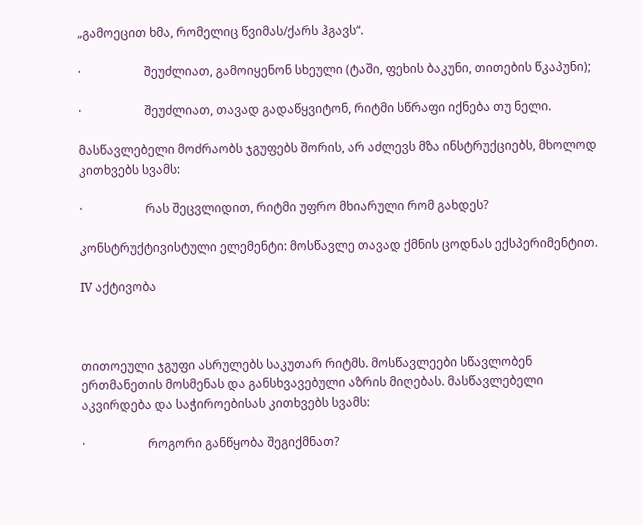„გამოეცით ხმა, რომელიც წვიმას/ქარს ჰგავს“.

·                     შეუძლიათ, გამოიყენონ სხეული (ტაში, ფეხის ბაკუნი, თითების წკაპუნი);

·                     შეუძლიათ, თავად გადაწყვიტონ, რიტმი სწრაფი იქნება თუ ნელი.

მასწავლებელი მოძრაობს ჯგუფებს შორის, არ აძლევს მზა ინსტრუქციებს, მხოლოდ კითხვებს სვამს:

·                     რას შეცვლიდით, რიტმი უფრო მხიარული რომ გახდეს?

კონსტრუქტივისტული ელემენტი: მოსწავლე თავად ქმნის ცოდნას ექსპერიმენტით.

IV აქტივობა



თითოეული ჯგუფი ასრულებს საკუთარ რიტმს. მოსწავლეები სწავლობენ ერთმანეთის მოსმენას და განსხვავებული აზრის მიღებას. მასწავლებელი აკვირდება და საჭიროებისას კითხვებს სვამს:

·                     როგორი განწყობა შეგიქმნათ?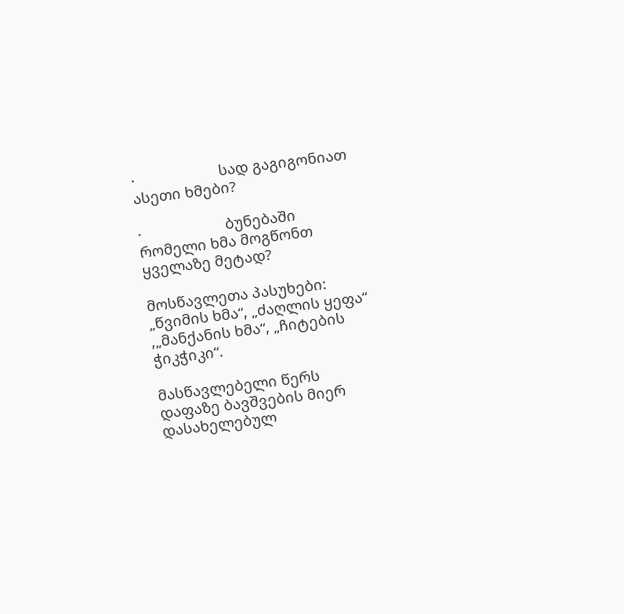·                     სად გაგიგონიათ ასეთი ხმები?

·                     ბუნებაში რომელი ხმა მოგწონთ ყველაზე მეტად?

მოსწავლეთა პასუხები: „წვიმის ხმა“, „ძაღლის ყეფა“ ,„მანქანის ხმა“, „ჩიტების ჭიკჭიკი“.

მასწავლებელი წერს დაფაზე ბავშვების მიერ დასახელებულ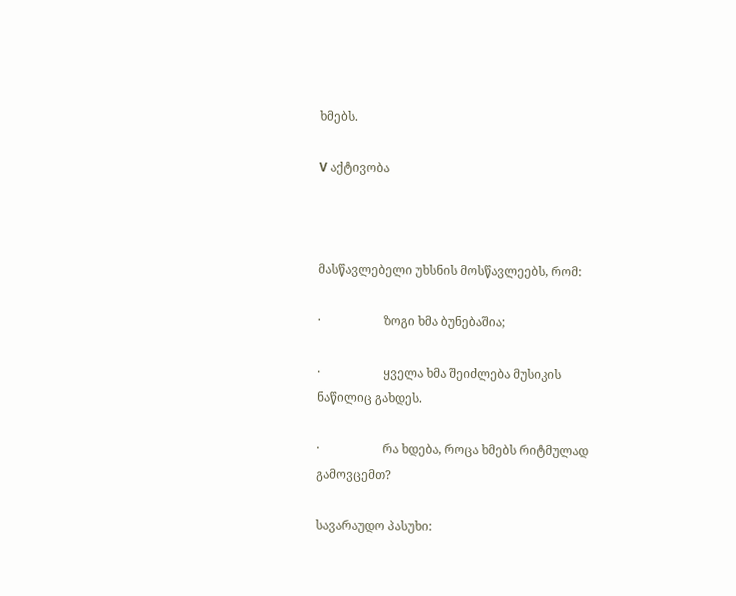ხმებს.

V აქტივობა



მასწავლებელი უხსნის მოსწავლეებს, რომ:

·                     ზოგი ხმა ბუნებაშია;

·                     ყველა ხმა შეიძლება მუსიკის ნაწილიც გახდეს.

·                     რა ხდება, როცა ხმებს რიტმულად გამოვცემთ?

სავარაუდო პასუხი: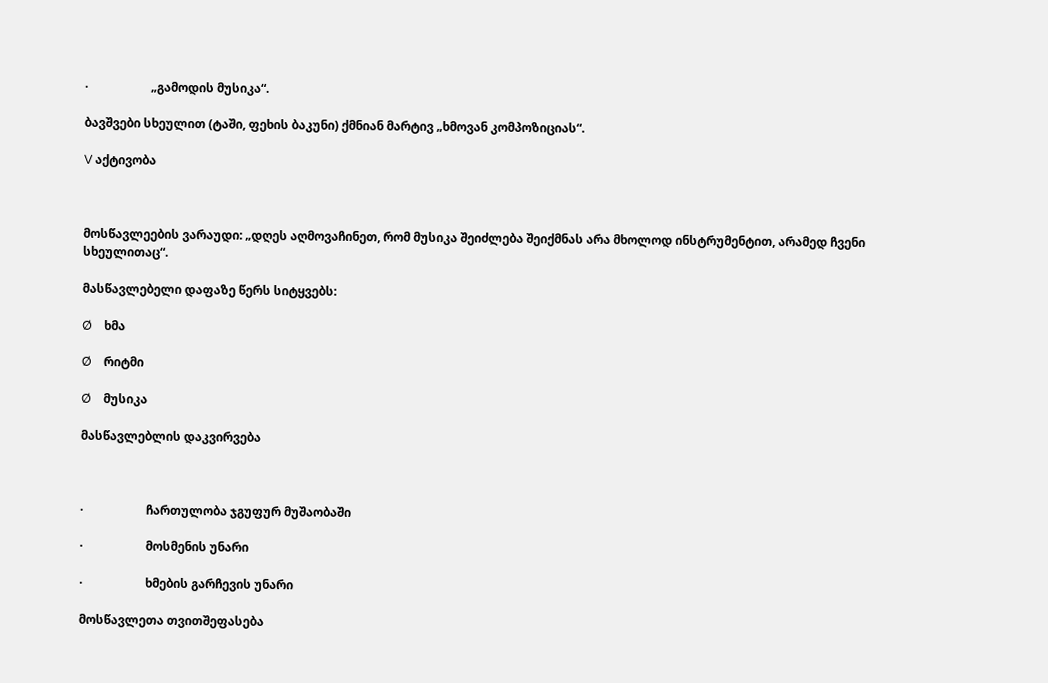·                     „გამოდის მუსიკა“.

ბავშვები სხეულით (ტაში, ფეხის ბაკუნი) ქმნიან მარტივ „ხმოვან კომპოზიციას“.

V აქტივობა



მოსწავლეების ვარაუდი: „დღეს აღმოვაჩინეთ, რომ მუსიკა შეიძლება შეიქმნას არა მხოლოდ ინსტრუმენტით, არამედ ჩვენი სხეულითაც“.

მასწავლებელი დაფაზე წერს სიტყვებს:

Ø    ხმა

Ø    რიტმი

Ø    მუსიკა

მასწავლებლის დაკვირვება



·                     ჩართულობა ჯგუფურ მუშაობაში

·                     მოსმენის უნარი

·                     ხმების გარჩევის უნარი

მოსწავლეთა თვითშეფასება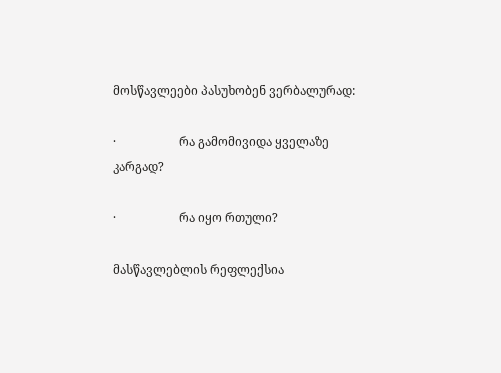მოსწავლეები პასუხობენ ვერბალურად:

·                     რა გამომივიდა ყველაზე კარგად?

·                     რა იყო რთული?

მასწავლებლის რეფლექსია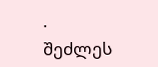·                     შეძლეს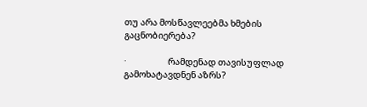თუ არა მოსწავლეებმა ხმების გაცნობიერება?

·                     რამდენად თავისუფლად გამოხატავდნენ აზრს?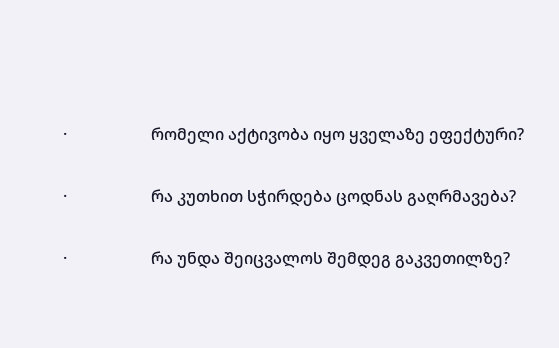·                     რომელი აქტივობა იყო ყველაზე ეფექტური?

·                     რა კუთხით სჭირდება ცოდნას გაღრმავება?

·                     რა უნდა შეიცვალოს შემდეგ გაკვეთილზე?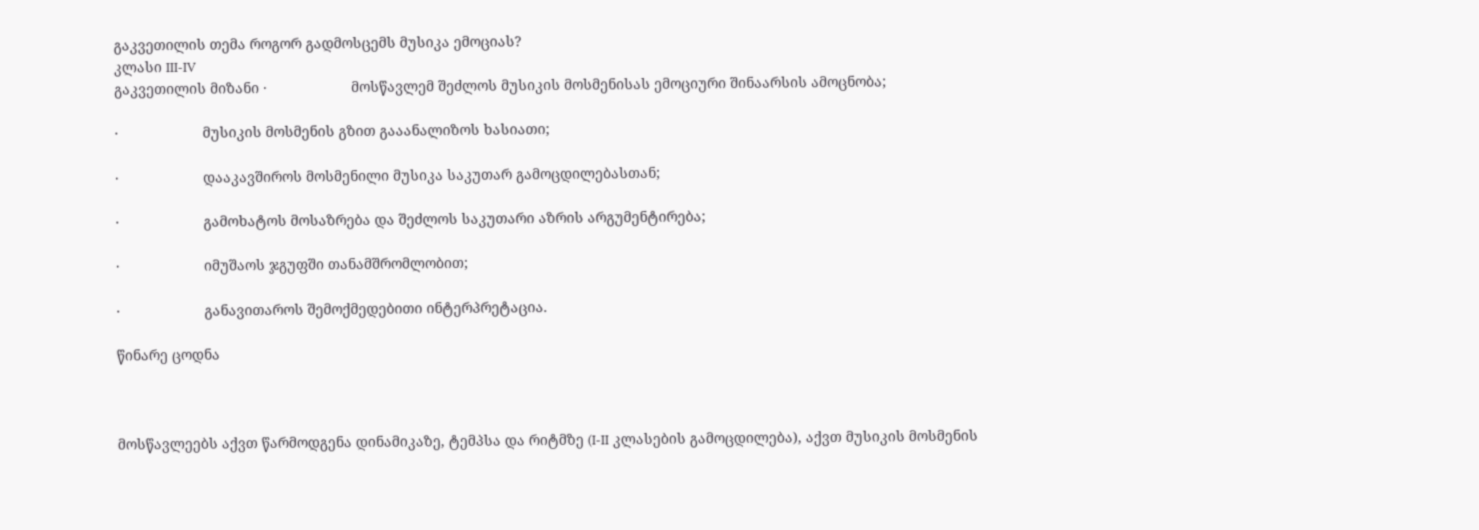გაკვეთილის თემა როგორ გადმოსცემს მუსიკა ემოციას?
კლასი III-IV
გაკვეთილის მიზანი ·                     მოსწავლემ შეძლოს მუსიკის მოსმენისას ემოციური შინაარსის ამოცნობა;

·                     მუსიკის მოსმენის გზით გააანალიზოს ხასიათი;

·                     დააკავშიროს მოსმენილი მუსიკა საკუთარ გამოცდილებასთან;

·                     გამოხატოს მოსაზრება და შეძლოს საკუთარი აზრის არგუმენტირება;

·                     იმუშაოს ჯგუფში თანამშრომლობით;

·                     განავითაროს შემოქმედებითი ინტერპრეტაცია.

წინარე ცოდნა



მოსწავლეებს აქვთ წარმოდგენა დინამიკაზე, ტემპსა და რიტმზე (I-II კლასების გამოცდილება), აქვთ მუსიკის მოსმენის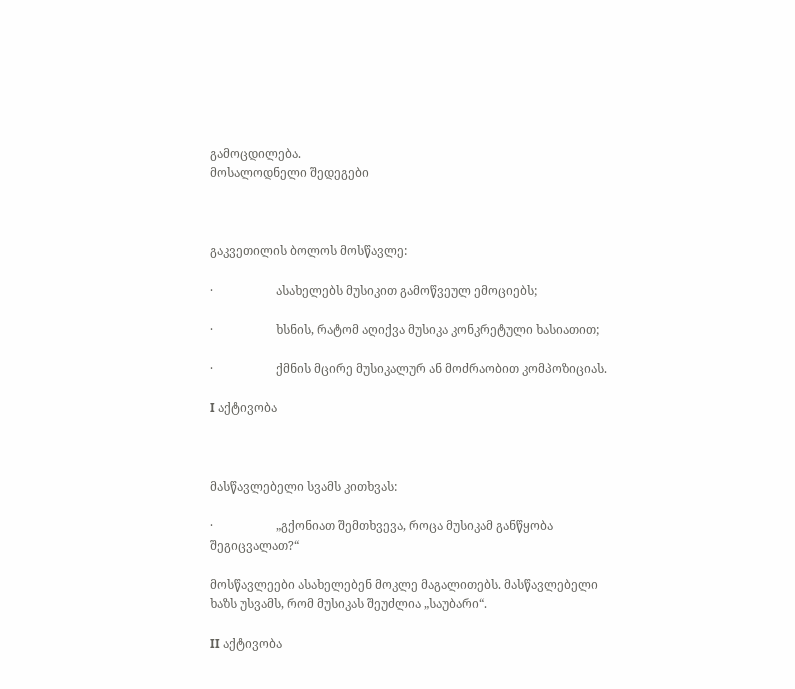გამოცდილება.
მოსალოდნელი შედეგები



გაკვეთილის ბოლოს მოსწავლე:

·                     ასახელებს მუსიკით გამოწვეულ ემოციებს;

·                     ხსნის, რატომ აღიქვა მუსიკა კონკრეტული ხასიათით;

·                     ქმნის მცირე მუსიკალურ ან მოძრაობით კომპოზიციას.

I აქტივობა



მასწავლებელი სვამს კითხვას:

·                     „გქონიათ შემთხვევა, როცა მუსიკამ განწყობა შეგიცვალათ?“

მოსწავლეები ასახელებენ მოკლე მაგალითებს. მასწავლებელი ხაზს უსვამს, რომ მუსიკას შეუძლია „საუბარი“.

II აქტივობა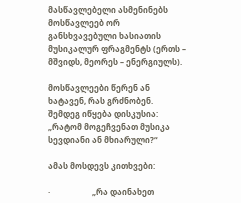მასწავლებელი ასმენინებს მოსწავლეებ ორ განსხვავებული ხასიათის მუსიკალურ ფრაგმენტს (ერთს – მშვიდს, მეორეს – ენერგიულს).

მოსწავლეები წერენ ან ხატავენ, რას გრძნობენ. შემდეგ იწყება დისკუსია: „რატომ მოგეჩვენათ მუსიკა სევდიანი ან მხიარული?“

ამას მოსდევს კითხვები:

·                     „რა დაინახეთ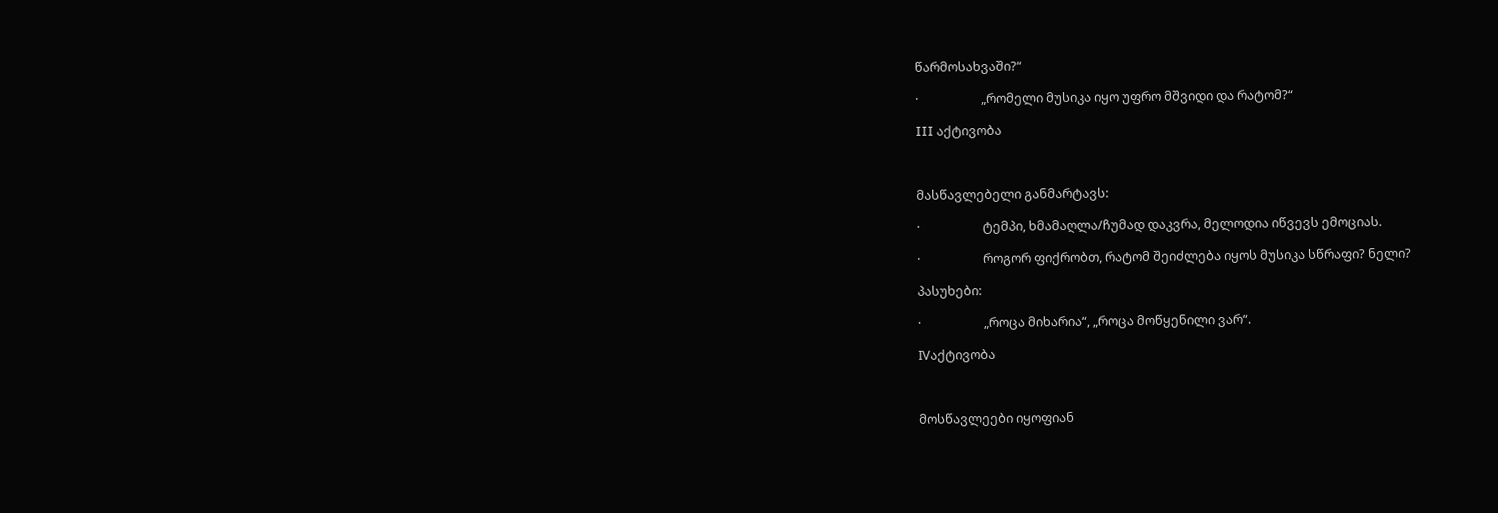წარმოსახვაში?“

·                     „რომელი მუსიკა იყო უფრო მშვიდი და რატომ?“

III აქტივობა



მასწავლებელი განმარტავს:

·                     ტემპი, ხმამაღლა/ჩუმად დაკვრა, მელოდია იწვევს ემოციას.

·                     როგორ ფიქრობთ, რატომ შეიძლება იყოს მუსიკა სწრაფი? ნელი?

პასუხები:

·                     „როცა მიხარია“, „როცა მოწყენილი ვარ“.

IVაქტივობა



მოსწავლეები იყოფიან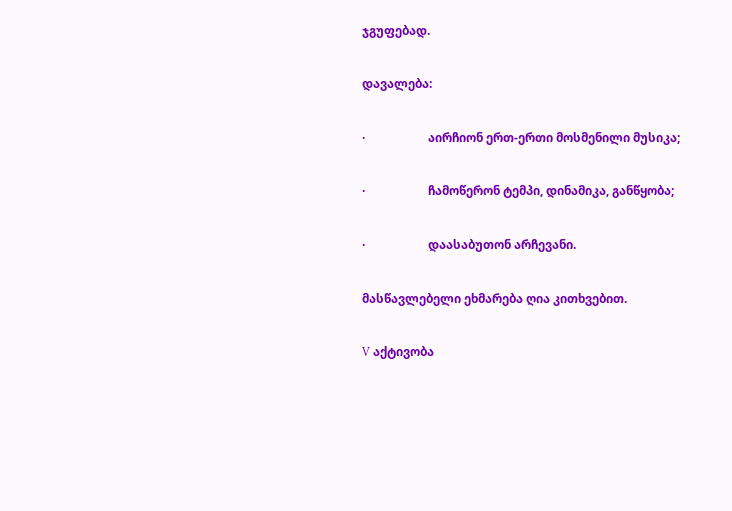ჯგუფებად.

დავალება:

·                     აირჩიონ ერთ-ერთი მოსმენილი მუსიკა;

·                     ჩამოწერონ ტემპი, დინამიკა, განწყობა;

·                     დაასაბუთონ არჩევანი.

მასწავლებელი ეხმარება ღია კითხვებით.

V აქტივობა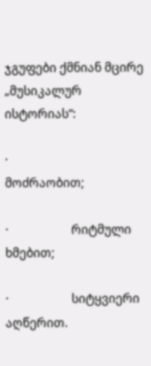ჯგუფები ქმნიან მცირე „მუსიკალურ ისტორიას“:

·                     მოძრაობით;

·                     რიტმული ხმებით;

·                     სიტყვიერი აღწერით.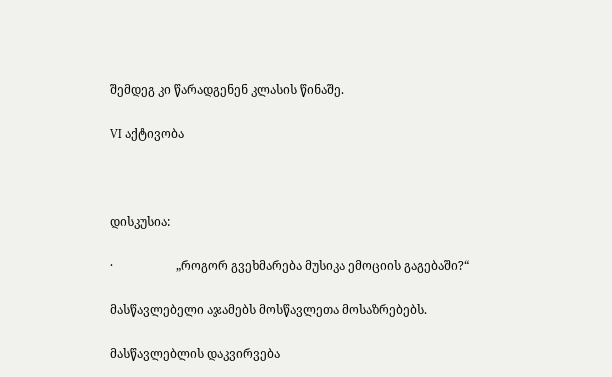შემდეგ კი წარადგენენ კლასის წინაშე.

VI აქტივობა



დისკუსია:

·                     „როგორ გვეხმარება მუსიკა ემოციის გაგებაში?“

მასწავლებელი აჯამებს მოსწავლეთა მოსაზრებებს.

მასწავლებლის დაკვირვება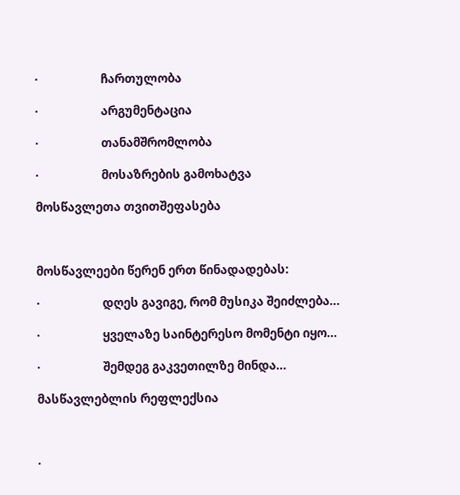·                     ჩართულობა

·                     არგუმენტაცია

·                     თანამშრომლობა

·                     მოსაზრების გამოხატვა

მოსწავლეთა თვითშეფასება



მოსწავლეები წერენ ერთ წინადადებას:

·                     დღეს გავიგე, რომ მუსიკა შეიძლება…

·                     ყველაზე საინტერესო მომენტი იყო…

·                     შემდეგ გაკვეთილზე მინდა…

მასწავლებლის რეფლექსია



·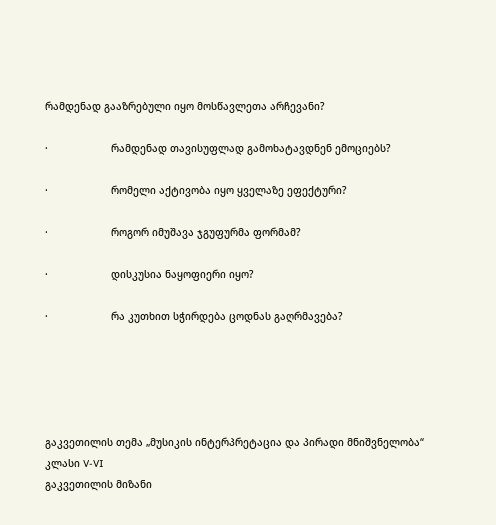რამდენად გააზრებული იყო მოსწავლეთა არჩევანი?

·                     რამდენად თავისუფლად გამოხატავდნენ ემოციებს?

·                     რომელი აქტივობა იყო ყველაზე ეფექტური?

·                     როგორ იმუშავა ჯგუფურმა ფორმამ?

·                     დისკუსია ნაყოფიერი იყო?

·                     რა კუთხით სჭირდება ცოდნას გაღრმავება?





გაკვეთილის თემა „მუსიკის ინტერპრეტაცია და პირადი მნიშვნელობა“
კლასი V-VI
გაკვეთილის მიზანი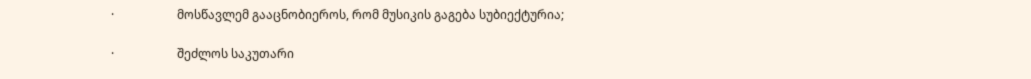·                     მოსწავლემ გააცნობიეროს, რომ მუსიკის გაგება სუბიექტურია;

·                     შეძლოს საკუთარი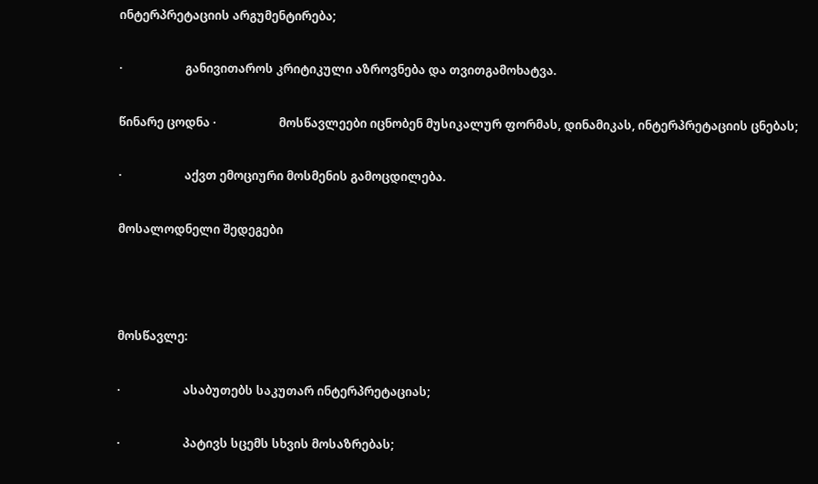ინტერპრეტაციის არგუმენტირება;

·                     განივითაროს კრიტიკული აზროვნება და თვითგამოხატვა.

წინარე ცოდნა ·                     მოსწავლეები იცნობენ მუსიკალურ ფორმას, დინამიკას, ინტერპრეტაციის ცნებას;

·                     აქვთ ემოციური მოსმენის გამოცდილება.

მოსალოდნელი შედეგები



მოსწავლე:

·                     ასაბუთებს საკუთარ ინტერპრეტაციას;

·                     პატივს სცემს სხვის მოსაზრებას;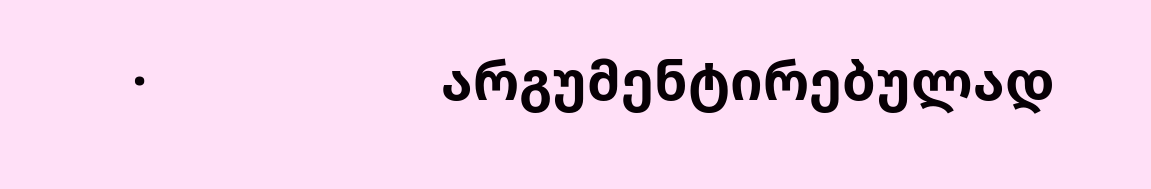·                     არგუმენტირებულად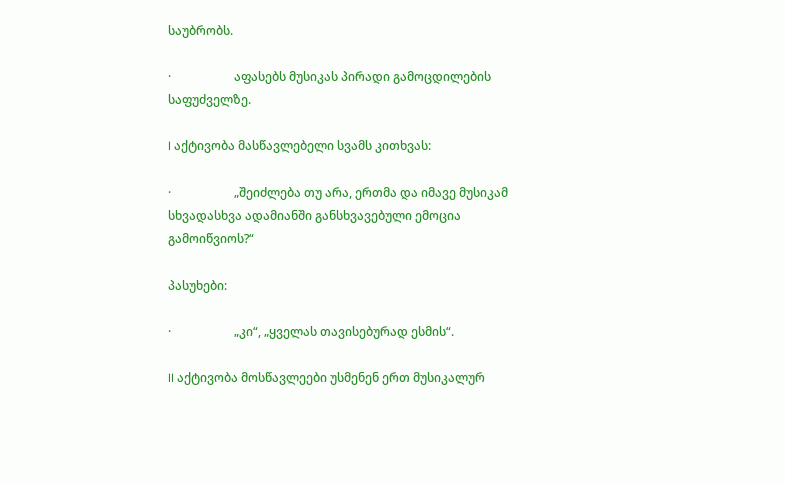საუბრობს.

·                     აფასებს მუსიკას პირადი გამოცდილების საფუძველზე.

I აქტივობა მასწავლებელი სვამს კითხვას:

·                     „შეიძლება თუ არა, ერთმა და იმავე მუსიკამ სხვადასხვა ადამიანში განსხვავებული ემოცია გამოიწვიოს?“

პასუხები:

·                     „კი“, „ყველას თავისებურად ესმის“.

II აქტივობა მოსწავლეები უსმენენ ერთ მუსიკალურ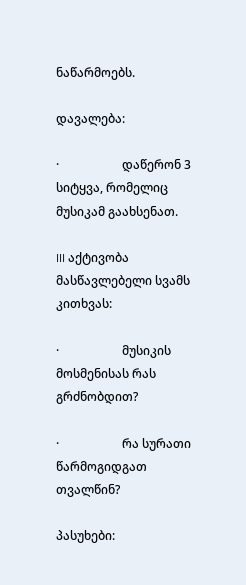ნაწარმოებს.

დავალება:

·                     დაწერონ 3 სიტყვა, რომელიც მუსიკამ გაახსენათ.

III აქტივობა მასწავლებელი სვამს კითხვას:

·                     მუსიკის მოსმენისას რას გრძნობდით?

·                     რა სურათი წარმოგიდგათ თვალწინ?

პასუხები: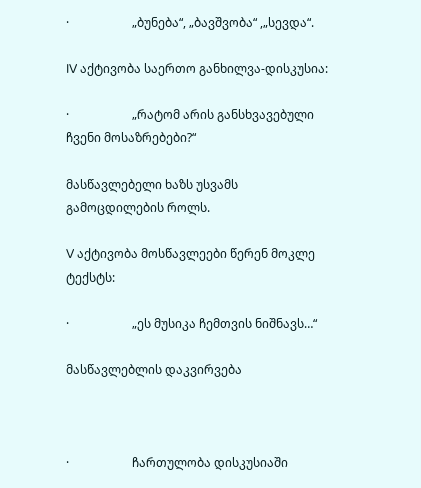·                     „ბუნება“, „ბავშვობა“ ,„სევდა“.

IV აქტივობა საერთო განხილვა-დისკუსია:

·                     „რატომ არის განსხვავებული ჩვენი მოსაზრებები?“

მასწავლებელი ხაზს უსვამს გამოცდილების როლს.

V აქტივობა მოსწავლეები წერენ მოკლე ტექსტს:

·                     „ეს მუსიკა ჩემთვის ნიშნავს…“

მასწავლებლის დაკვირვება



·                     ჩართულობა დისკუსიაში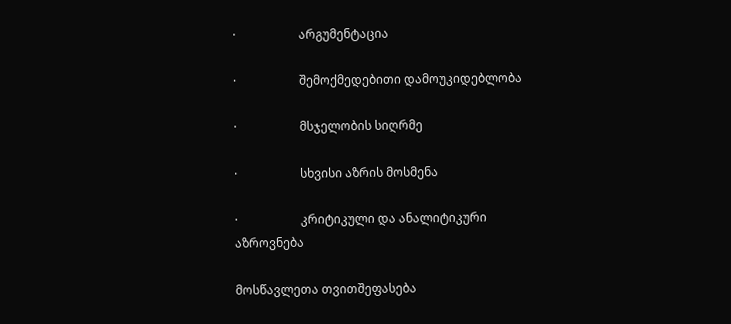·                     არგუმენტაცია

·                     შემოქმედებითი დამოუკიდებლობა

·                     მსჯელობის სიღრმე

·                     სხვისი აზრის მოსმენა

·                     კრიტიკული და ანალიტიკური აზროვნება

მოსწავლეთა თვითშეფასება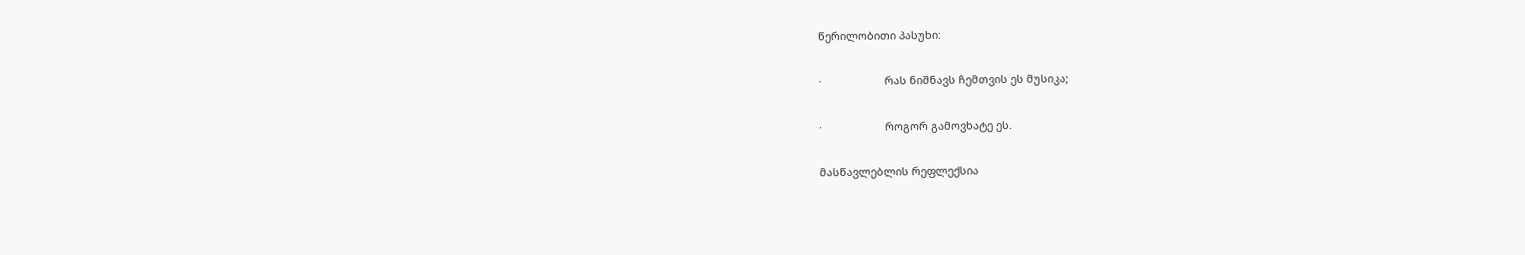წერილობითი პასუხი:

·                     რას ნიშნავს ჩემთვის ეს მუსიკა;

·                     როგორ გამოვხატე ეს.

მასწავლებლის რეფლექსია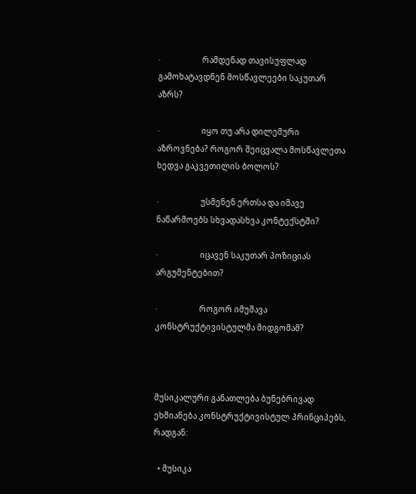·                     რამდენად თავისუფლად გამოხატავდნენ მოსწავლეები საკუთარ აზრს?

·                     იყო თუ არა დილემური აზროვნება? როგორ შეიცვალა მოსწავლეთა ხედვა გაკვეთილის ბოლოს?

·                     უსმენენ ერთსა და იმავე ნაწარმოებს სხვადასხვა კონტექსტში?

·                     იცავენ საკუთარ პოზიციას არგუმენტებით?

·                     როგორ იმუშავა კონსტრუქტივისტულმა მიდგომამ?



მუსიკალური განათლება ბუნებრივად ეხმიანება კონსტრუქტივისტულ პრინციპებს, რადგან:

  • მუსიკა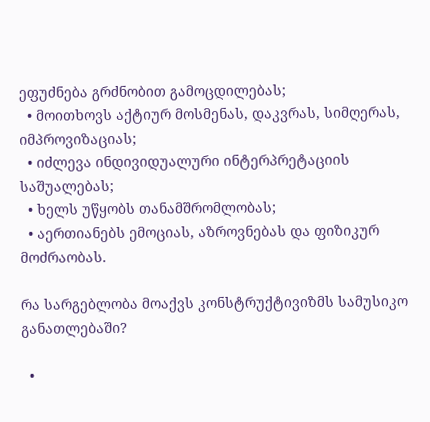ეფუძნება გრძნობით გამოცდილებას;
  • მოითხოვს აქტიურ მოსმენას, დაკვრას, სიმღერას, იმპროვიზაციას;
  • იძლევა ინდივიდუალური ინტერპრეტაციის საშუალებას;
  • ხელს უწყობს თანამშრომლობას;
  • აერთიანებს ემოციას, აზროვნებას და ფიზიკურ მოძრაობას.

რა სარგებლობა მოაქვს კონსტრუქტივიზმს სამუსიკო განათლებაში?

  •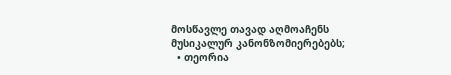მოსწავლე თავად აღმოაჩენს მუსიკალურ კანონზომიერებებს;
  • თეორია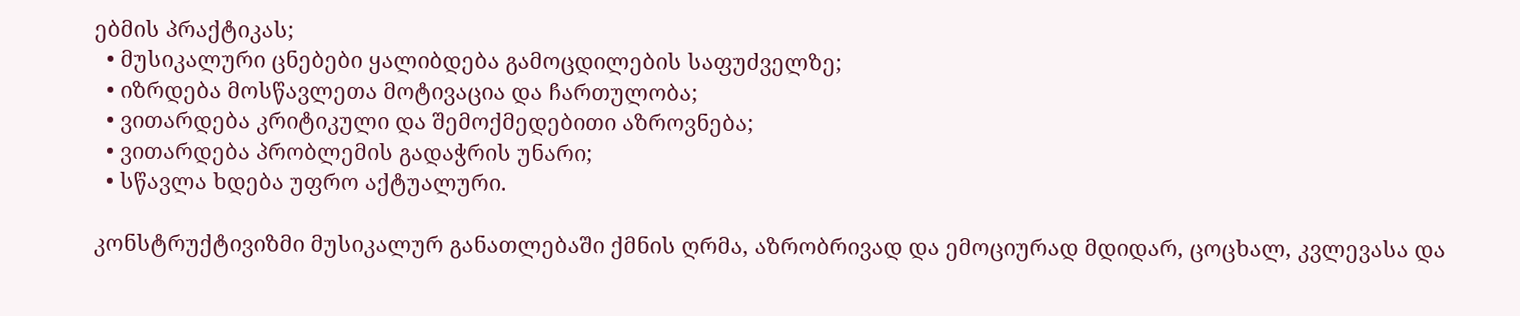ებმის პრაქტიკას;
  • მუსიკალური ცნებები ყალიბდება გამოცდილების საფუძველზე;
  • იზრდება მოსწავლეთა მოტივაცია და ჩართულობა;
  • ვითარდება კრიტიკული და შემოქმედებითი აზროვნება;
  • ვითარდება პრობლემის გადაჭრის უნარი;
  • სწავლა ხდება უფრო აქტუალური.

კონსტრუქტივიზმი მუსიკალურ განათლებაში ქმნის ღრმა, აზრობრივად და ემოციურად მდიდარ, ცოცხალ, კვლევასა და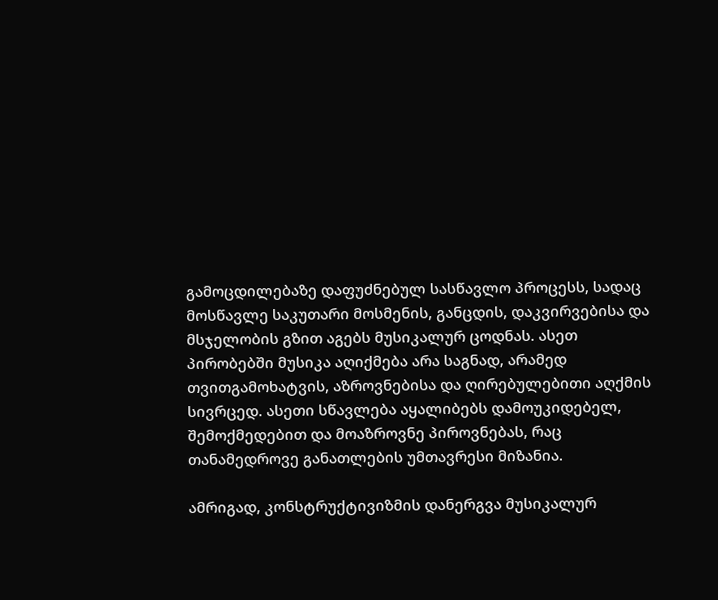გამოცდილებაზე დაფუძნებულ სასწავლო პროცესს, სადაც მოსწავლე საკუთარი მოსმენის, განცდის, დაკვირვებისა და მსჯელობის გზით აგებს მუსიკალურ ცოდნას. ასეთ პირობებში მუსიკა აღიქმება არა საგნად, არამედ თვითგამოხატვის, აზროვნებისა და ღირებულებითი აღქმის სივრცედ. ასეთი სწავლება აყალიბებს დამოუკიდებელ, შემოქმედებით და მოაზროვნე პიროვნებას, რაც თანამედროვე განათლების უმთავრესი მიზანია.

ამრიგად, კონსტრუქტივიზმის დანერგვა მუსიკალურ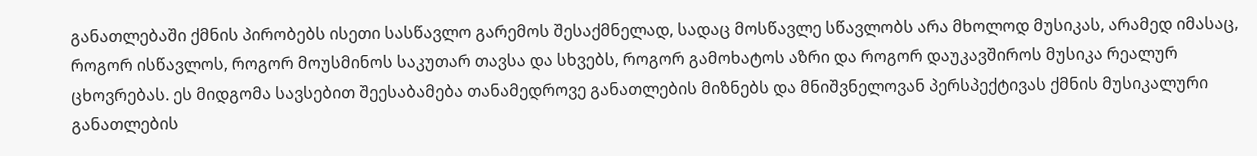განათლებაში ქმნის პირობებს ისეთი სასწავლო გარემოს შესაქმნელად, სადაც მოსწავლე სწავლობს არა მხოლოდ მუსიკას, არამედ იმასაც, როგორ ისწავლოს, როგორ მოუსმინოს საკუთარ თავსა და სხვებს, როგორ გამოხატოს აზრი და როგორ დაუკავშიროს მუსიკა რეალურ ცხოვრებას. ეს მიდგომა სავსებით შეესაბამება თანამედროვე განათლების მიზნებს და მნიშვნელოვან პერსპექტივას ქმნის მუსიკალური განათლების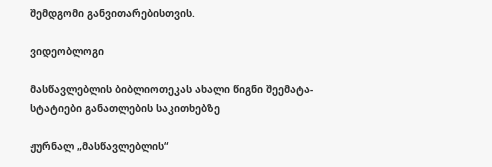შემდგომი განვითარებისთვის.

ვიდეობლოგი

მასწავლებლის ბიბლიოთეკას ახალი წიგნი შეემატა- სტატიები განათლების საკითხებზე

ჟურნალ „მასწავლებლის“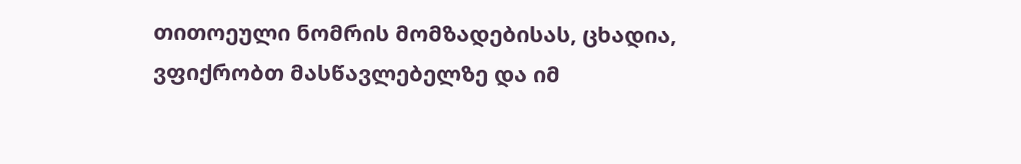თითოეული ნომრის მომზადებისას, ცხადია, ვფიქრობთ მასწავლებელზე და იმ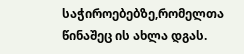საჭიროებებზე,რომელთა წინაშეც ის ახლა დგას.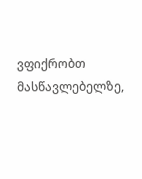ვფიქრობთ მასწავლებელზე,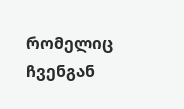რომელიც ჩვენგან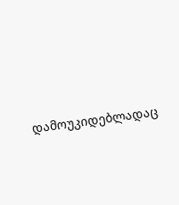დამოუკიდებლადაც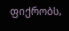ფიქრობს,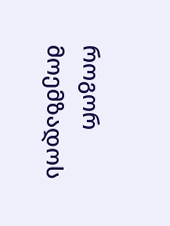როგორ მოემზადოს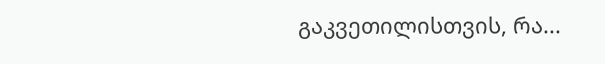გაკვეთილისთვის, რა...